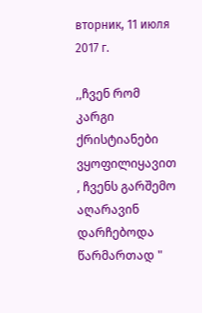вторник, 11 июля 2017 г.

,,ჩვენ რომ კარგი ქრისტიანები ვყოფილიყავით , ჩვენს გარშემო აღარავინ დარჩებოდა წარმართად "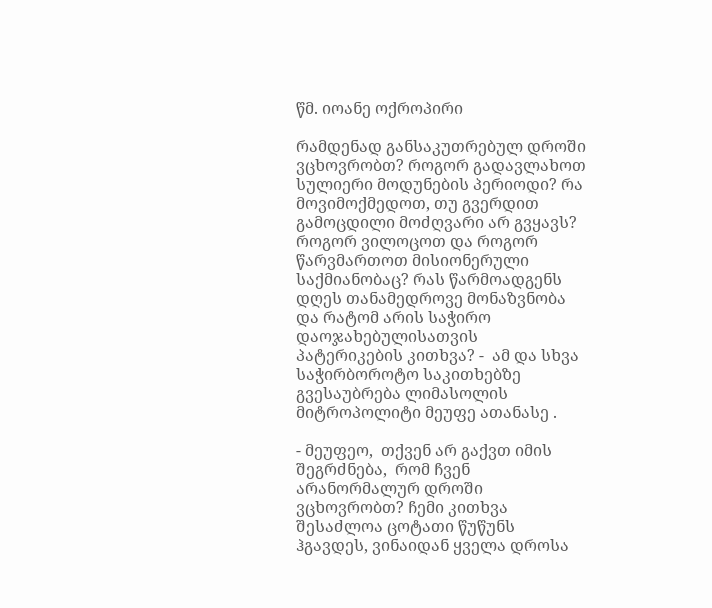წმ. იოანე ოქროპირი

რამდენად განსაკუთრებულ დროში ვცხოვრობთ? როგორ გადავლახოთ სულიერი მოდუნების პერიოდი? რა მოვიმოქმედოთ, თუ გვერდით გამოცდილი მოძღვარი არ გვყავს? როგორ ვილოცოთ და როგორ წარვმართოთ მისიონერული საქმიანობაც? რას წარმოადგენს დღეს თანამედროვე მონაზვნობა   და რატომ არის საჭირო დაოჯახებულისათვის პატერიკების კითხვა? -  ამ და სხვა საჭირბოროტო საკითხებზე გვესაუბრება ლიმასოლის მიტროპოლიტი მეუფე ათანასე .

- მეუფეო,  თქვენ არ გაქვთ იმის შეგრძნება,  რომ ჩვენ არანორმალურ დროში ვცხოვრობთ? ჩემი კითხვა შესაძლოა ცოტათი წუწუნს ჰგავდეს, ვინაიდან ყველა დროსა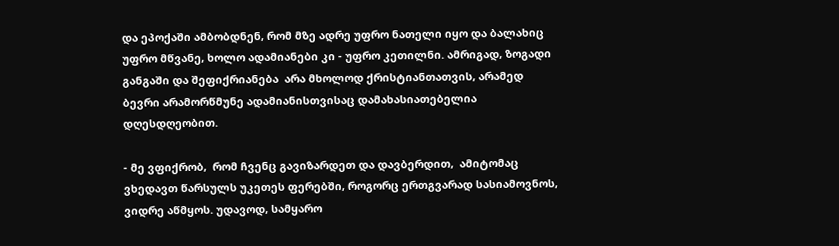და ეპოქაში ამბობდნენ, რომ მზე ადრე უფრო ნათელი იყო და ბალახიც უფრო მწვანე, ხოლო ადამიანები კი - უფრო კეთილნი. ამრიგად, ზოგადი განგაში და შეფიქრიანება  არა მხოლოდ ქრისტიანთათვის, არამედ ბევრი არამორწმუნე ადამიანისთვისაც დამახასიათებელია დღესდღეობით.

- მე ვფიქრობ,  რომ ჩვენც გავიზარდეთ და დავბერდით,  ამიტომაც ვხედავთ წარსულს უკეთეს ფერებში, როგორც ერთგვარად სასიამოვნოს, ვიდრე აწმყოს. უდავოდ, სამყარო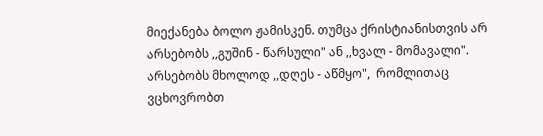მიექანება ბოლო ჟამისკენ. თუმცა ქრისტიანისთვის არ არსებობს ,,გუშინ - წარსული" ან ,,ხვალ - მომავალი". არსებობს მხოლოდ ,,დღეს - აწმყო",  რომლითაც ვცხოვრობთ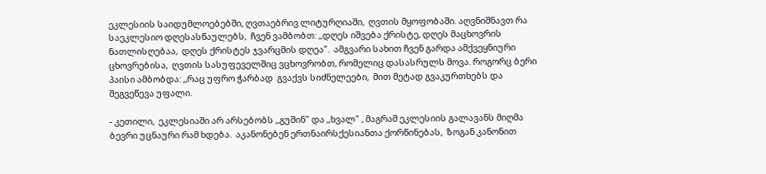ეკლესიის საიდუმლოებებში, ღვთაებრივ ლიტურღიაში,  ღვთის მყოფობაში. აღვნიშნავთ რა საეკლესიო დღესასწაულებს,  ჩვენ ვამბობთ: ,,დღეს იშვება ქრისტე, დღეს მაცხოვრის ნათლისღებაა,  დღეს ქრისტეს ჯვარცმის დღეა".  ამგვარი სახით ჩვენ გარდა ამქვეყნიური ცხოვრებისა,  ღვთის სასუფეველშიც ვცხოვრობთ, რომელიც დასასრულს მოვა. როგორც ბერი პაისი ამბობდა: ,,რაც უფრო ჭარბად  გვაქვს სიძნელეები,  მით მეტად გვაკურთხებს და შეგვეწევა უფალი.

- კეთილი,  ეკლესიაში არ არსებობს ,,გუშინ" და ,,ხვალ" , მაგრამ ეკლესიის გალავანს მიღმა ბევრი უცნაური რამ ხდება.  აკანონებენ ერთნაირსქესიანთა ქორწინებას,  ზოგან კანონით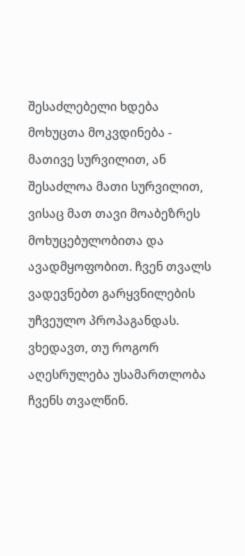შესაძლებელი ხდება მოხუცთა მოკვდინება - მათივე სურვილით, ან შესაძლოა მათი სურვილით, ვისაც მათ თავი მოაბეზრეს მოხუცებულობითა და ავადმყოფობით. ჩვენ თვალს ვადევნებთ გარყვნილების უჩვეულო პროპაგანდას.  ვხედავთ, თუ როგორ აღესრულება უსამართლობა ჩვენს თვალწინ.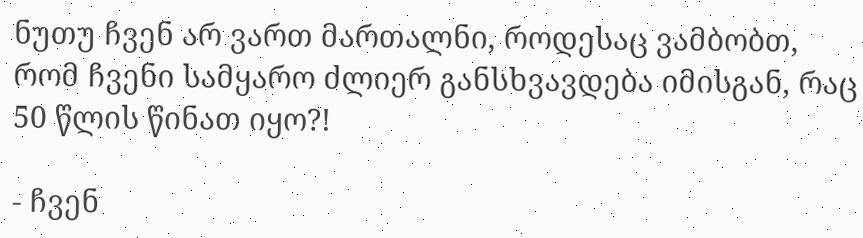ნუთუ ჩვენ არ ვართ მართალნი, როდესაც ვამბობთ,  რომ ჩვენი სამყარო ძლიერ განსხვავდება იმისგან, რაც 50 წლის წინათ იყო?!

- ჩვენ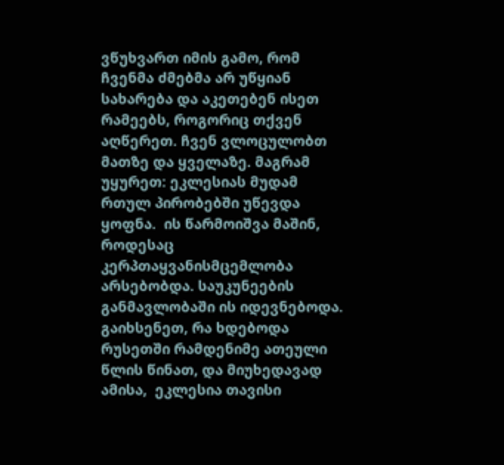ვწუხვართ იმის გამო, რომ ჩვენმა ძმებმა არ უწყიან სახარება და აკეთებენ ისეთ რამეებს, როგორიც თქვენ აღწერეთ. ჩვენ ვლოცულობთ მათზე და ყველაზე. მაგრამ უყურეთ: ეკლესიას მუდამ რთულ პირობებში უწევდა ყოფნა.  ის წარმოიშვა მაშინ, როდესაც კერპთაყვანისმცემლობა არსებობდა. საუკუნეების განმავლობაში ის იდევნებოდა. გაიხსენეთ, რა ხდებოდა რუსეთში რამდენიმე ათეული წლის წინათ, და მიუხედავად ამისა,  ეკლესია თავისი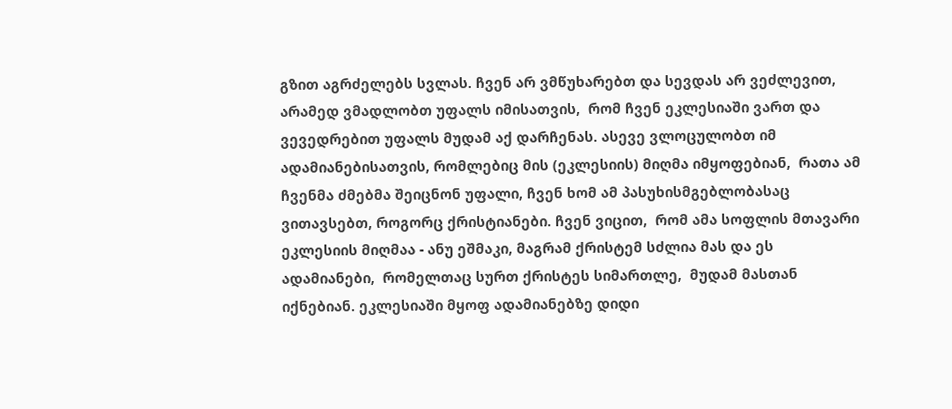გზით აგრძელებს სვლას. ჩვენ არ ვმწუხარებთ და სევდას არ ვეძლევით, არამედ ვმადლობთ უფალს იმისათვის,  რომ ჩვენ ეკლესიაში ვართ და ვევედრებით უფალს მუდამ აქ დარჩენას. ასევე ვლოცულობთ იმ ადამიანებისათვის, რომლებიც მის (ეკლესიის) მიღმა იმყოფებიან,  რათა ამ ჩვენმა ძმებმა შეიცნონ უფალი, ჩვენ ხომ ამ პასუხისმგებლობასაც ვითავსებთ, როგორც ქრისტიანები. ჩვენ ვიცით,  რომ ამა სოფლის მთავარი ეკლესიის მიღმაა - ანუ ეშმაკი, მაგრამ ქრისტემ სძლია მას და ეს ადამიანები,  რომელთაც სურთ ქრისტეს სიმართლე,  მუდამ მასთან იქნებიან. ეკლესიაში მყოფ ადამიანებზე დიდი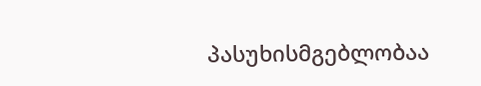პასუხისმგებლობაა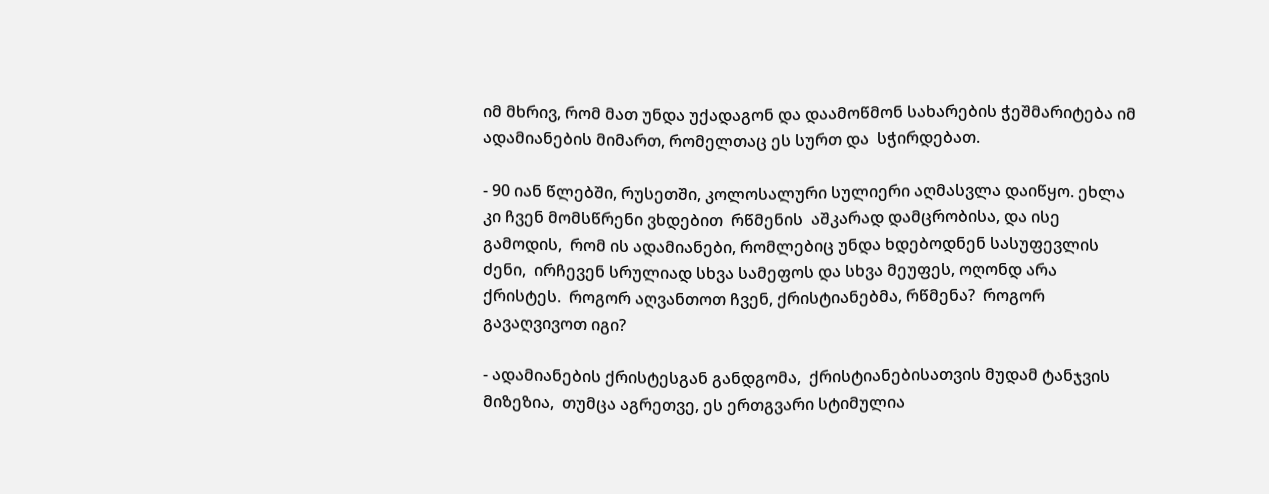იმ მხრივ, რომ მათ უნდა უქადაგონ და დაამოწმონ სახარების ჭეშმარიტება იმ ადამიანების მიმართ, რომელთაც ეს სურთ და  სჭირდებათ.

- 90 იან წლებში, რუსეთში, კოლოსალური სულიერი აღმასვლა დაიწყო. ეხლა კი ჩვენ მომსწრენი ვხდებით  რწმენის  აშკარად დამცრობისა, და ისე გამოდის,  რომ ის ადამიანები, რომლებიც უნდა ხდებოდნენ სასუფევლის ძენი,  ირჩევენ სრულიად სხვა სამეფოს და სხვა მეუფეს, ოღონდ არა ქრისტეს.  როგორ აღვანთოთ ჩვენ, ქრისტიანებმა, რწმენა?  როგორ გავაღვივოთ იგი?

- ადამიანების ქრისტესგან განდგომა,  ქრისტიანებისათვის მუდამ ტანჯვის მიზეზია,  თუმცა აგრეთვე, ეს ერთგვარი სტიმულია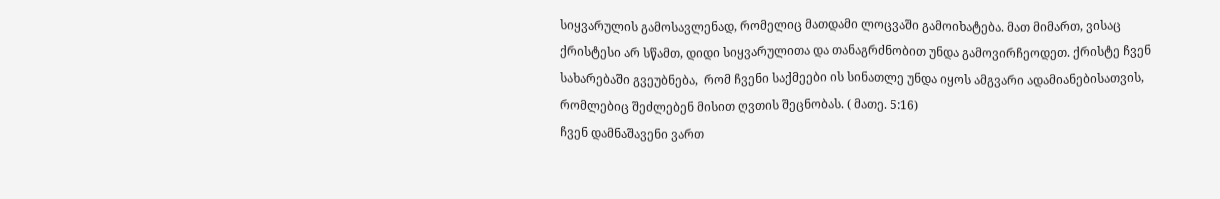სიყვარულის გამოსავლენად, რომელიც მათდამი ლოცვაში გამოიხატება. მათ მიმართ, ვისაც ქრისტესი არ სწამთ, დიდი სიყვარულითა და თანაგრძნობით უნდა გამოვირჩეოდეთ. ქრისტე ჩვენ სახარებაში გვეუბნება,  რომ ჩვენი საქმეები ის სინათლე უნდა იყოს ამგვარი ადამიანებისათვის, რომლებიც შეძლებენ მისით ღვთის შეცნობას. ( მათე. 5:16)
ჩვენ დამნაშავენი ვართ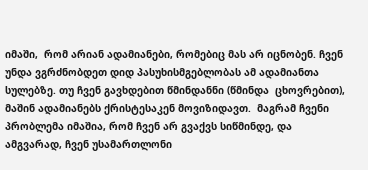იმაში,  რომ არიან ადამიანები, რომებიც მას არ იცნობენ. ჩვენ უნდა ვგრძნობდეთ დიდ პასუხისმგებლობას ამ ადამიანთა სულებზე. თუ ჩვენ გავხდებით წმინდანნი (წმინდა  ცხოვრებით),   მაშინ ადამიანებს ქრისტესაკენ მოვიზიდავთ.  მაგრამ ჩვენი პრობლემა იმაშია, რომ ჩვენ არ გვაქვს სიწმინდე, და ამგვარად, ჩვენ უსამართლონი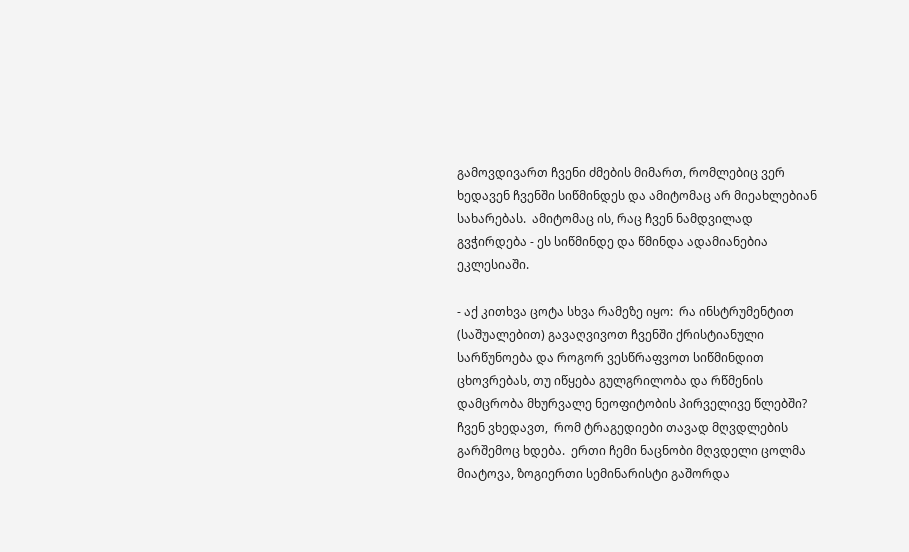გამოვდივართ ჩვენი ძმების მიმართ, რომლებიც ვერ ხედავენ ჩვენში სიწმინდეს და ამიტომაც არ მიეახლებიან სახარებას.  ამიტომაც ის, რაც ჩვენ ნამდვილად გვჭირდება - ეს სიწმინდე და წმინდა ადამიანებია ეკლესიაში.

- აქ კითხვა ცოტა სხვა რამეზე იყო:  რა ინსტრუმენტით (საშუალებით) გავაღვივოთ ჩვენში ქრისტიანული სარწუნოება და როგორ ვესწრაფვოთ სიწმინდით ცხოვრებას, თუ იწყება გულგრილობა და რწმენის დამცრობა მხურვალე ნეოფიტობის პირველივე წლებში? ჩვენ ვხედავთ,  რომ ტრაგედიები თავად მღვდლების გარშემოც ხდება.  ერთი ჩემი ნაცნობი მღვდელი ცოლმა მიატოვა, ზოგიერთი სემინარისტი გაშორდა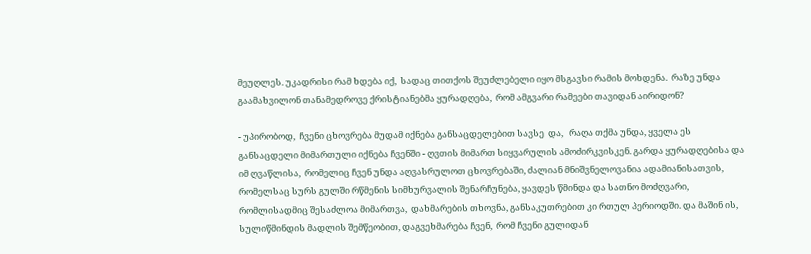მეუღლეს. უკადრისი რამ ხდება იქ,  სადაც თითქოს შეუძლებელი იყო მსგავსი რამის მოხდენა.  რაზე უნდა გაამახვილონ თანამედროვე ქრისტიანებმა ყურადღება,  რომ ამგვარი რამეები თავიდან აირიდონ?

- უპირობოდ,  ჩვენი ცხოვრება მუდამ იქნება განსაცდელებით სავსე  და,   რაღა თქმა უნდა, ყველა ეს განსაცდელი მიმართული იქნება ჩვენში - ღვთის მიმართ სიყვარულის ამოძირკვისკენ. გარდა ყურადღებისა და იმ ღვაწლისა,  რომელიც ჩვენ უნდა აღვასრულოთ ცხოვრებაში, ძალიან მნიშვნელოვანია ადამიანისათვის,  რომელსაც სურს გულში რწმენის სიმხურვალის შენარჩუნება, ყავდეს წმინდა და სათნო მოძღვარი, რომლისადმიც შესაძლოა მიმართვა,  დახმარების თხოვნა, განსაკუთრებით კი რთულ პერიოდში. და მაშინ ის,  სულიწმინდის მადლის შემწეობით, დაგვეხმარება ჩვენ,  რომ ჩვენი გულიდან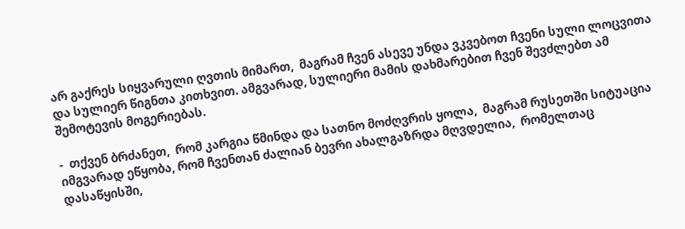არ გაქრეს სიყვარული ღვთის მიმართ,  მაგრამ ჩვენ ასევე უნდა ვკვებოთ ჩვენი სული ლოცვითა და სულიერ წიგნთა კითხვით. ამგვარად, სულიერი მამის დახმარებით ჩვენ შევძლებთ ამ შემოტევის მოგერიებას.

-  თქვენ ბრძანეთ,  რომ კარგია წმინდა და სათნო მოძღვრის ყოლა,  მაგრამ რუსეთში სიტუაცია იმგვარად ეწყობა, რომ ჩვენთან ძალიან ბევრი ახალგაზრდა მღვდელია,  რომელთაც დასაწყისში,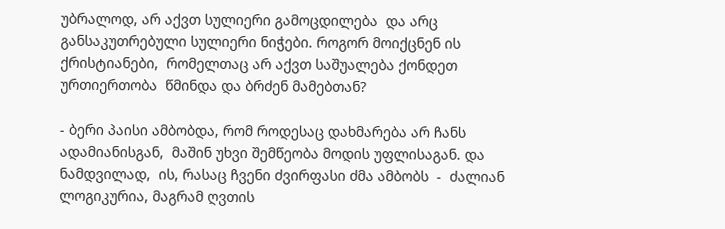უბრალოდ, არ აქვთ სულიერი გამოცდილება  და არც განსაკუთრებული სულიერი ნიჭები. როგორ მოიქცნენ ის ქრისტიანები,  რომელთაც არ აქვთ საშუალება ქონდეთ ურთიერთობა  წმინდა და ბრძენ მამებთან?

- ბერი პაისი ამბობდა, რომ როდესაც დახმარება არ ჩანს ადამიანისგან,  მაშინ უხვი შემწეობა მოდის უფლისაგან. და ნამდვილად,  ის, რასაც ჩვენი ძვირფასი ძმა ამბობს  -  ძალიან ლოგიკურია, მაგრამ ღვთის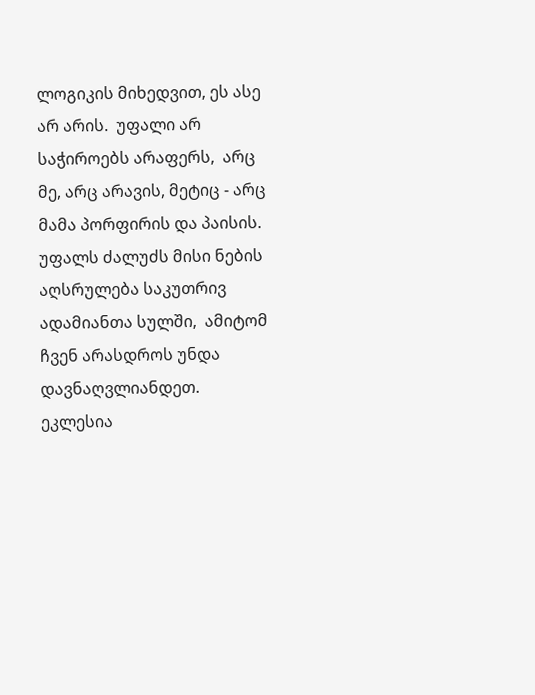ლოგიკის მიხედვით, ეს ასე არ არის.  უფალი არ საჭიროებს არაფერს,  არც მე, არც არავის, მეტიც - არც მამა პორფირის და პაისის. უფალს ძალუძს მისი ნების აღსრულება საკუთრივ ადამიანთა სულში,  ამიტომ ჩვენ არასდროს უნდა დავნაღვლიანდეთ.
ეკლესია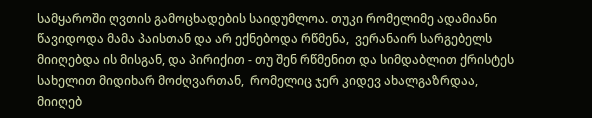სამყაროში ღვთის გამოცხადების საიდუმლოა. თუკი რომელიმე ადამიანი წავიდოდა მამა პაისთან და არ ექნებოდა რწმენა,  ვერანაირ სარგებელს მიიღებდა ის მისგან, და პირიქით - თუ შენ რწმენით და სიმდაბლით ქრისტეს სახელით მიდიხარ მოძღვართან,  რომელიც ჯერ კიდევ ახალგაზრდაა,  მიიღებ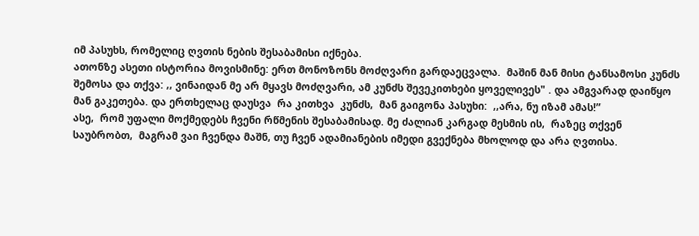იმ პასუხს, რომელიც ღვთის ნების შესაბამისი იქნება.
ათონზე ასეთი ისტორია მოვისმინე: ერთ მონოზონს მოძღვარი გარდაეცვალა.  მაშინ მან მისი ტანსამოსი კუნძს შემოსა და თქვა: ,, ვინაიდან მე არ მყავს მოძღვარი, ამ კუნძს შევეკითხები ყოველივეს" . და ამგვარად დაიწყო მან გაკეთება. და ერთხელაც დაუსვა  რა კითხვა  კუნძს,  მან გაიგონა პასუხი:  ,,არა, ნუ იზამ ამას!”
ასე,  რომ უფალი მოქმედებს ჩვენი რწმენის შესაბამისად. მე ძალიან კარგად მესმის ის,  რაზეც თქვენ საუბრობთ,  მაგრამ ვაი ჩვენდა მაშნ, თუ ჩვენ ადამიანების იმედი გვექნება მხოლოდ და არა ღვთისა.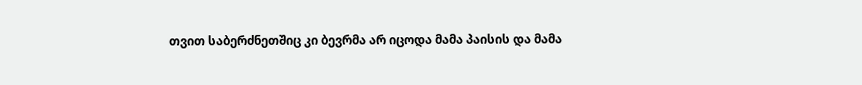თვით საბერძნეთშიც კი ბევრმა არ იცოდა მამა პაისის და მამა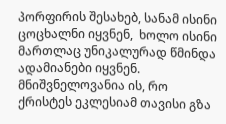პორფირის შესახებ, სანამ ისინი ცოცხალნი იყვნენ,  ხოლო ისინი მართლაც უნიკალურად წმინდა ადამიანები იყვნენ. მნიშვნელოვანია ის, რო ქრისტეს ეკლესიამ თავისი გზა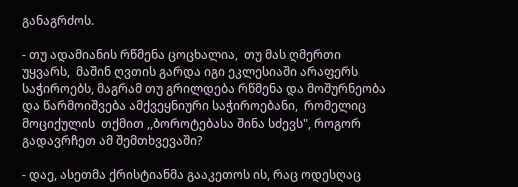განაგრძოს.

- თუ ადამიანის რწმენა ცოცხალია,  თუ მას ღმერთი უყვარს,  მაშინ ღვთის გარდა იგი ეკლესიაში არაფერს საჭიროებს, მაგრამ თუ გრილდება რწმენა და მოშურნეობა და წარმოიშვება ამქვეყნიური საჭიროებანი,  რომელიც მოციქულის  თქმით ,,ბოროტებასა შინა სძევს", როგორ გადავრჩეთ ამ შემთხვევაში?

- დაე, ასეთმა ქრისტიანმა გააკეთოს ის, რაც ოდესღაც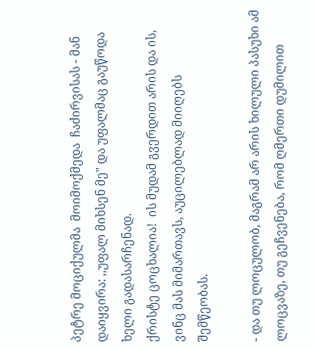პეტრე მოციქულმა  მოიმოქმედა  ჩაძირვისას - მან დაიყვირა: ,,უფალ მიხსენ მე" და უფალმაც გაუწოდა ხელი გადასარჩენად.
ქრისტე ცოცხალია!  ის მუდამ გვერდით არის და ის, ვინც მას მიმართავს, აუცილებლად მიიღებს შემწეობას.

- და თუ ლოცულობ, მაგრამ არ არის ხილული პასუხი ამ ლოცვაზე, თუ გეჩვენება, რომ ღმერთი დუმილით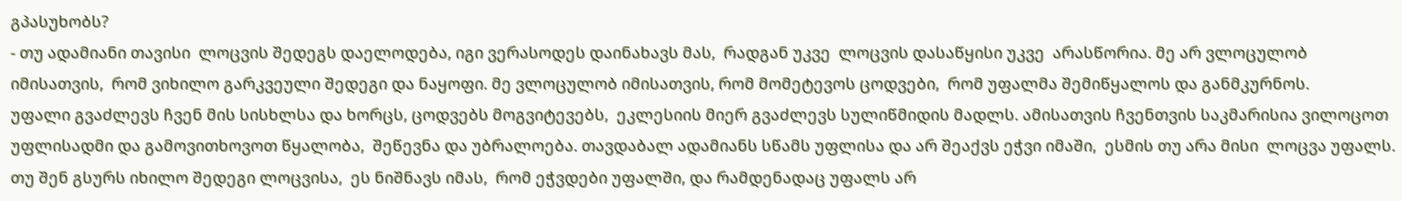გპასუხობს?
- თუ ადამიანი თავისი  ლოცვის შედეგს დაელოდება, იგი ვერასოდეს დაინახავს მას,  რადგან უკვე  ლოცვის დასაწყისი უკვე  არასწორია. მე არ ვლოცულობ იმისათვის,  რომ ვიხილო გარკვეული შედეგი და ნაყოფი. მე ვლოცულობ იმისათვის, რომ მომეტევოს ცოდვები,  რომ უფალმა შემიწყალოს და განმკურნოს.
უფალი გვაძლევს ჩვენ მის სისხლსა და ხორცს, ცოდვებს მოგვიტევებს,  ეკლესიის მიერ გვაძლევს სულიწმიდის მადლს. ამისათვის ჩვენთვის საკმარისია ვილოცოთ უფლისადმი და გამოვითხოვოთ წყალობა,  შეწევნა და უბრალოება. თავდაბალ ადამიანს სწამს უფლისა და არ შეაქვს ეჭვი იმაში,  ესმის თუ არა მისი  ლოცვა უფალს. თუ შენ გსურს იხილო შედეგი ლოცვისა,  ეს ნიშნავს იმას,  რომ ეჭვდები უფალში, და რამდენადაც უფალს არ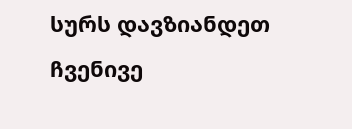სურს დავზიანდეთ ჩვენივე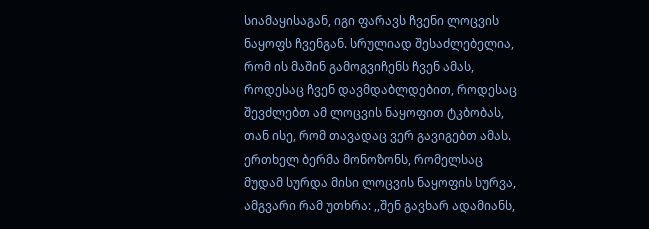სიამაყისაგან, იგი ფარავს ჩვენი ლოცვის ნაყოფს ჩვენგან. სრულიად შესაძლებელია, რომ ის მაშინ გამოგვიჩენს ჩვენ ამას, როდესაც ჩვენ დავმდაბლდებით, როდესაც შევძლებთ ამ ლოცვის ნაყოფით ტკბობას, თან ისე, რომ თავადაც ვერ გავიგებთ ამას.
ერთხელ ბერმა მონოზონს, რომელსაც მუდამ სურდა მისი ლოცვის ნაყოფის სურვა, ამგვარი რამ უთხრა: ,,შენ გავხარ ადამიანს,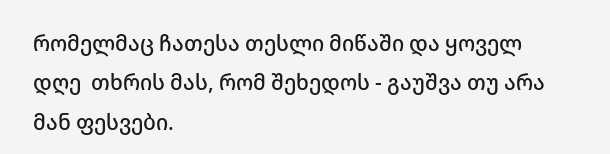რომელმაც ჩათესა თესლი მიწაში და ყოველ დღე  თხრის მას, რომ შეხედოს - გაუშვა თუ არა მან ფესვები.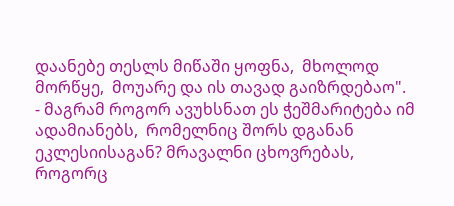დაანებე თესლს მიწაში ყოფნა,  მხოლოდ მორწყე,  მოუარე და ის თავად გაიზრდებაო".
- მაგრამ როგორ ავუხსნათ ეს ჭეშმარიტება იმ ადამიანებს,  რომელნიც შორს დგანან ეკლესიისაგან? მრავალნი ცხოვრებას, როგორც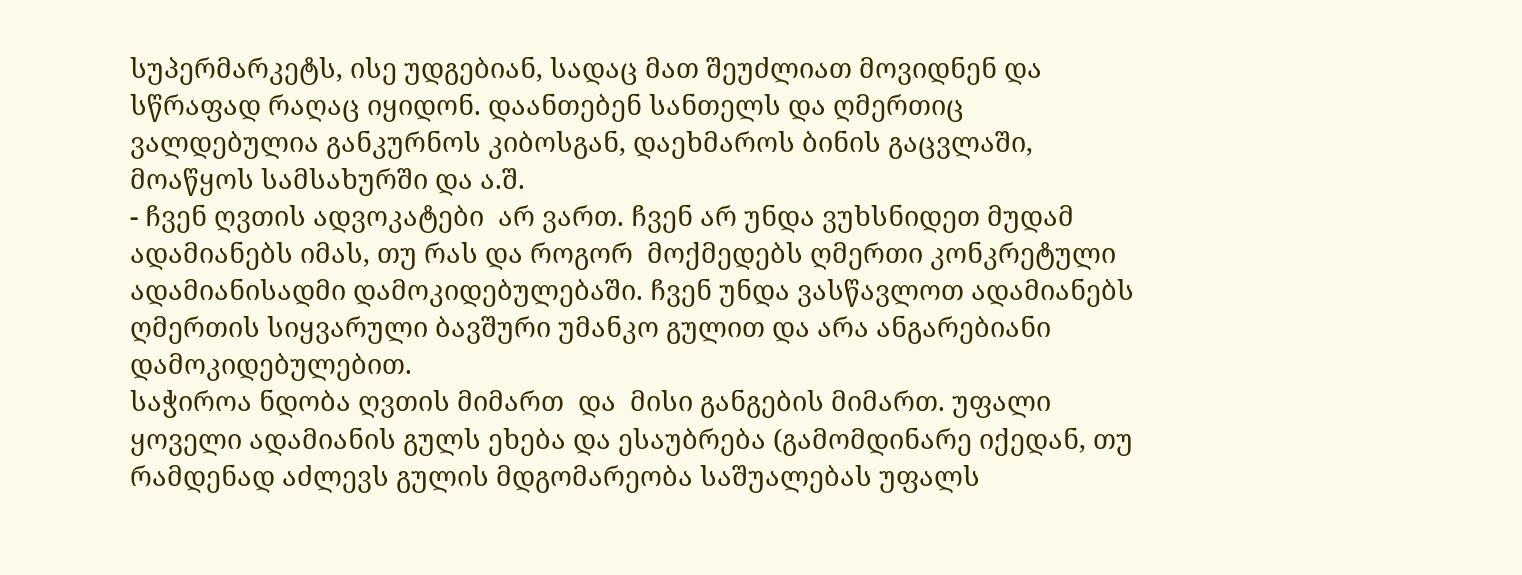სუპერმარკეტს, ისე უდგებიან, სადაც მათ შეუძლიათ მოვიდნენ და სწრაფად რაღაც იყიდონ. დაანთებენ სანთელს და ღმერთიც ვალდებულია განკურნოს კიბოსგან, დაეხმაროს ბინის გაცვლაში, მოაწყოს სამსახურში და ა.შ.
- ჩვენ ღვთის ადვოკატები  არ ვართ. ჩვენ არ უნდა ვუხსნიდეთ მუდამ ადამიანებს იმას, თუ რას და როგორ  მოქმედებს ღმერთი კონკრეტული ადამიანისადმი დამოკიდებულებაში. ჩვენ უნდა ვასწავლოთ ადამიანებს ღმერთის სიყვარული ბავშური უმანკო გულით და არა ანგარებიანი დამოკიდებულებით.
საჭიროა ნდობა ღვთის მიმართ  და  მისი განგების მიმართ. უფალი ყოველი ადამიანის გულს ეხება და ესაუბრება (გამომდინარე იქედან, თუ რამდენად აძლევს გულის მდგომარეობა საშუალებას უფალს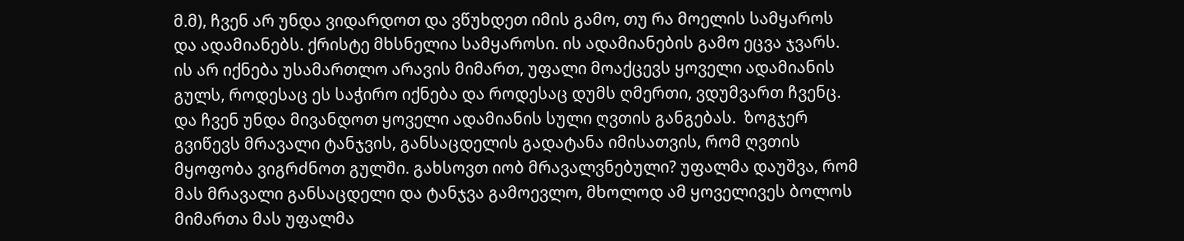მ.მ), ჩვენ არ უნდა ვიდარდოთ და ვწუხდეთ იმის გამო, თუ რა მოელის სამყაროს და ადამიანებს. ქრისტე მხსნელია სამყაროსი. ის ადამიანების გამო ეცვა ჯვარს.  ის არ იქნება უსამართლო არავის მიმართ, უფალი მოაქცევს ყოველი ადამიანის გულს, როდესაც ეს საჭირო იქნება და როდესაც დუმს ღმერთი, ვდუმვართ ჩვენც.
და ჩვენ უნდა მივანდოთ ყოველი ადამიანის სული ღვთის განგებას.  ზოგჯერ გვიწევს მრავალი ტანჯვის, განსაცდელის გადატანა იმისათვის, რომ ღვთის მყოფობა ვიგრძნოთ გულში. გახსოვთ იობ მრავალვნებული? უფალმა დაუშვა, რომ მას მრავალი განსაცდელი და ტანჯვა გამოევლო, მხოლოდ ამ ყოველივეს ბოლოს მიმართა მას უფალმა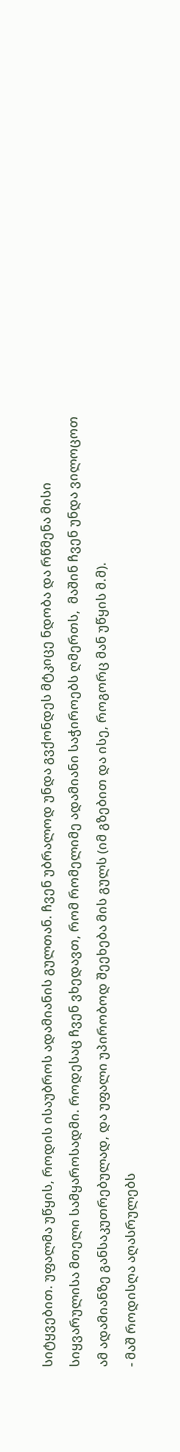სიტყვებით. უფალმა უწყის, როდის ისაუბროს ადამიანის გულთან. ჩვენ უბრალოდ უნდა გვქონდეს მტკიცე ნდობა და რწმენა მისი სიყვარულისა მთელი სამყაროსადმი. როდესაც ჩვენ ვხედავთ, რომ რომელიმე ადამიანი საჭიროებს ღმერთს,  მაშინ ჩვენ უნდა ვილოცოთ ამ ადამიანზე განსაკუთრებულად, და უფალი უპირობოდ შეეხება მის გულს (იმ გზებით და ისე, როგორც მან უწყის მ.მ).
- მაშ როდისღა აღასრულებს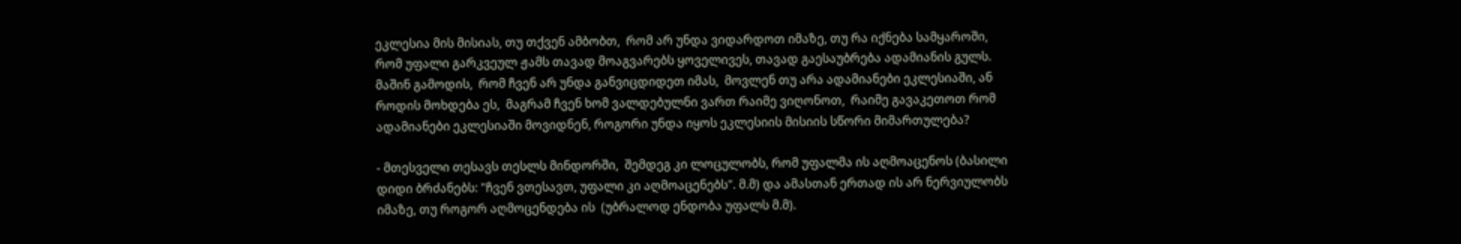ეკლესია მის მისიას, თუ თქვენ ამბობთ,  რომ არ უნდა ვიდარდოთ იმაზე, თუ რა იქნება სამყაროში,  რომ უფალი გარკვეულ ჟამს თავად მოაგვარებს ყოველივეს, თავად გაესაუბრება ადამიანის გულს.  მაშინ გამოდის,  რომ ჩვენ არ უნდა განვიცდიდეთ იმას,  მოვლენ თუ არა ადამიანები ეკლესიაში, ან როდის მოხდება ეს,  მაგრამ ჩვენ ხომ ვალდებულნი ვართ რაიმე ვიღონოთ,  რაიმე გავაკეთოთ რომ ადამიანები ეკლესიაში მოვიდნენ, როგორი უნდა იყოს ეკლესიის მისიის სწორი მიმართულება?

- მთესველი თესავს თესლს მინდორში,  შემდეგ კი ლოცულობს, რომ უფალმა ის აღმოაცენოს (ბასილი დიდი ბრძანებს: "ჩვენ ვთესავთ, უფალი კი აღმოაცენებს". მ.მ) და ამასთან ერთად ის არ ნერვიულობს იმაზე, თუ როგორ აღმოცენდება ის  (უბრალოდ ენდობა უფალს მ.მ).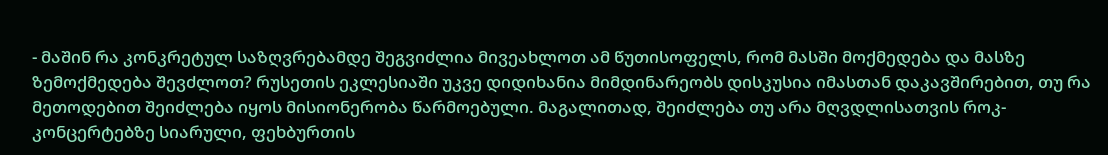- მაშინ რა კონკრეტულ საზღვრებამდე შეგვიძლია მივეახლოთ ამ წუთისოფელს, რომ მასში მოქმედება და მასზე ზემოქმედება შევძლოთ? რუსეთის ეკლესიაში უკვე დიდიხანია მიმდინარეობს დისკუსია იმასთან დაკავშირებით, თუ რა მეთოდებით შეიძლება იყოს მისიონერობა წარმოებული. მაგალითად, შეიძლება თუ არა მღვდლისათვის როკ-კონცერტებზე სიარული, ფეხბურთის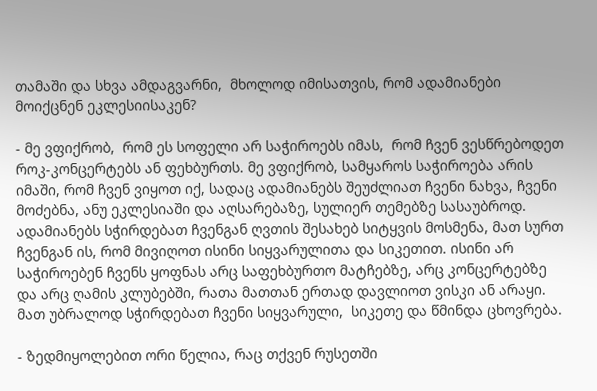თამაში და სხვა ამდაგვარნი,  მხოლოდ იმისათვის, რომ ადამიანები მოიქცნენ ეკლესიისაკენ?

- მე ვფიქრობ,  რომ ეს სოფელი არ საჭიროებს იმას,  რომ ჩვენ ვესწრებოდეთ როკ-კონცერტებს ან ფეხბურთს. მე ვფიქრობ, სამყაროს საჭიროება არის იმაში, რომ ჩვენ ვიყოთ იქ, სადაც ადამიანებს შეუძლიათ ჩვენი ნახვა, ჩვენი მოძებნა, ანუ ეკლესიაში და აღსარებაზე, სულიერ თემებზე სასაუბროდ. ადამიანებს სჭირდებათ ჩვენგან ღვთის შესახებ სიტყვის მოსმენა, მათ სურთ ჩვენგან ის, რომ მივიღოთ ისინი სიყვარულითა და სიკეთით. ისინი არ საჭიროებენ ჩვენს ყოფნას არც საფეხბურთო მატჩებზე, არც კონცერტებზე და არც ღამის კლუბებში, რათა მათთან ერთად დავლიოთ ვისკი ან არაყი. მათ უბრალოდ სჭირდებათ ჩვენი სიყვარული,  სიკეთე და წმინდა ცხოვრება.

- ზედმიყოლებით ორი წელია, რაც თქვენ რუსეთში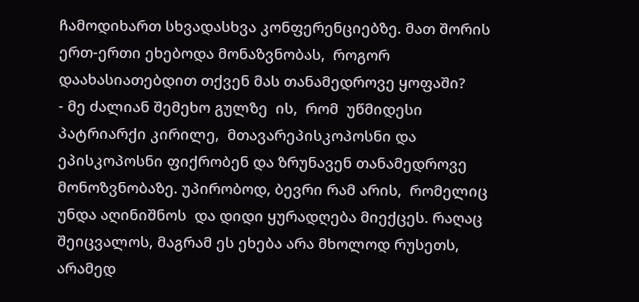ჩამოდიხართ სხვადასხვა კონფერენციებზე. მათ შორის ერთ-ერთი ეხებოდა მონაზვნობას,  როგორ დაახასიათებდით თქვენ მას თანამედროვე ყოფაში?
- მე ძალიან შემეხო გულზე  ის,  რომ  უწმიდესი პატრიარქი კირილე,  მთავარეპისკოპოსნი და ეპისკოპოსნი ფიქრობენ და ზრუნავენ თანამედროვე მონოზვნობაზე. უპირობოდ, ბევრი რამ არის,  რომელიც უნდა აღინიშნოს  და დიდი ყურადღება მიექცეს. რაღაც შეიცვალოს, მაგრამ ეს ეხება არა მხოლოდ რუსეთს,  არამედ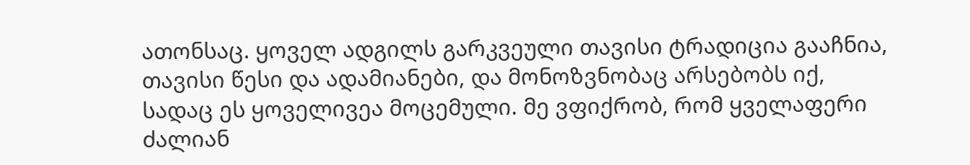ათონსაც. ყოველ ადგილს გარკვეული თავისი ტრადიცია გააჩნია,  თავისი წესი და ადამიანები, და მონოზვნობაც არსებობს იქ, სადაც ეს ყოველივეა მოცემული. მე ვფიქრობ, რომ ყველაფერი ძალიან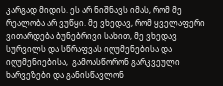კარგად მიდის. ეს არ ნიშნავს იმას, რომ მე რეალობა არ ვუწყი. მე ვხედავ, რომ ყველაფერი ვითარდება ბუნებრივი სახით, მე ვხედავ სურვილს და სწრაფვას იღუმენებისა და იღუმენიებისა,  გამოასწორონ გარკვეული ხარვეზები და განისწავლონ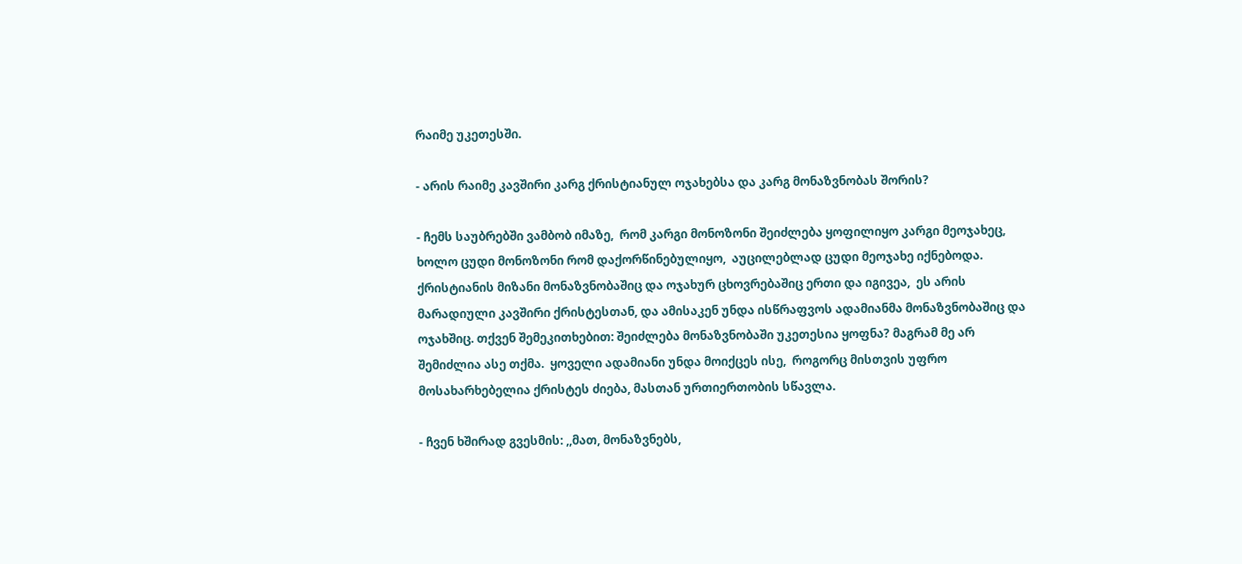რაიმე უკეთესში.

- არის რაიმე კავშირი კარგ ქრისტიანულ ოჯახებსა და კარგ მონაზვნობას შორის?

- ჩემს საუბრებში ვამბობ იმაზე,  რომ კარგი მონოზონი შეიძლება ყოფილიყო კარგი მეოჯახეც,  ხოლო ცუდი მონოზონი რომ დაქორწინებულიყო,  აუცილებლად ცუდი მეოჯახე იქნებოდა. ქრისტიანის მიზანი მონაზვნობაშიც და ოჯახურ ცხოვრებაშიც ერთი და იგივეა,  ეს არის მარადიული კავშირი ქრისტესთან, და ამისაკენ უნდა ისწრაფვოს ადამიანმა მონაზვნობაშიც და ოჯახშიც. თქვენ შემეკითხებით: შეიძლება მონაზვნობაში უკეთესია ყოფნა? მაგრამ მე არ შემიძლია ასე თქმა.  ყოველი ადამიანი უნდა მოიქცეს ისე,  როგორც მისთვის უფრო მოსახარხებელია ქრისტეს ძიება, მასთან ურთიერთობის სწავლა.

- ჩვენ ხშირად გვესმის: ,,მათ, მონაზვნებს,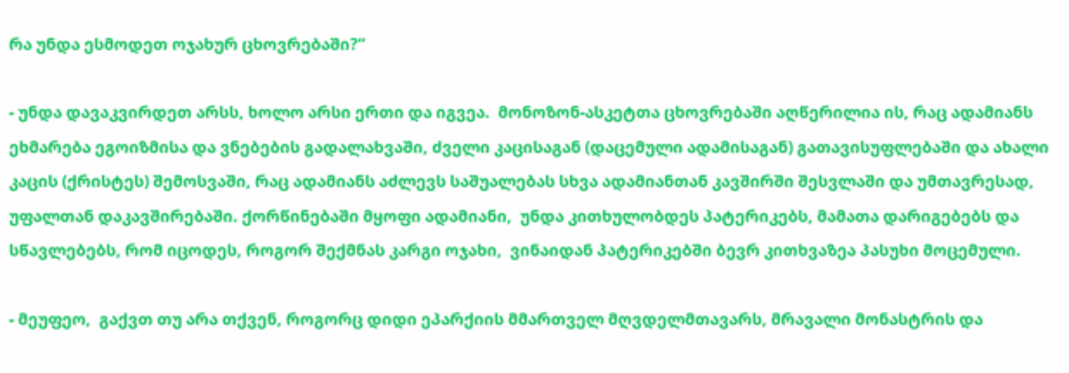რა უნდა ესმოდეთ ოჯახურ ცხოვრებაში?“

- უნდა დავაკვირდეთ არსს, ხოლო არსი ერთი და იგვეა.  მონოზონ-ასკეტთა ცხოვრებაში აღწერილია ის, რაც ადამიანს ეხმარება ეგოიზმისა და ვნებების გადალახვაში, ძველი კაცისაგან (დაცემული ადამისაგან) გათავისუფლებაში და ახალი კაცის (ქრისტეს) შემოსვაში, რაც ადამიანს აძლევს საშუალებას სხვა ადამიანთან კავშირში შესვლაში და უმთავრესად, უფალთან დაკავშირებაში. ქორწინებაში მყოფი ადამიანი,  უნდა კითხულობდეს პატერიკებს, მამათა დარიგებებს და სწავლებებს, რომ იცოდეს, როგორ შექმნას კარგი ოჯახი,  ვინაიდან პატერიკებში ბევრ კითხვაზეა პასუხი მოცემული.

- მეუფეო,  გაქვთ თუ არა თქვენ, როგორც დიდი ეპარქიის მმართველ მღვდელმთავარს, მრავალი მონასტრის და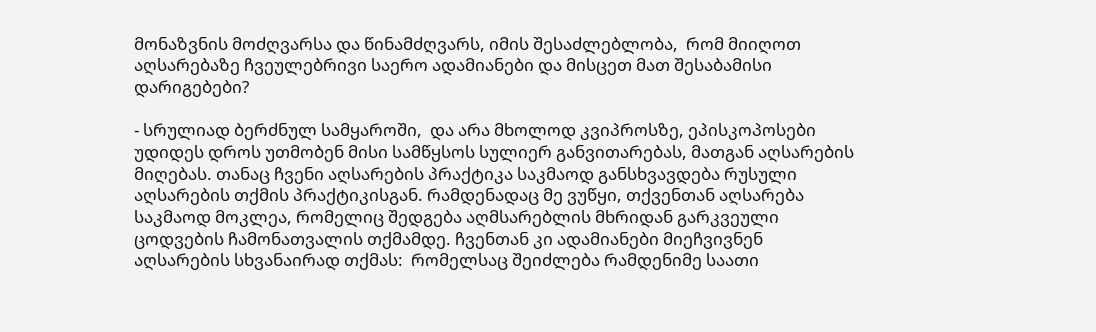მონაზვნის მოძღვარსა და წინამძღვარს, იმის შესაძლებლობა,  რომ მიიღოთ აღსარებაზე ჩვეულებრივი საერო ადამიანები და მისცეთ მათ შესაბამისი დარიგებები?

- სრულიად ბერძნულ სამყაროში,  და არა მხოლოდ კვიპროსზე, ეპისკოპოსები უდიდეს დროს უთმობენ მისი სამწყსოს სულიერ განვითარებას, მათგან აღსარების მიღებას. თანაც ჩვენი აღსარების პრაქტიკა საკმაოდ განსხვავდება რუსული აღსარების თქმის პრაქტიკისგან. რამდენადაც მე ვუწყი, თქვენთან აღსარება საკმაოდ მოკლეა, რომელიც შედგება აღმსარებლის მხრიდან გარკვეული ცოდვების ჩამონათვალის თქმამდე. ჩვენთან კი ადამიანები მიეჩვივნენ აღსარების სხვანაირად თქმას:  რომელსაც შეიძლება რამდენიმე საათი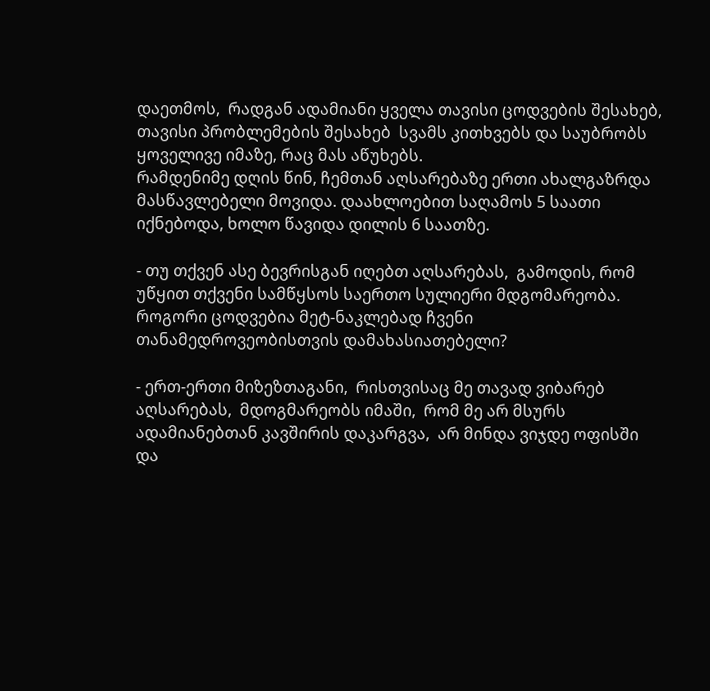დაეთმოს,  რადგან ადამიანი ყველა თავისი ცოდვების შესახებ, თავისი პრობლემების შესახებ  სვამს კითხვებს და საუბრობს ყოველივე იმაზე, რაც მას აწუხებს.
რამდენიმე დღის წინ, ჩემთან აღსარებაზე ერთი ახალგაზრდა მასწავლებელი მოვიდა. დაახლოებით საღამოს 5 საათი იქნებოდა, ხოლო წავიდა დილის 6 საათზე.

- თუ თქვენ ასე ბევრისგან იღებთ აღსარებას,  გამოდის, რომ უწყით თქვენი სამწყსოს საერთო სულიერი მდგომარეობა. როგორი ცოდვებია მეტ-ნაკლებად ჩვენი თანამედროვეობისთვის დამახასიათებელი?

- ერთ-ერთი მიზეზთაგანი,  რისთვისაც მე თავად ვიბარებ აღსარებას,  მდოგმარეობს იმაში,  რომ მე არ მსურს ადამიანებთან კავშირის დაკარგვა,  არ მინდა ვიჯდე ოფისში და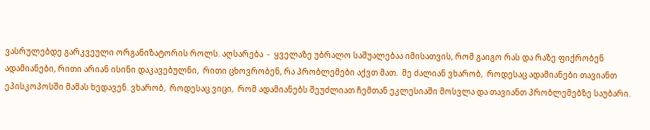ვასრულებდე გარკვეული ორგანიზატორის როლს. აღსარება  -  ყველაზე უბრალო საშუალებაა იმისათვის, რომ გაიგო რას და რაზე ფიქრობენ ადამიანები, რითი არიან ისინი დაკავებულნი,  რითი ცხოვრობენ, რა პრობლემები აქვთ მათ.  მე ძალიან ვხარობ,  როდესაც ადამიანები თავიანთ ეპისკოპოსში მამას ხედავენ. ვხარობ,  როდესაც ვიცი,  რომ ადამიანებს შეუძლიათ ჩემთან ეკლესიაში მოსვლა და თავიანთ პრობლემებზე საუბარი.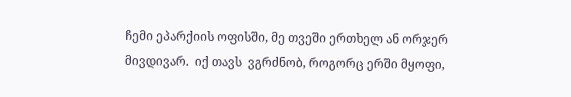ჩემი ეპარქიის ოფისში, მე თვეში ერთხელ ან ორჯერ მივდივარ.  იქ თავს  ვგრძნობ, როგორც ერში მყოფი,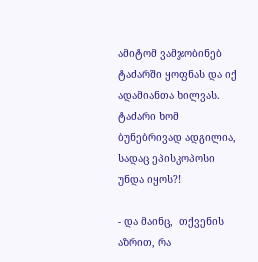ამიტომ ვამჯობინებ ტაძარში ყოფნას და იქ ადამიანთა ხილვას. ტაძარი ხომ ბუნებრივად ადგილია, სადაც ეპისკოპოსი უნდა იყოს?!

- და მაინც,  თქვენის აზრით, რა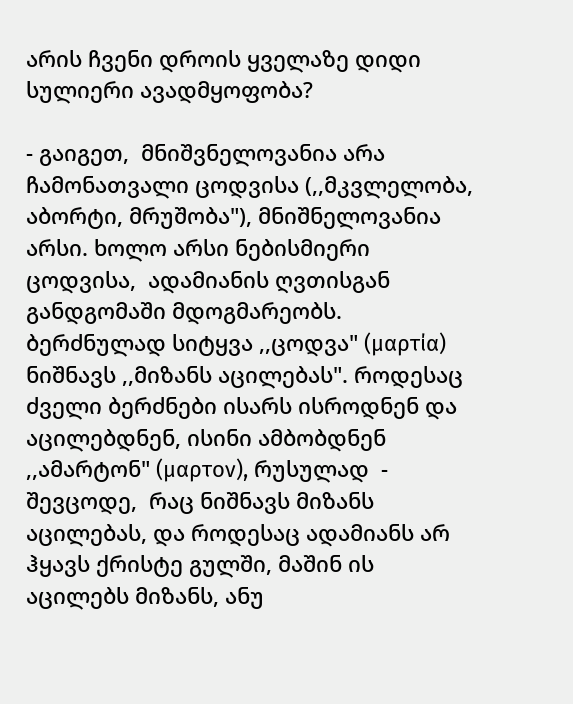არის ჩვენი დროის ყველაზე დიდი სულიერი ავადმყოფობა?

- გაიგეთ,  მნიშვნელოვანია არა ჩამონათვალი ცოდვისა (,,მკვლელობა, აბორტი, მრუშობა"), მნიშნელოვანია არსი. ხოლო არსი ნებისმიერი ცოდვისა,  ადამიანის ღვთისგან განდგომაში მდოგმარეობს.
ბერძნულად სიტყვა ,,ცოდვა" (μαρτία) ნიშნავს ,,მიზანს აცილებას". როდესაც ძველი ბერძნები ისარს ისროდნენ და აცილებდნენ, ისინი ამბობდნენ ,,ამარტონ" (μαρτον), რუსულად  -  შევცოდე,  რაც ნიშნავს მიზანს აცილებას, და როდესაც ადამიანს არ ჰყავს ქრისტე გულში, მაშინ ის აცილებს მიზანს, ანუ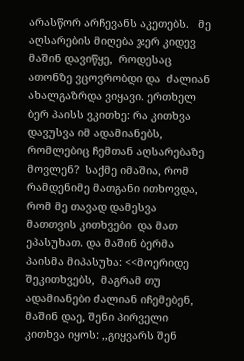არასწორ არჩევანს აკეთებს.   მე აღსარების მიღება ჯერ კიდევ მაშინ დავიწყე,  როდესაც ათონზე ვცოვრობდი და  ძალიან ახალგაზრდა ვიყავი. ერთხელ ბერ პაისს ვკითხე: რა კითხვა დავუსვა იმ ადამიანებს,  რომლებიც ჩემთან აღსარებაზე მოვლენ?  საქმე იმაშია, რომ რამდენიმე მათგანი ითხოვდა, რომ მე თავად დამესვა მათთვის კითხვები  და მათ ეპასუხათ. და მაშინ ბერმა პაისმა მიპასუხა: <<მოერიდე შეკითხვებს,  მაგრამ თუ ადამიანები ძალიან იჩემებენ, მაშინ დაე, შენი პირველი კითხვა იყოს: ,,გიყვარს შენ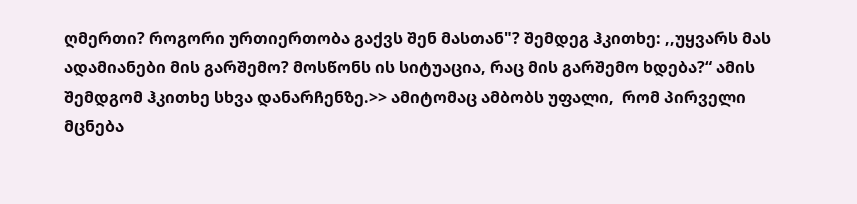ღმერთი? როგორი ურთიერთობა გაქვს შენ მასთან"? შემდეგ ჰკითხე: ,,უყვარს მას ადამიანები მის გარშემო? მოსწონს ის სიტუაცია, რაც მის გარშემო ხდება?“ ამის შემდგომ ჰკითხე სხვა დანარჩენზე.>> ამიტომაც ამბობს უფალი,  რომ პირველი მცნება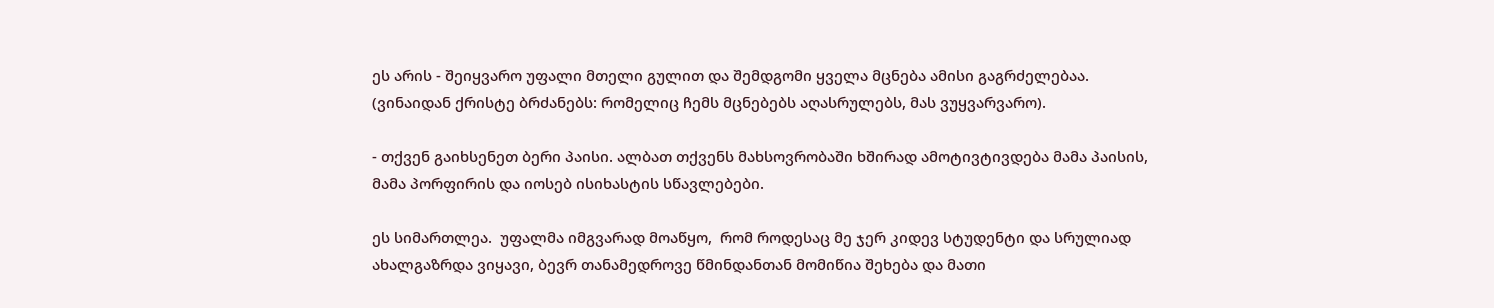ეს არის - შეიყვარო უფალი მთელი გულით და შემდგომი ყველა მცნება ამისი გაგრძელებაა. (ვინაიდან ქრისტე ბრძანებს: რომელიც ჩემს მცნებებს აღასრულებს, მას ვუყვარვარო).

- თქვენ გაიხსენეთ ბერი პაისი. ალბათ თქვენს მახსოვრობაში ხშირად ამოტივტივდება მამა პაისის, მამა პორფირის და იოსებ ისიხასტის სწავლებები.

ეს სიმართლეა.  უფალმა იმგვარად მოაწყო,  რომ როდესაც მე ჯერ კიდევ სტუდენტი და სრულიად ახალგაზრდა ვიყავი, ბევრ თანამედროვე წმინდანთან მომიწია შეხება და მათი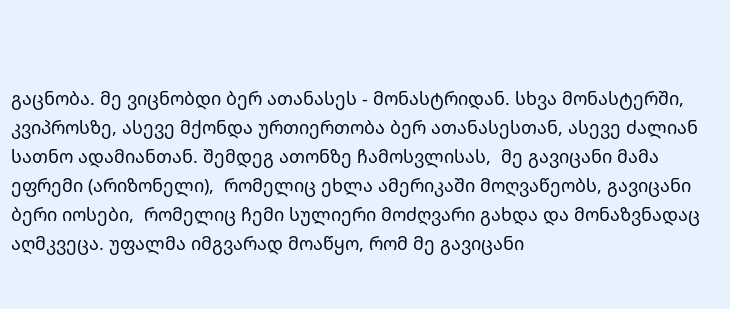გაცნობა. მე ვიცნობდი ბერ ათანასეს - მონასტრიდან. სხვა მონასტერში, კვიპროსზე, ასევე მქონდა ურთიერთობა ბერ ათანასესთან, ასევე ძალიან სათნო ადამიანთან. შემდეგ ათონზე ჩამოსვლისას,  მე გავიცანი მამა ეფრემი (არიზონელი),  რომელიც ეხლა ამერიკაში მოღვაწეობს, გავიცანი ბერი იოსები,  რომელიც ჩემი სულიერი მოძღვარი გახდა და მონაზვნადაც აღმკვეცა. უფალმა იმგვარად მოაწყო, რომ მე გავიცანი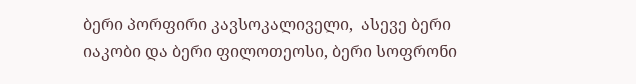ბერი პორფირი კავსოკალიველი,  ასევე ბერი იაკობი და ბერი ფილოთეოსი, ბერი სოფრონი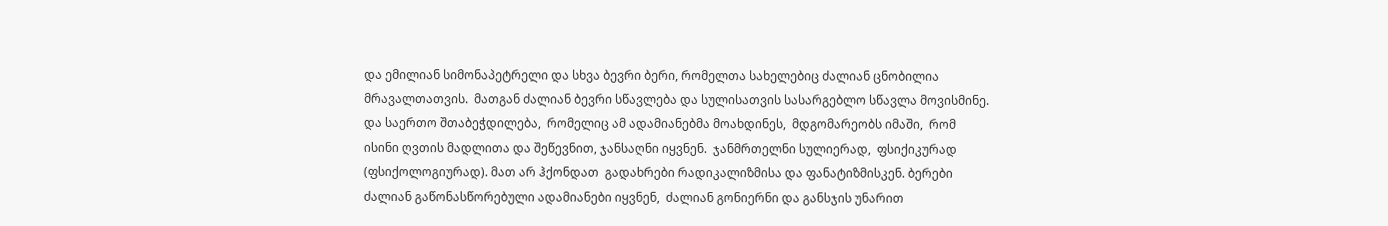და ემილიან სიმონაპეტრელი და სხვა ბევრი ბერი, რომელთა სახელებიც ძალიან ცნობილია მრავალთათვის.  მათგან ძალიან ბევრი სწავლება და სულისათვის სასარგებლო სწავლა მოვისმინე.
და საერთო შთაბეჭდილება,  რომელიც ამ ადამიანებმა მოახდინეს,  მდგომარეობს იმაში,  რომ ისინი ღვთის მადლითა და შეწევნით, ჯანსაღნი იყვნენ.  ჯანმრთელნი სულიერად,  ფსიქიკურად (ფსიქოლოგიურად). მათ არ ჰქონდათ  გადახრები რადიკალიზმისა და ფანატიზმისკენ. ბერები ძალიან გაწონასწორებული ადამიანები იყვნენ,  ძალიან გონიერნი და განსჯის უნარით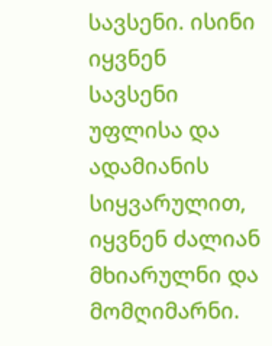სავსენი. ისინი იყვნენ სავსენი უფლისა და ადამიანის სიყვარულით, იყვნენ ძალიან მხიარულნი და მომღიმარნი.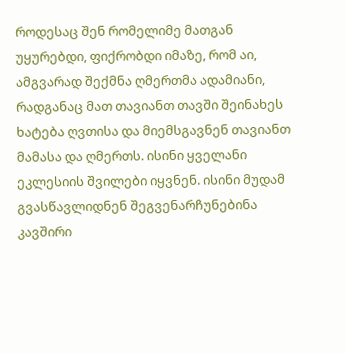როდესაც შენ რომელიმე მათგან უყურებდი, ფიქრობდი იმაზე, რომ აი, ამგვარად შექმნა ღმერთმა ადამიანი, რადგანაც მათ თავიანთ თავში შეინახეს ხატება ღვთისა და მიემსგავნენ თავიანთ მამასა და ღმერთს. ისინი ყველანი ეკლესიის შვილები იყვნენ. ისინი მუდამ გვასწავლიდნენ შეგვენარჩუნებინა კავშირი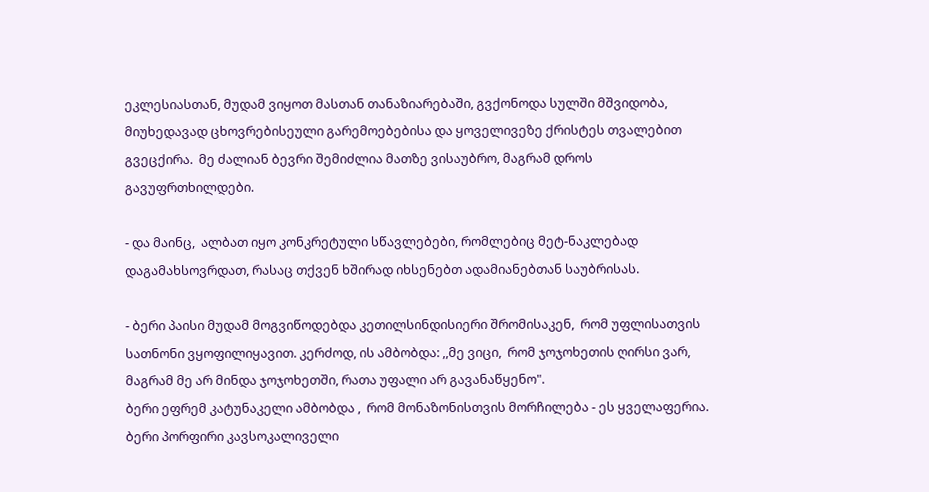ეკლესიასთან, მუდამ ვიყოთ მასთან თანაზიარებაში, გვქონოდა სულში მშვიდობა,  მიუხედავად ცხოვრებისეული გარემოებებისა და ყოველივეზე ქრისტეს თვალებით გვეცქირა.  მე ძალიან ბევრი შემიძლია მათზე ვისაუბრო, მაგრამ დროს გავუფრთხილდები.

- და მაინც,  ალბათ იყო კონკრეტული სწავლებები, რომლებიც მეტ-ნაკლებად დაგამახსოვრდათ, რასაც თქვენ ხშირად იხსენებთ ადამიანებთან საუბრისას.

- ბერი პაისი მუდამ მოგვიწოდებდა კეთილსინდისიერი შრომისაკენ,  რომ უფლისათვის სათნონი ვყოფილიყავით. კერძოდ, ის ამბობდა: ,,მე ვიცი,  რომ ჯოჯოხეთის ღირსი ვარ, მაგრამ მე არ მინდა ჯოჯოხეთში, რათა უფალი არ გავანაწყენო".
ბერი ეფრემ კატუნაკელი ამბობდა ,  რომ მონაზონისთვის მორჩილება - ეს ყველაფერია.
ბერი პორფირი კავსოკალიველი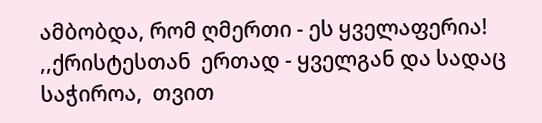ამბობდა, რომ ღმერთი - ეს ყველაფერია! ,,ქრისტესთან  ერთად - ყველგან და სადაც საჭიროა,  თვით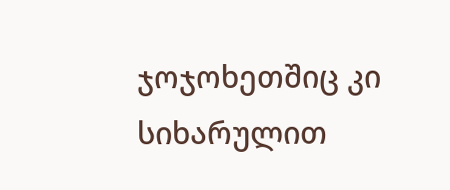ჯოჯოხეთშიც კი სიხარულით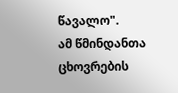წავალო".
ამ წმინდანთა ცხოვრების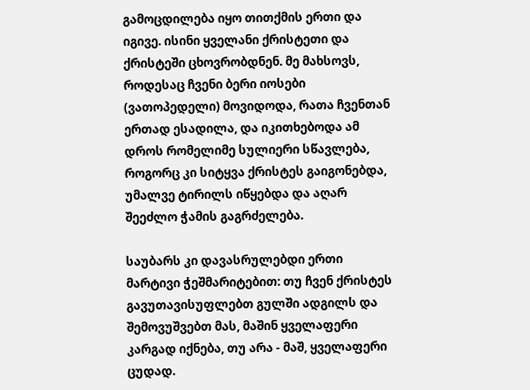გამოცდილება იყო თითქმის ერთი და იგივე. ისინი ყველანი ქრისტეთი და ქრისტეში ცხოვრობდნენ. მე მახსოვს, როდესაც ჩვენი ბერი იოსები (ვათოპედელი) მოვიდოდა, რათა ჩვენთან ერთად ესადილა, და იკითხებოდა ამ დროს რომელიმე სულიერი სწავლება,  როგორც კი სიტყვა ქრისტეს გაიგონებდა,  უმალვე ტირილს იწყებდა და აღარ შეეძლო ჭამის გაგრძელება.

საუბარს კი დავასრულებდი ერთი მარტივი ჭეშმარიტებით: თუ ჩვენ ქრისტეს გავუთავისუფლებთ გულში ადგილს და შემოვუშვებთ მას, მაშინ ყველაფერი კარგად იქნება, თუ არა - მაშ, ყველაფერი ცუდად.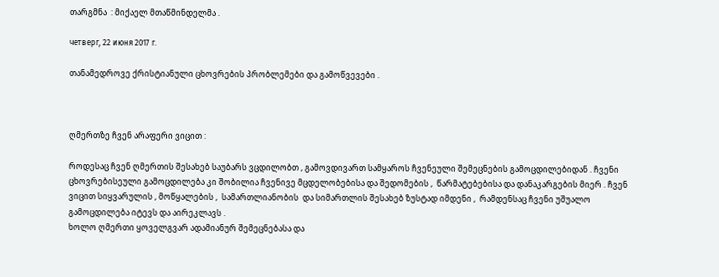თარგმნა  : მიქაელ მთაწმინდელმა .

четверг, 22 июня 2017 г.

თანამედროვე ქრისტიანული ცხოვრების პრობლემები და გამოწვევები .



ღმერთზე ჩვენ არაფერი ვიცით :

როდესაც ჩვენ ღმერთის შესახებ საუბარს ვცდილობთ , გამოვდივართ სამყაროს ჩვენეული შემეცნების გამოცდილებიდან . ჩვენი ცხოვრებისეული გამოცდილება კი შობილია ჩვენივე მცდელობებისა და შედომების ,  წარმატებებისა და დანაკარგების მიერ . ჩვენ ვიცით სიყვარულის , მოწყალების ,  სამართლიანობის  და სიმართლის შესახებ ზუსტად იმდენი ,  რამდენსაც ჩვენი უშუალო გამოცდილება იტევს და აირეკლავს .
ხოლო ღმერთი ყოველგვარ ადამიანურ შემეცნებასა და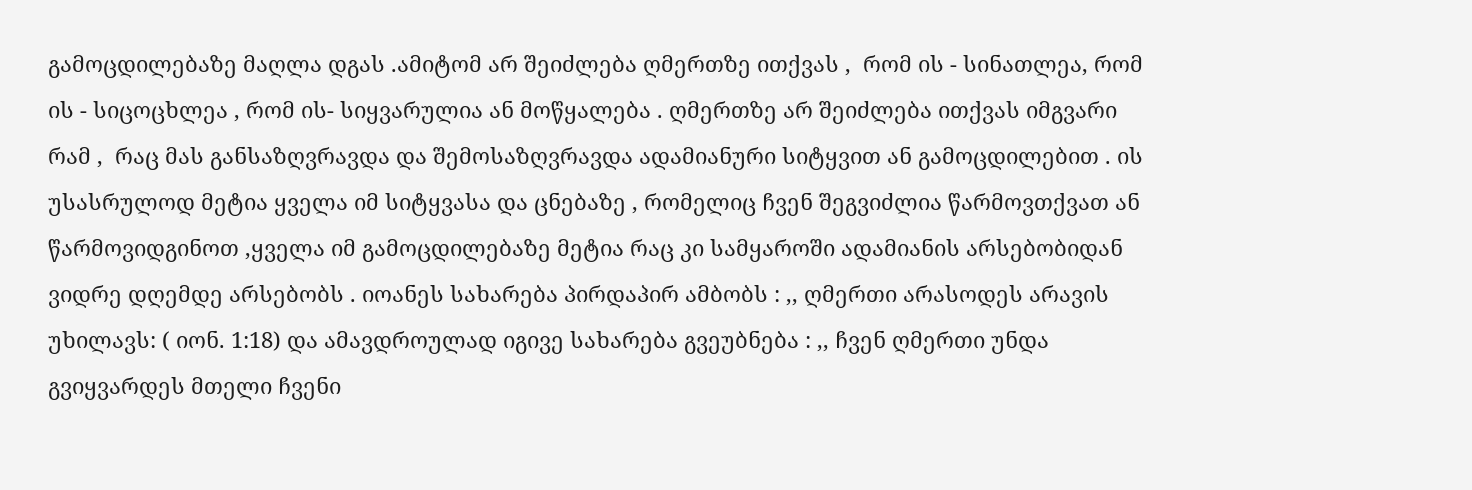გამოცდილებაზე მაღლა დგას .ამიტომ არ შეიძლება ღმერთზე ითქვას ,  რომ ის - სინათლეა, რომ ის - სიცოცხლეა , რომ ის- სიყვარულია ან მოწყალება . ღმერთზე არ შეიძლება ითქვას იმგვარი რამ ,  რაც მას განსაზღვრავდა და შემოსაზღვრავდა ადამიანური სიტყვით ან გამოცდილებით . ის უსასრულოდ მეტია ყველა იმ სიტყვასა და ცნებაზე , რომელიც ჩვენ შეგვიძლია წარმოვთქვათ ან წარმოვიდგინოთ ,ყველა იმ გამოცდილებაზე მეტია რაც კი სამყაროში ადამიანის არსებობიდან ვიდრე დღემდე არსებობს . იოანეს სახარება პირდაპირ ამბობს : ,, ღმერთი არასოდეს არავის უხილავს: ( იონ. 1:18) და ამავდროულად იგივე სახარება გვეუბნება : ,, ჩვენ ღმერთი უნდა გვიყვარდეს მთელი ჩვენი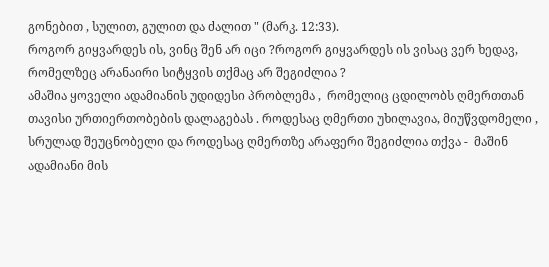გონებით , სულით, გულით და ძალით " (მარკ. 12:33).
როგორ გიყვარდეს ის, ვინც შენ არ იცი ?როგორ გიყვარდეს ის ვისაც ვერ ხედავ, რომელზეც არანაირი სიტყვის თქმაც არ შეგიძლია ?
ამაშია ყოველი ადამიანის უდიდესი პრობლემა ,  რომელიც ცდილობს ღმერთთან თავისი ურთიერთობების დალაგებას . როდესაც ღმერთი უხილავია, მიუწვდომელი , სრულად შეუცნობელი და როდესაც ღმერთზე არაფერი შეგიძლია თქვა -  მაშინ ადამიანი მის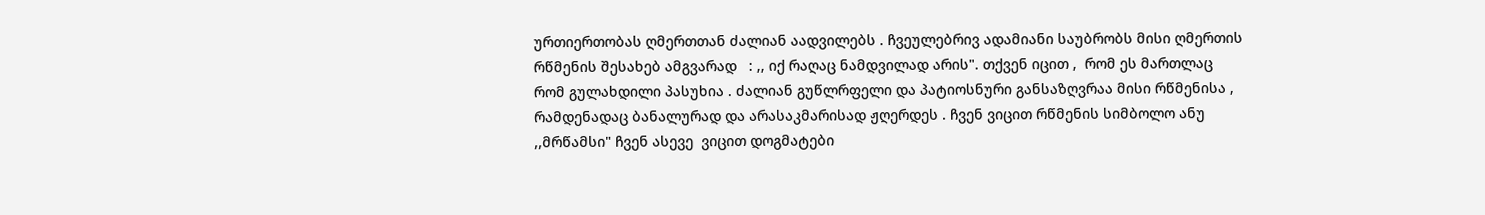ურთიერთობას ღმერთთან ძალიან აადვილებს . ჩვეულებრივ ადამიანი საუბრობს მისი ღმერთის რწმენის შესახებ ამგვარად   : ,, იქ რაღაც ნამდვილად არის". თქვენ იცით ,  რომ ეს მართლაც რომ გულახდილი პასუხია . ძალიან გუწლრფელი და პატიოსნური განსაზღვრაა მისი რწმენისა ,  რამდენადაც ბანალურად და არასაკმარისად ჟღერდეს . ჩვენ ვიცით რწმენის სიმბოლო ანუ ,,მრწამსი" ჩვენ ასევე  ვიცით დოგმატები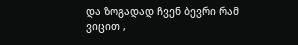და ზოგადად ჩვენ ბევრი რამ ვიცით ,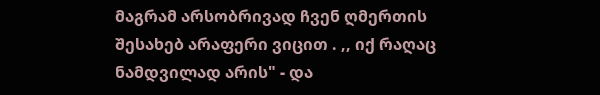მაგრამ არსობრივად ჩვენ ღმერთის შესახებ არაფერი ვიცით . ,, იქ რაღაც ნამდვილად არის" - და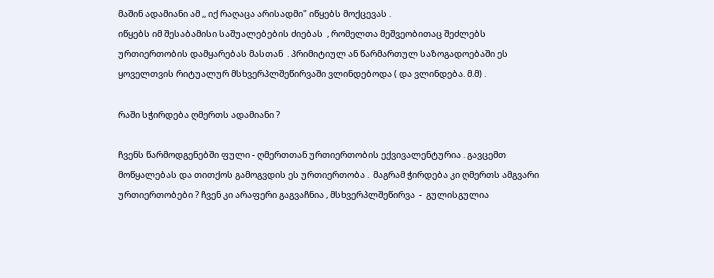მაშინ ადამიანი ამ ,, იქ რაღაცა არისადმი" იწყებს მოქცევას .
იწყებს იმ შესაბამისი საშუალებების ძიებას  , რომელთა მეშვეობითაც შეძლებს ურთიერთობის დამყარებას მასთან  . პრიმიტიულ ან წარმართულ საზოგადოებაში ეს ყოველთვის რიტუალურ მსხვერპლშეწირვაში ვლინდებოდა ( და ვლინდება. მ.მ) .

რაში სჭირდება ღმერთს ადამიანი ?

ჩვენს წარმოდგენებში ფული - ღმერთთან ურთიერთობის ექვივალენტურია . გავცემთ მოწყალებას და თითქოს გამოგვდის ეს ურთიერთობა .  მაგრამ ჭირდება კი ღმერთს ამგვარი ურთიერთობები ? ჩვენ კი არაფერი გაგვაჩნია , მსხვერპლშეწირვა  -  გულისგულია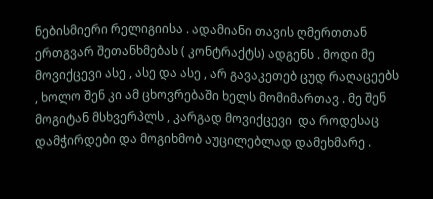ნებისმიერი რელიგიისა . ადამიანი თავის ღმერთთან ერთგვარ შეთანხმებას ( კონტრაქტს) ადგენს . მოდი მე მოვიქცევი ასე , ასე და ასე , არ გავაკეთებ ცუდ რაღაცეებს , ხოლო შენ კი ამ ცხოვრებაში ხელს მომიმართავ . მე შენ მოგიტან მსხვერპლს , კარგად მოვიქცევი  და როდესაც დამჭირდები და მოგიხმობ აუცილებლად დამეხმარე .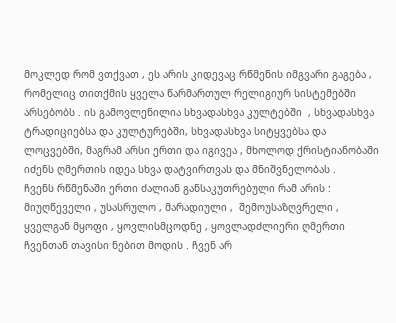მოკლედ რომ ვთქვათ , ეს არის კიდევაც რწმენის იმგვარი გაგება , რომელიც თითქმის ყველა წარმართულ რელიგიურ სისტემებში არსებობს . ის გამოვლენილია სხვადასხვა კულტებში  , სხვადასხვა ტრადიციებსა და კულტურებში, სხვადასხვა სიტყვებსა და ლოცვებში, მაგრამ არსი ერთი და იგივეა , მხოლოდ ქრისტიანობაში იძენს ღმერთის იდეა სხვა დატვირთვას და მნიშვნელობას .
ჩვენს რწმენაში ერთი ძალიან განსაკუთრებული რამ არის : მიუღწეველი , უსასრულო , მარადიული ,  შემოუსაზღვრელი ,  ყველგან მყოფი , ყოვლისმცოდნე , ყოვლადძლიერი ღმერთი ჩვენთან თავისი ნებით მოდის . ჩვენ არ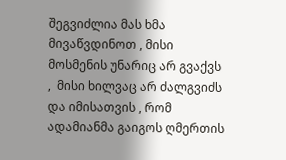შეგვიძლია მას ხმა მივაწვდინოთ , მისი მოსმენის უნარიც არ გვაქვს ,  მისი ხილვაც არ ძალგვიძს და იმისათვის , რომ ადამიანმა გაიგოს ღმერთის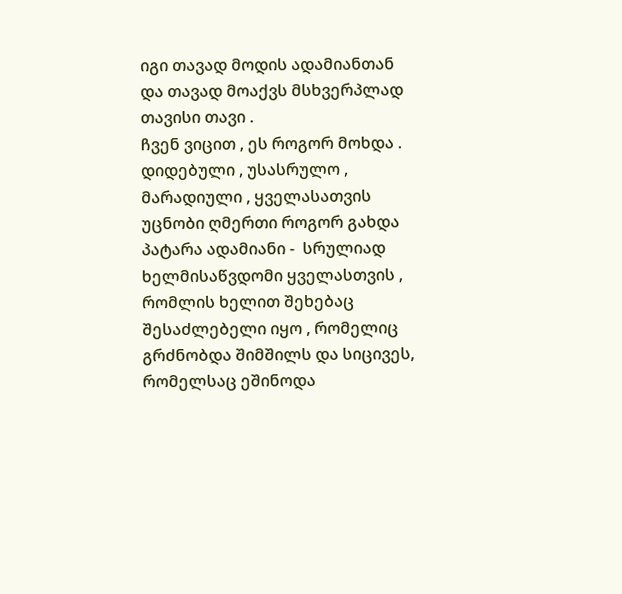იგი თავად მოდის ადამიანთან და თავად მოაქვს მსხვერპლად თავისი თავი .
ჩვენ ვიცით , ეს როგორ მოხდა . დიდებული , უსასრულო , მარადიული , ყველასათვის უცნობი ღმერთი როგორ გახდა პატარა ადამიანი -  სრულიად ხელმისაწვდომი ყველასთვის ,  რომლის ხელით შეხებაც შესაძლებელი იყო , რომელიც გრძნობდა შიმშილს და სიცივეს, რომელსაც ეშინოდა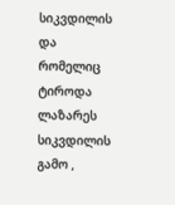სიკვდილის და რომელიც ტიროდა ლაზარეს სიკვდილის გამო ,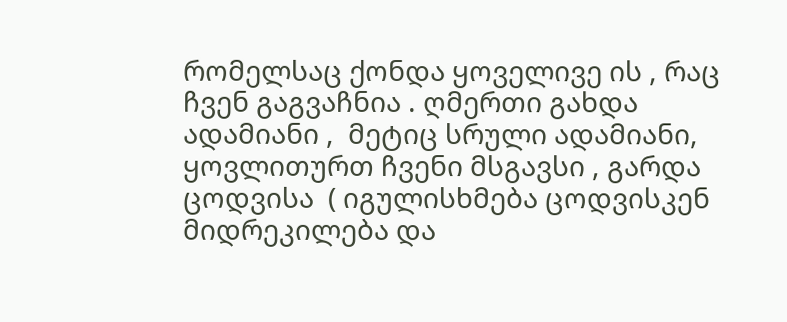რომელსაც ქონდა ყოველივე ის , რაც ჩვენ გაგვაჩნია . ღმერთი გახდა ადამიანი ,  მეტიც სრული ადამიანი, ყოვლითურთ ჩვენი მსგავსი , გარდა ცოდვისა  ( იგულისხმება ცოდვისკენ მიდრეკილება და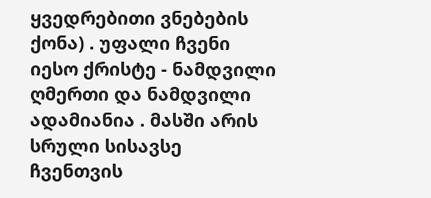ყვედრებითი ვნებების ქონა) . უფალი ჩვენი იესო ქრისტე - ნამდვილი ღმერთი და ნამდვილი ადამიანია . მასში არის სრული სისავსე ჩვენთვის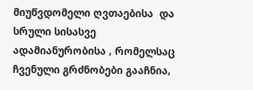მიუწვდომელი ღვთაებისა  და სრული სისასვე ადამიანურობისა , რომელსაც ჩვენული გრძნობები გააჩნია,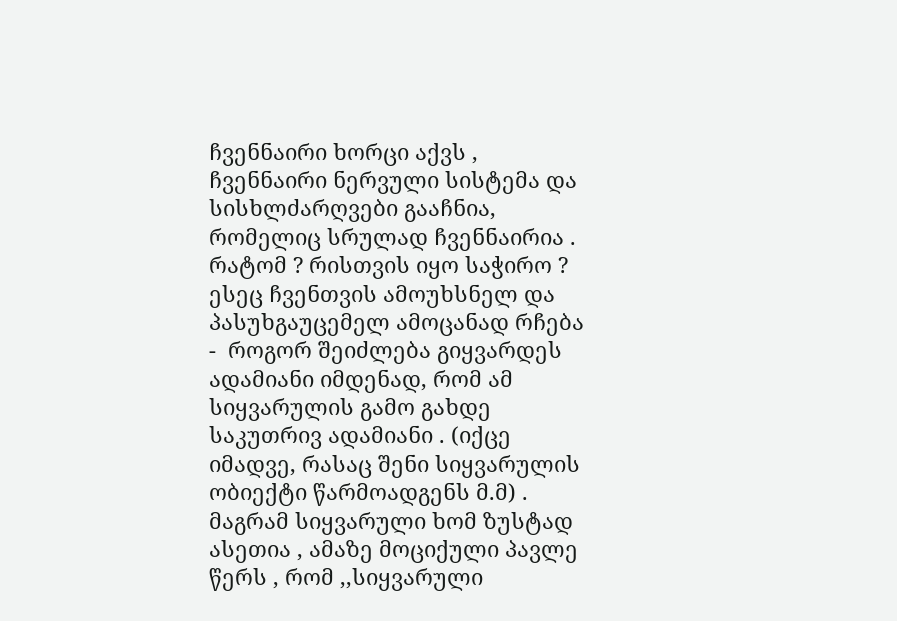ჩვენნაირი ხორცი აქვს , ჩვენნაირი ნერვული სისტემა და სისხლძარღვები გააჩნია, რომელიც სრულად ჩვენნაირია .
რატომ ? რისთვის იყო საჭირო ? ესეც ჩვენთვის ამოუხსნელ და პასუხგაუცემელ ამოცანად რჩება -  როგორ შეიძლება გიყვარდეს ადამიანი იმდენად, რომ ამ სიყვარულის გამო გახდე საკუთრივ ადამიანი . (იქცე იმადვე, რასაც შენი სიყვარულის ობიექტი წარმოადგენს მ.მ) . მაგრამ სიყვარული ხომ ზუსტად ასეთია , ამაზე მოციქული პავლე წერს , რომ ,,სიყვარული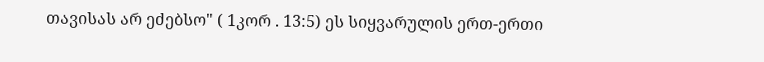თავისას არ ეძებსო" ( 1კორ . 13:5) ეს სიყვარულის ერთ-ერთი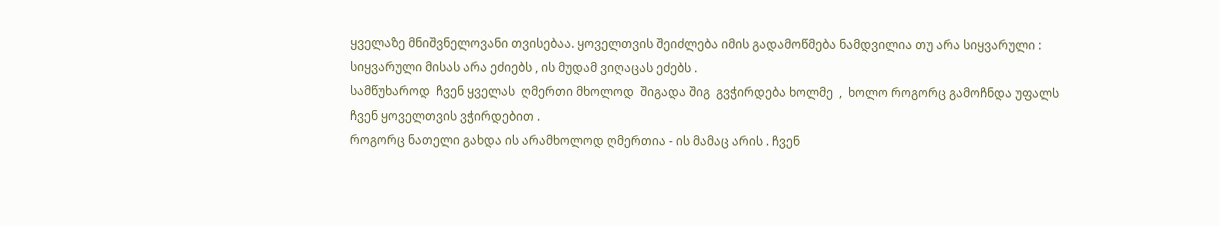ყველაზე მნიშვნელოვანი თვისებაა. ყოველთვის შეიძლება იმის გადამოწმება ნამდვილია თუ არა სიყვარული :  სიყვარული მისას არა ეძიებს , ის მუდამ ვიღაცას ეძებს .
სამწუხაროდ  ჩვენ ყველას  ღმერთი მხოლოდ  შიგადა შიგ  გვჭირდება ხოლმე  ,  ხოლო როგორც გამოჩნდა უფალს ჩვენ ყოველთვის ვჭირდებით .
როგორც ნათელი გახდა ის არამხოლოდ ღმერთია - ის მამაც არის . ჩვენ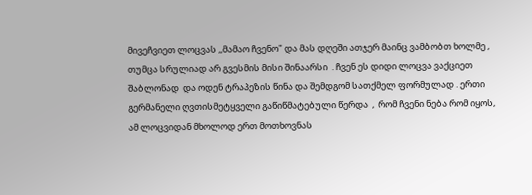მივეჩვიეთ ლოცვას ,,მამაო ჩვენო" და მას დღეში ათჯერ მაინც ვამბობთ ხოლმე ,  თუმცა სრულიად არ გვესმის მისი შინაარსი  . ჩვენ ეს დიდი ლოცვა ვაქციეთ შაბლონად  და ოდენ ტრაპეზის წინა და შემდგომ სათქმელ ფორმულად . ერთი გერმანელი ღვთისმეტყველი გაწიწმატებული წერდა  ,  რომ ჩვენი ნება რომ იყოს, ამ ლოცვიდან მხოლოდ ერთ მოთხოვნას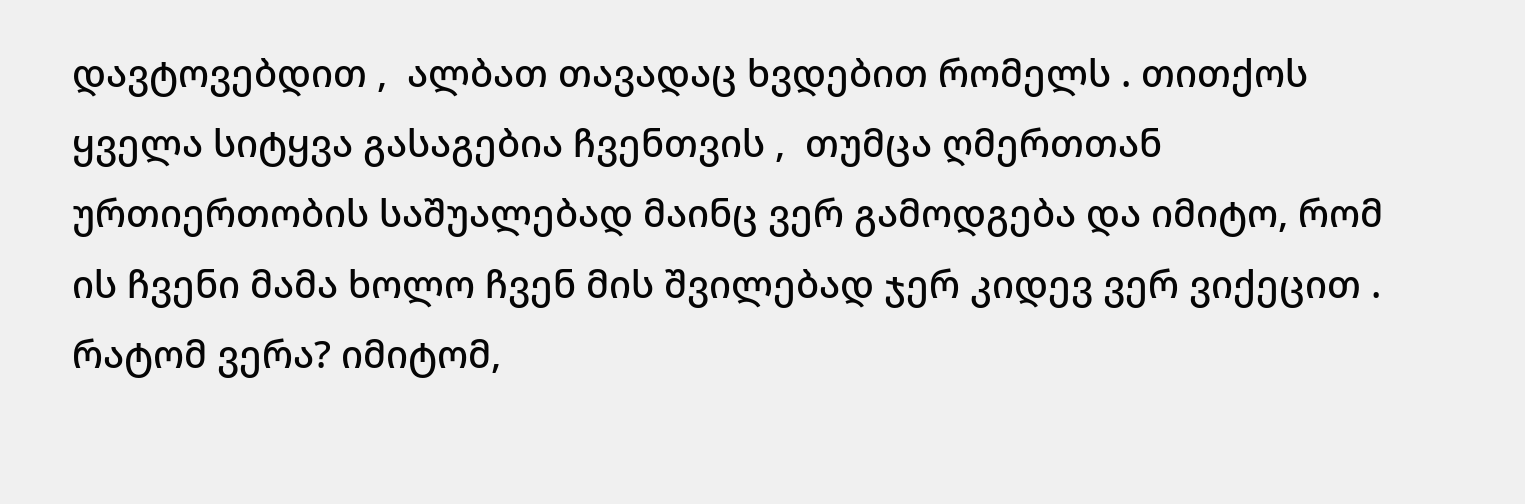დავტოვებდით ,  ალბათ თავადაც ხვდებით რომელს . თითქოს ყველა სიტყვა გასაგებია ჩვენთვის ,  თუმცა ღმერთთან ურთიერთობის საშუალებად მაინც ვერ გამოდგება და იმიტო, რომ ის ჩვენი მამა ხოლო ჩვენ მის შვილებად ჯერ კიდევ ვერ ვიქეცით . რატომ ვერა? იმიტომ,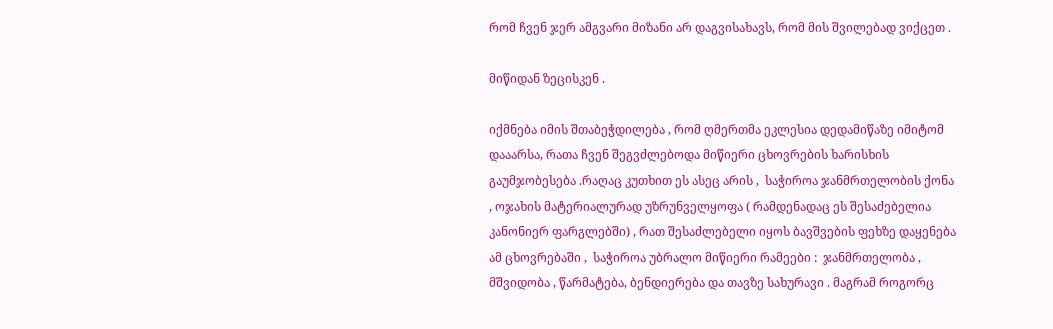რომ ჩვენ ჯერ ამგვარი მიზანი არ დაგვისახავს, რომ მის შვილებად ვიქცეთ .

მიწიდან ზეცისკენ .

იქმნება იმის შთაბეჭდილება , რომ ღმერთმა ეკლესია დედამიწაზე იმიტომ დააარსა, რათა ჩვენ შეგვძლებოდა მიწიერი ცხოვრების ხარისხის გაუმჯობესება .რაღაც კუთხით ეს ასეც არის ,  საჭიროა ჯანმრთელობის ქონა , ოჯახის მატერიალურად უზრუნველყოფა ( რამდენადაც ეს შესაძებელია კანონიერ ფარგლებში) , რათ შესაძლებელი იყოს ბავშვების ფეხზე დაყენება ამ ცხოვრებაში ,  საჭიროა უბრალო მიწიერი რამეები :  ჯანმრთელობა , მშვიდობა , წარმატება, ბენდიერება და თავზე სახურავი . მაგრამ როგორც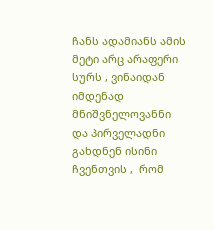ჩანს ადამიანს ამის მეტი არც არაფერი სურს , ვინაიდან იმდენად მნიშვნელოვანნი და პირველადნი გახდნენ ისინი ჩვენთვის ,  რომ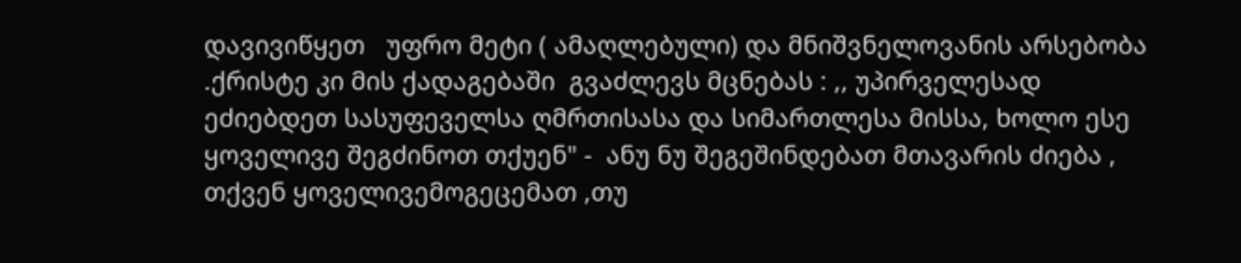დავივიწყეთ   უფრო მეტი ( ამაღლებული) და მნიშვნელოვანის არსებობა  .ქრისტე კი მის ქადაგებაში  გვაძლევს მცნებას : ,, უპირველესად ეძიებდეთ სასუფეველსა ღმრთისასა და სიმართლესა მისსა, ხოლო ესე ყოველივე შეგძინოთ თქუენ" -  ანუ ნუ შეგეშინდებათ მთავარის ძიება , თქვენ ყოველივემოგეცემათ ,თუ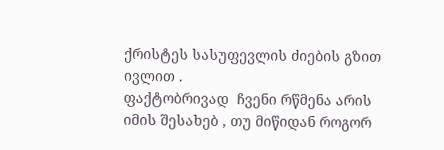ქრისტეს სასუფევლის ძიების გზით ივლით .
ფაქტობრივად  ჩვენი რწმენა არის იმის შესახებ , თუ მიწიდან როგორ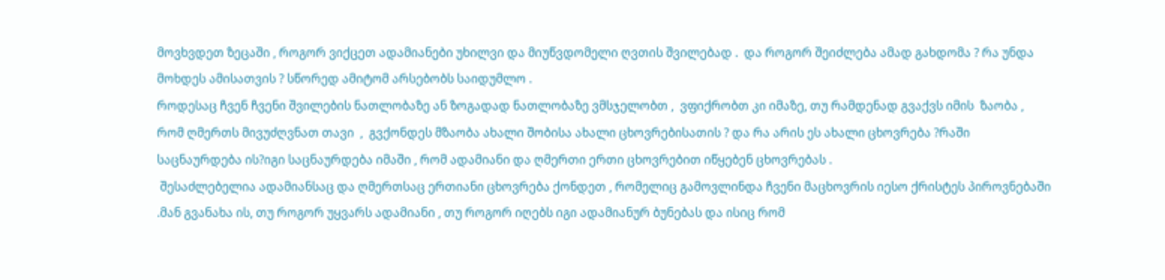მოვხვდეთ ზეცაში , როგორ ვიქცეთ ადამიანები უხილვი და მიუწვდომელი ღვთის შვილებად .  და როგორ შეიძლება ამად გახდომა ? რა უნდა მოხდეს ამისათვის ? სწორედ ამიტომ არსებობს საიდუმლო .
როდესაც ჩვენ ჩვენი შვილების ნათლობაზე ან ზოგადად ნათლობაზე ვმსჯელობთ ,  ვფიქრობთ კი იმაზე, თუ რამდენად გვაქვს იმის  ზაობა , რომ ღმერთს მივუძღვნათ თავი  ,  გვქონდეს მზაობა ახალი შობისა ახალი ცხოვრებისათის ? და რა არის ეს ახალი ცხოვრება ?რაში საცნაურდება ის?იგი საცნაურდება იმაში , რომ ადამიანი და ღმერთი ერთი ცხოვრებით იწყებენ ცხოვრებას .
 შესაძლებელია ადამიანსაც და ღმერთსაც ერთიანი ცხოვრება ქონდეთ , რომელიც გამოვლინდა ჩვენი მაცხოვრის იესო ქრისტეს პიროვნებაში .მან გვანახა ის, თუ როგორ უყვარს ადამიანი , თუ როგორ იღებს იგი ადამიანურ ბუნებას და ისიც რომ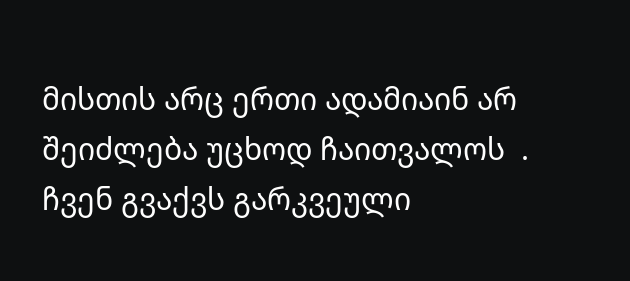მისთის არც ერთი ადამიაინ არ შეიძლება უცხოდ ჩაითვალოს  . ჩვენ გვაქვს გარკვეული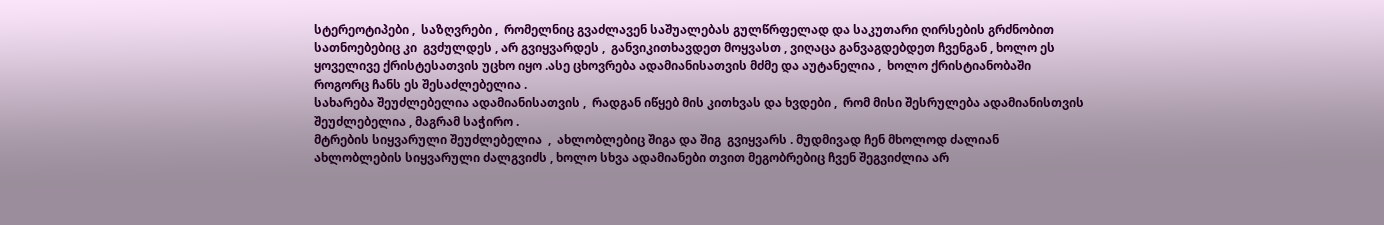სტერეოტიპები ,  საზღვრები ,  რომელნიც გვაძლავენ საშუალებას გულწრფელად და საკუთარი ღირსების გრძნობით სათნოებებიც კი  გვძულდეს , არ გვიყვარდეს ,  განვიკითხავდეთ მოყვასთ , ვიღაცა განვაგდებდეთ ჩვენგან , ხოლო ეს ყოველივე ქრისტესათვის უცხო იყო .ასე ცხოვრება ადამიანისათვის მძმე და აუტანელია ,  ხოლო ქრისტიანობაში როგორც ჩანს ეს შესაძლებელია .
სახარება შეუძლებელია ადამიანისათვის ,  რადგან იწყებ მის კითხვას და ხვდები ,  რომ მისი შესრულება ადამიანისთვის შეუძლებელია , მაგრამ საჭირო .
მტრების სიყვარული შეუძლებელია  ,  ახლობლებიც შიგა და შიგ  გვიყვარს . მუდმივად ჩენ მხოლოდ ძალიან ახლობლების სიყვარული ძალგვიძს , ხოლო სხვა ადამიანები თვით მეგობრებიც ჩვენ შეგვიძლია არ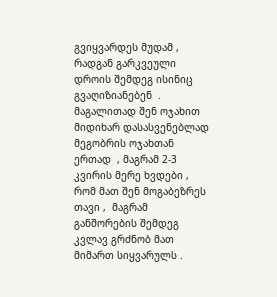გვიყვარდეს მუდამ ,  რადგან გარკვეული დროის შემდეგ ისინიც  გვაღიზიანებენ  . მაგალითად შენ ოჯახით მიდიხარ დასასვენებლად მეგობრის ოჯახთან ერთად  , მაგრამ 2-3 კვირის მერე ხვდები , რომ მათ შენ მოგაბეზრეს თავი ,  მაგრამ განშორების შემდეგ კვლავ გრძნობ მათ მიმართ სიყვარულს .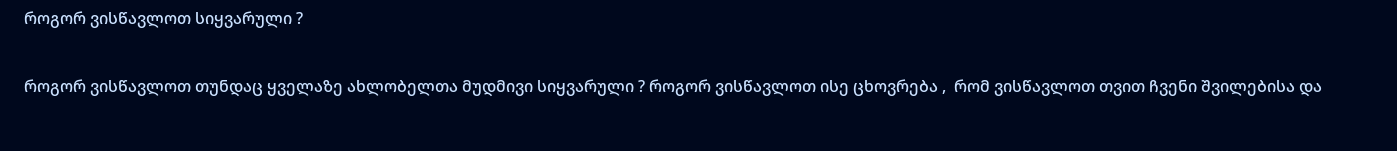როგორ ვისწავლოთ სიყვარული ?

როგორ ვისწავლოთ თუნდაც ყველაზე ახლობელთა მუდმივი სიყვარული ? როგორ ვისწავლოთ ისე ცხოვრება ,  რომ ვისწავლოთ თვით ჩვენი შვილებისა და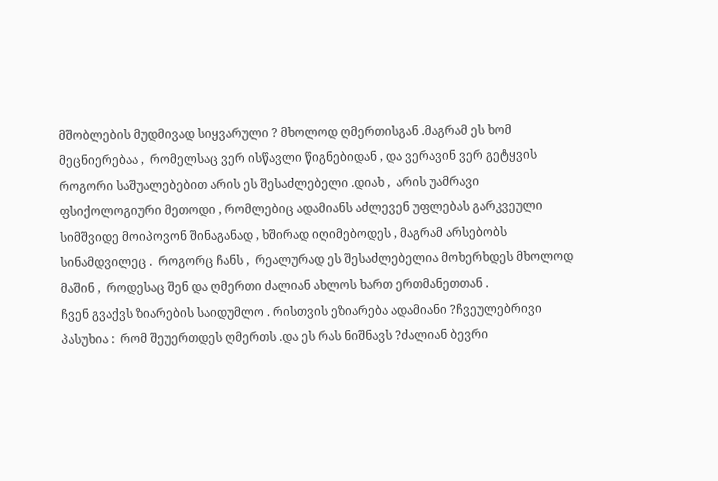მშობლების მუდმივად სიყვარული ? მხოლოდ ღმერთისგან .მაგრამ ეს ხომ მეცნიერებაა ,  რომელსაც ვერ ისწავლი წიგნებიდან , და ვერავინ ვერ გეტყვის როგორი საშუალებებით არის ეს შესაძლებელი .დიახ ,  არის უამრავი ფსიქოლოგიური მეთოდი , რომლებიც ადამიანს აძლევენ უფლებას გარკვეული სიმშვიდე მოიპოვონ შინაგანად , ხშირად იღიმებოდეს , მაგრამ არსებობს სინამდვილეც .  როგორც ჩანს ,  რეალურად ეს შესაძლებელია მოხერხდეს მხოლოდ მაშინ ,  როდესაც შენ და ღმერთი ძალიან ახლოს ხართ ერთმანეთთან .
ჩვენ გვაქვს ზიარების საიდუმლო . რისთვის ეზიარება ადამიანი ?ჩვეულებრივი პასუხია :  რომ შეუერთდეს ღმერთს .და ეს რას ნიშნავს ?ძალიან ბევრი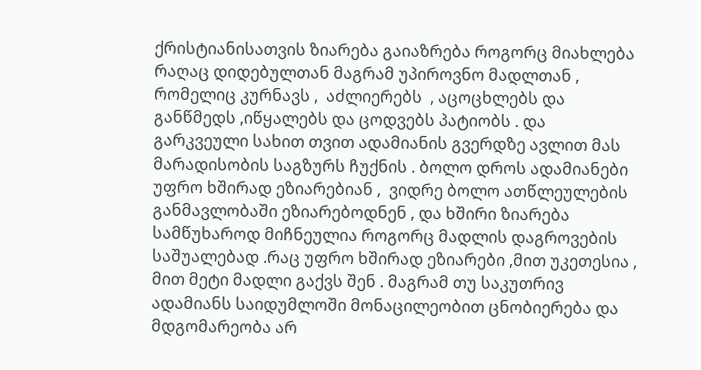ქრისტიანისათვის ზიარება გაიაზრება როგორც მიახლება რაღაც დიდებულთან მაგრამ უპიროვნო მადლთან , რომელიც კურნავს ,  აძლიერებს  , აცოცხლებს და განწმედს ,იწყალებს და ცოდვებს პატიობს . და გარკვეული სახით თვით ადამიანის გვერდზე ავლით მას მარადისობის საგზურს ჩუქნის . ბოლო დროს ადამიანები უფრო ხშირად ეზიარებიან ,  ვიდრე ბოლო ათწლეულების განმავლობაში ეზიარებოდნენ , და ხშირი ზიარება სამწუხაროდ მიჩნეულია როგორც მადლის დაგროვების საშუალებად .რაც უფრო ხშირად ეზიარები ,მით უკეთესია ,  მით მეტი მადლი გაქვს შენ . მაგრამ თუ საკუთრივ ადამიანს საიდუმლოში მონაცილეობით ცნობიერება და მდგომარეობა არ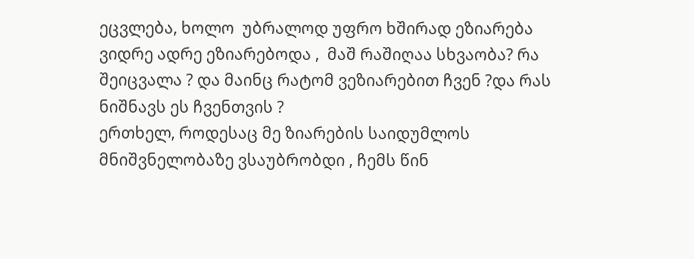ეცვლება, ხოლო  უბრალოდ უფრო ხშირად ეზიარება ვიდრე ადრე ეზიარებოდა ,  მაშ რაშიღაა სხვაობა? რა შეიცვალა ? და მაინც რატომ ვეზიარებით ჩვენ ?და რას ნიშნავს ეს ჩვენთვის ?
ერთხელ, როდესაც მე ზიარების საიდუმლოს  მნიშვნელობაზე ვსაუბრობდი , ჩემს წინ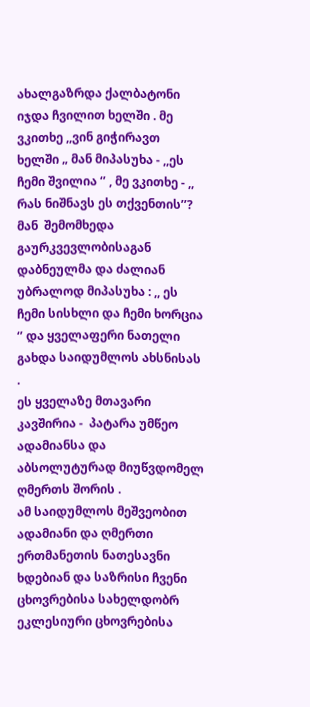ახალგაზრდა ქალბატონი იჯდა ჩვილით ხელში . მე ვკითხე ,,ვინ გიჭირავთ ხელში „ მან მიპასუხა - ,,ეს ჩემი შვილია ‘’ , მე ვკითხე - ,, რას ნიშნავს ეს თქვენთის’’? მან  შემომხედა გაურკვევლობისაგან დაბნეულმა და ძალიან უბრალოდ მიპასუხა : ,, ეს ჩემი სისხლი და ჩემი ხორცია ‘’ და ყველაფერი ნათელი გახდა საიდუმლოს ახსნისას .
ეს ყველაზე მთავარი კავშირია -  პატარა უმწეო ადამიანსა და აბსოლუტურად მიუწვდომელ ღმერთს შორის .
ამ საიდუმლოს მეშვეობით ადამიანი და ღმერთი ერთმანეთის ნათესავნი ხდებიან და საზრისი ჩვენი ცხოვრებისა სახელდობრ ეკლესიური ცხოვრებისა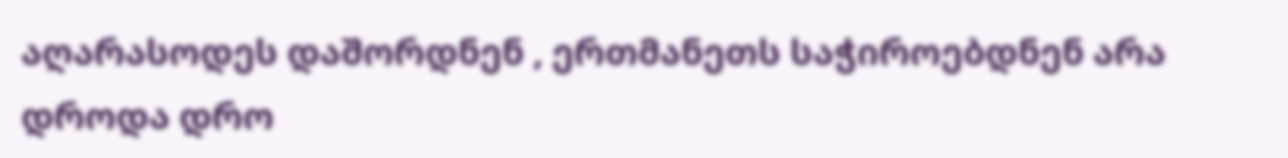აღარასოდეს დაშორდნენ , ერთმანეთს საჭიროებდნენ არა დროდა დრო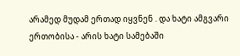არამედ მუდამ ერთად იყვნენ . და ხატი ამგვარი ერთობისა - არის ხატი სამებაში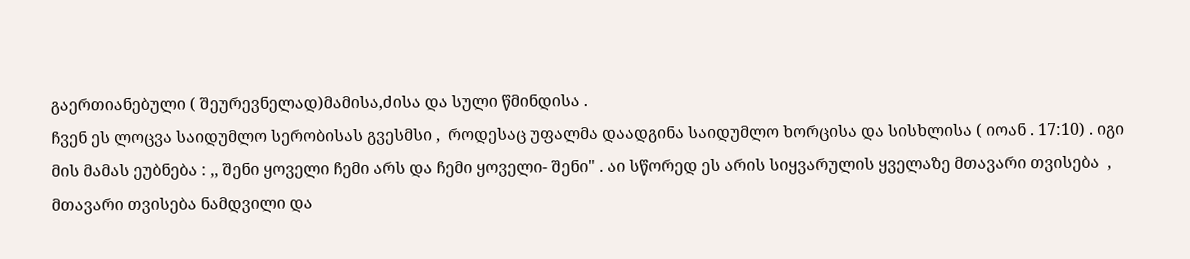გაერთიანებული ( შეურევნელად)მამისა,ძისა და სული წმინდისა .
ჩვენ ეს ლოცვა საიდუმლო სერობისას გვესმსი ,  როდესაც უფალმა დაადგინა საიდუმლო ხორცისა და სისხლისა ( იოან . 17:10) . იგი მის მამას ეუბნება : ,, შენი ყოველი ჩემი არს და ჩემი ყოველი- შენი" . აი სწორედ ეს არის სიყვარულის ყველაზე მთავარი თვისება  , მთავარი თვისება ნამდვილი და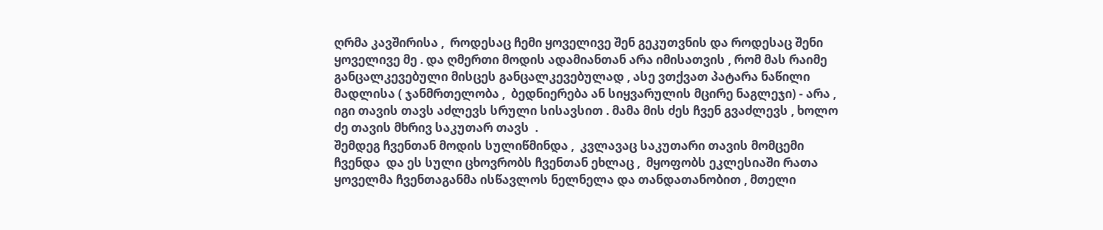ღრმა კავშირისა ,  როდესაც ჩემი ყოველივე შენ გეკუთვნის და როდესაც შენი ყოველივე მე . და ღმერთი მოდის ადამიანთან არა იმისათვის , რომ მას რაიმე განცალკევებული მისცეს განცალკევებულად , ასე ვთქვათ პატარა ნაწილი მადლისა ( ჯანმრთელობა ,  ბედნიერება ან სიყვარულის მცირე ნაგლეჯი) - არა ,  იგი თავის თავს აძლევს სრული სისავსით . მამა მის ძეს ჩვენ გვაძლევს , ხოლო ძე თავის მხრივ საკუთარ თავს  .
შემდეგ ჩვენთან მოდის სულიწმინდა ,  კვლავაც საკუთარი თავის მომცემი ჩვენდა  და ეს სული ცხოვრობს ჩვენთან ეხლაც ,  მყოფობს ეკლესიაში რათა ყოველმა ჩვენთაგანმა ისწავლოს ნელნელა და თანდათანობით , მთელი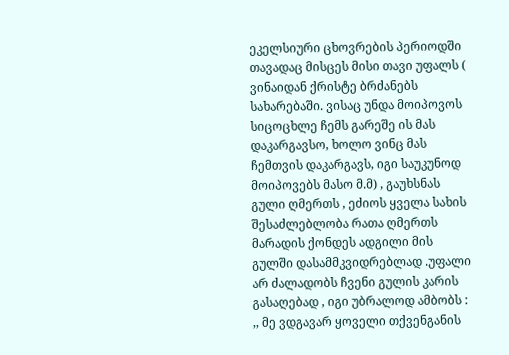ეკელსიური ცხოვრების პერიოდში თავადაც მისცეს მისი თავი უფალს ( ვინაიდან ქრისტე ბრძანებს სახარებაში. ვისაც უნდა მოიპოვოს სიცოცხლე ჩემს გარეშე ის მას დაკარგავსო, ხოლო ვინც მას ჩემთვის დაკარგავს, იგი საუკუნოდ მოიპოვებს მასო მ.მ) , გაუხსნას გული ღმერთს , ეძიოს ყველა სახის შესაძლებლობა რათა ღმერთს მარადის ქონდეს ადგილი მის გულში დასამმკვიდრებლად .უფალი არ ძალადობს ჩვენი გულის კარის გასაღებად , იგი უბრალოდ ამბობს : ,, მე ვდგავარ ყოველი თქვენგანის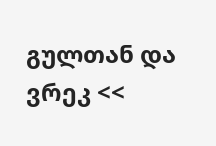გულთან და ვრეკ <<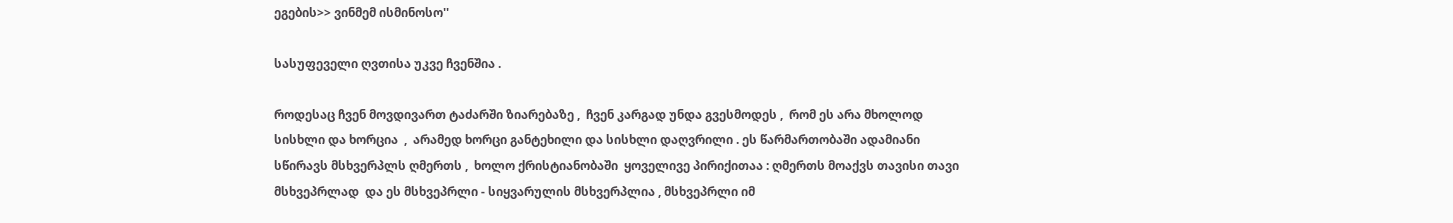ეგების>> ვინმემ ისმინოსო''

სასუფეველი ღვთისა უკვე ჩვენშია .

როდესაც ჩვენ მოვდივართ ტაძარში ზიარებაზე ,  ჩვენ კარგად უნდა გვესმოდეს ,  რომ ეს არა მხოლოდ სისხლი და ხორცია  ,  არამედ ხორცი განტეხილი და სისხლი დაღვრილი . ეს წარმართობაში ადამიანი სწირავს მსხვერპლს ღმერთს ,  ხოლო ქრისტიანობაში  ყოველივე პირიქითაა : ღმერთს მოაქვს თავისი თავი მსხვეპრლად  და ეს მსხვეპრლი - სიყვარულის მსხვერპლია , მსხვეპრლი იმ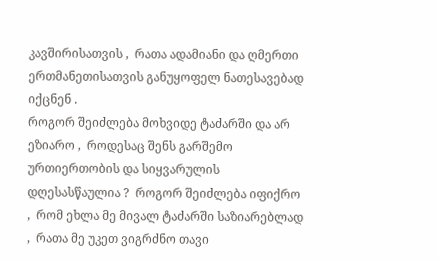კავშირისათვის ,  რათა ადამიანი და ღმერთი ერთმანეთისათვის განუყოფელ ნათესავებად იქცნენ .
როგორ შეიძლება მოხვიდე ტაძარში და არ ეზიარო ,  როდესაც შენს გარშემო ურთიერთობის და სიყვარულის დღესასწაულია ?  როგორ შეიძლება იფიქრო ,  რომ ეხლა მე მივალ ტაძარში საზიარებლად  ,  რათა მე უკეთ ვიგრძნო თავი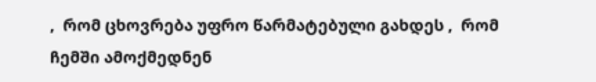,  რომ ცხოვრება უფრო წარმატებული გახდეს ,  რომ ჩემში ამოქმედნენ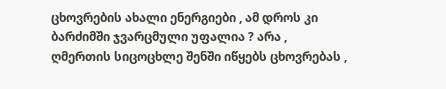ცხოვრების ახალი ენერგიები , ამ დროს კი ბარძიმში ჯვარცმული უფალია ? არა ,  ღმერთის სიცოცხლე შენში იწყებს ცხოვრებას ,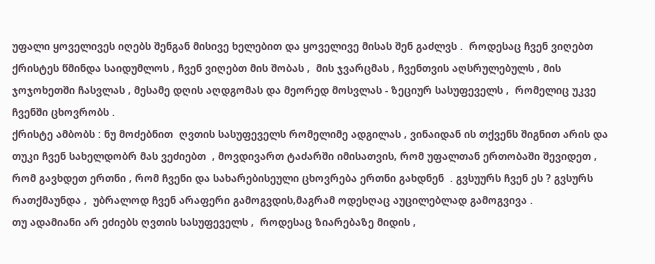უფალი ყოველივეს იღებს შენგან მისივე ხელებით და ყოველივე მისას შენ გაძლვს .  როდესაც ჩვენ ვიღებთ ქრისტეს წმინდა საიდუმლოს , ჩვენ ვიღებთ მის შობას ,  მის ჯვარცმას , ჩვენთვის აღსრულებულს , მის ჯოჯოხეთში ჩასვლას , მესამე დღის აღდგომას და მეორედ მოსვლას - ზეციურ სასუფეველს ,  რომელიც უკვე ჩვენში ცხოვრობს .
ქრისტე ამბობს : ნუ მოძებნით  ღვთის სასუფეველს რომელიმე ადგილას , ვინაიდან ის თქვენს შიგნით არის და თუკი ჩვენ სახელდობრ მას ვეძიებთ  , მოვდივართ ტაძარში იმისათვის, რომ უფალთან ერთობაში შევიდეთ , რომ გავხდეთ ერთნი , რომ ჩვენი და სახარებისეული ცხოვრება ერთნი გახდნენ  . გვსუურს ჩვენ ეს ? გვსურს რათქმაუნდა ,  უბრალოდ ჩვენ არაფერი გამოგვდის,მაგრამ ოდესღაც აუცილებლად გამოგვივა .
თუ ადამიანი არ ეძიებს ღვთის სასუფეველს ,  როდესაც ზიარებაზე მიდის ,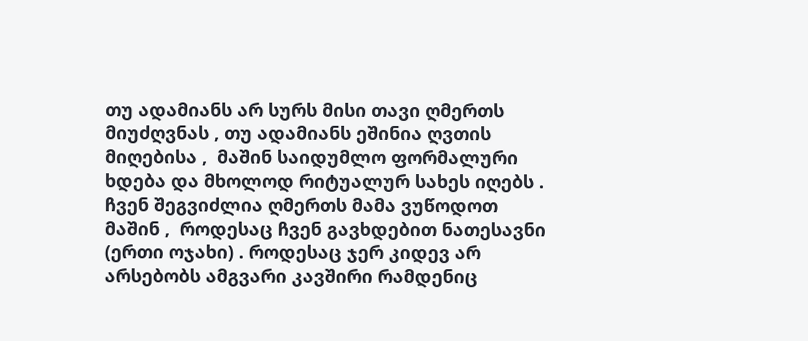თუ ადამიანს არ სურს მისი თავი ღმერთს მიუძღვნას , თუ ადამიანს ეშინია ღვთის მიღებისა ,  მაშინ საიდუმლო ფორმალური ხდება და მხოლოდ რიტუალურ სახეს იღებს .
ჩვენ შეგვიძლია ღმერთს მამა ვუწოდოთ მაშინ ,  როდესაც ჩვენ გავხდებით ნათესავნი (ერთი ოჯახი) . როდესაც ჯერ კიდევ არ არსებობს ამგვარი კავშირი რამდენიც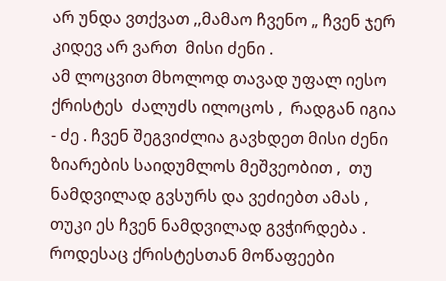არ უნდა ვთქვათ ,,მამაო ჩვენო „ ჩვენ ჯერ კიდევ არ ვართ  მისი ძენი .
ამ ლოცვით მხოლოდ თავად უფალ იესო ქრისტეს  ძალუძს ილოცოს ,  რადგან იგია - ძე . ჩვენ შეგვიძლია გავხდეთ მისი ძენი ზიარების საიდუმლოს მეშვეობით ,  თუ  ნამდვილად გვსურს და ვეძიებთ ამას ,  თუკი ეს ჩვენ ნამდვილად გვჭირდება . როდესაც ქრისტესთან მოწაფეები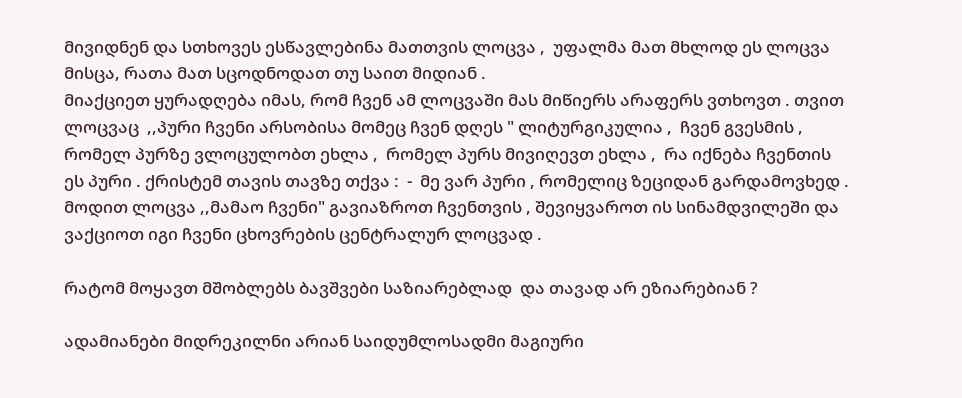მივიდნენ და სთხოვეს ესწავლებინა მათთვის ლოცვა ,  უფალმა მათ მხლოდ ეს ლოცვა მისცა, რათა მათ სცოდნოდათ თუ საით მიდიან .
მიაქციეთ ყურადღება იმას, რომ ჩვენ ამ ლოცვაში მას მიწიერს არაფერს ვთხოვთ . თვით ლოცვაც  ,,პური ჩვენი არსობისა მომეც ჩვენ დღეს " ლიტურგიკულია ,  ჩვენ გვესმის , რომელ პურზე ვლოცულობთ ეხლა ,  რომელ პურს მივიღევთ ეხლა ,  რა იქნება ჩვენთის ეს პური . ქრისტემ თავის თავზე თქვა :  -  მე ვარ პური , რომელიც ზეციდან გარდამოვხედ . მოდით ლოცვა ,,მამაო ჩვენი" გავიაზროთ ჩვენთვის , შევიყვაროთ ის სინამდვილეში და ვაქციოთ იგი ჩვენი ცხოვრების ცენტრალურ ლოცვად .

რატომ მოყავთ მშობლებს ბავშვები საზიარებლად  და თავად არ ეზიარებიან ?

ადამიანები მიდრეკილნი არიან საიდუმლოსადმი მაგიური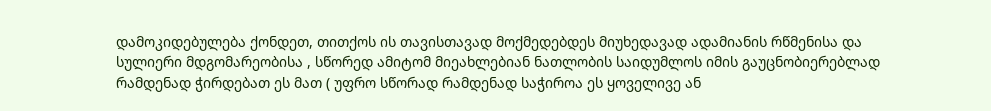დამოკიდებულება ქონდეთ, თითქოს ის თავისთავად მოქმედებდეს მიუხედავად ადამიანის რწმენისა და სულიერი მდგომარეობისა , სწორედ ამიტომ მიეახლებიან ნათლობის საიდუმლოს იმის გაუცნობიერებლად რამდენად ჭირდებათ ეს მათ ( უფრო სწორად რამდენად საჭიროა ეს ყოველივე ან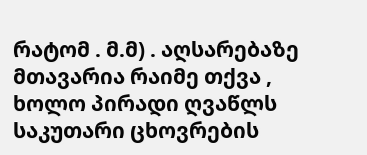რატომ . მ.მ) . აღსარებაზე მთავარია რაიმე თქვა ,  ხოლო პირადი ღვაწლს საკუთარი ცხოვრების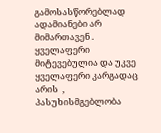გამოსასწორებლად ადამიანები არ მიმართავენ . ყველაფერი მიტევებულია და უკვე ყველაფერი კარგადაც არის  , პასუხისმგებლობა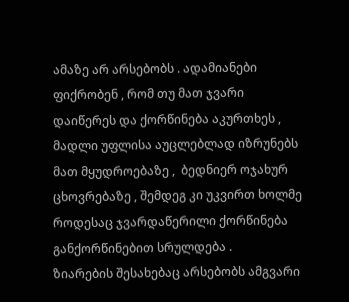ამაზე არ არსებობს . ადამიანები ფიქრობენ , რომ თუ მათ ჯვარი დაიწერეს და ქორწინება აკურთხეს , მადლი უფლისა აუცლებლად იზრუნებს მათ მყუდროებაზე ,  ბედნიერ ოჯახურ ცხოვრებაზე , შემდეგ კი უკვირთ ხოლმე როდესაც ჯვარდაწერილი ქორწინება განქორწინებით სრულდება .
ზიარების შესახებაც არსებობს ამგვარი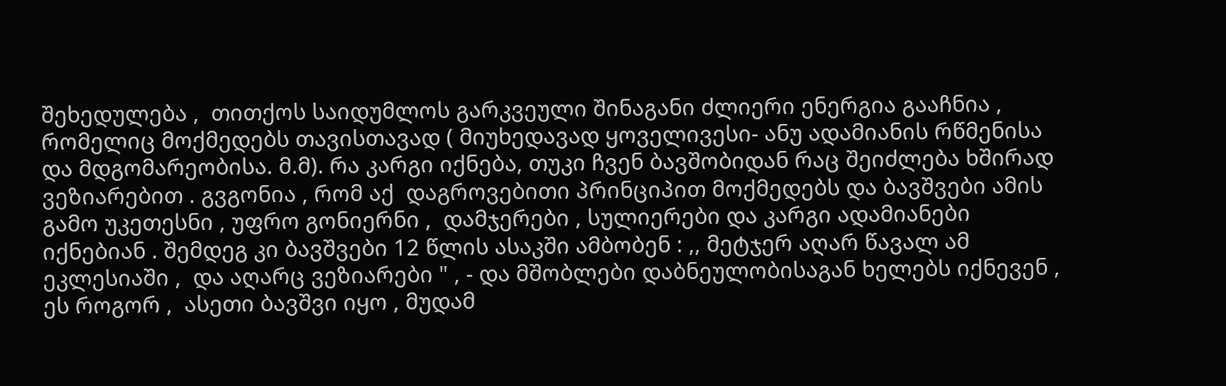შეხედულება ,  თითქოს საიდუმლოს გარკვეული შინაგანი ძლიერი ენერგია გააჩნია , რომელიც მოქმედებს თავისთავად ( მიუხედავად ყოველივესი- ანუ ადამიანის რწმენისა და მდგომარეობისა. მ.მ). რა კარგი იქნება, თუკი ჩვენ ბავშობიდან რაც შეიძლება ხშირად ვეზიარებით . გვგონია , რომ აქ  დაგროვებითი პრინციპით მოქმედებს და ბავშვები ამის გამო უკეთესნი , უფრო გონიერნი ,  დამჯერები , სულიერები და კარგი ადამიანები იქნებიან . შემდეგ კი ბავშვები 12 წლის ასაკში ამბობენ : ,, მეტჯერ აღარ წავალ ამ ეკლესიაში ,  და აღარც ვეზიარები " , - და მშობლები დაბნეულობისაგან ხელებს იქნევენ , ეს როგორ ,  ასეთი ბავშვი იყო , მუდამ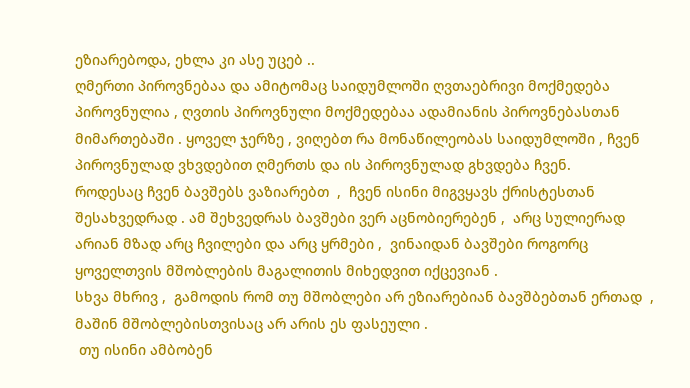ეზიარებოდა, ეხლა კი ასე უცებ ..
ღმერთი პიროვნებაა და ამიტომაც საიდუმლოში ღვთაებრივი მოქმედება პიროვნულია , ღვთის პიროვნული მოქმედებაა ადამიანის პიროვნებასთან მიმართებაში . ყოველ ჯერზე , ვიღებთ რა მონაწილეობას საიდუმლოში , ჩვენ პიროვნულად ვხვდებით ღმერთს და ის პიროვნულად გხვდება ჩვენ.
როდესაც ჩვენ ბავშებს ვაზიარებთ  ,  ჩვენ ისინი მიგვყავს ქრისტესთან შესახვედრად . ამ შეხვედრას ბავშები ვერ აცნობიერებენ ,  არც სულიერად არიან მზად არც ჩვილები და არც ყრმები ,  ვინაიდან ბავშები როგორც ყოველთვის მშობლების მაგალითის მიხედვით იქცევიან .
სხვა მხრივ ,  გამოდის რომ თუ მშობლები არ ეზიარებიან ბავშბებთან ერთად  ,  მაშინ მშობლებისთვისაც არ არის ეს ფასეული .
 თუ ისინი ამბობენ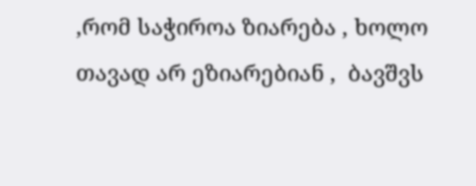,რომ საჭიროა ზიარება , ხოლო თავად არ ეზიარებიან ,  ბავშვს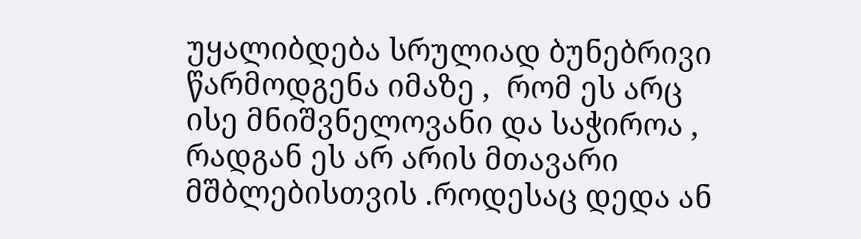უყალიბდება სრულიად ბუნებრივი წარმოდგენა იმაზე ,  რომ ეს არც ისე მნიშვნელოვანი და საჭიროა ,  რადგან ეს არ არის მთავარი მშბლებისთვის .როდესაც დედა ან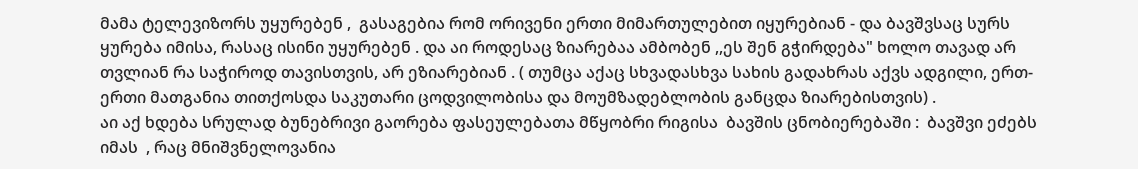მამა ტელევიზორს უყურებენ ,  გასაგებია რომ ორივენი ერთი მიმართულებით იყურებიან - და ბავშვსაც სურს ყურება იმისა, რასაც ისინი უყურებენ . და აი როდესაც ზიარებაა ამბობენ ,,ეს შენ გჭირდება" ხოლო თავად არ თვლიან რა საჭიროდ თავისთვის, არ ეზიარებიან . ( თუმცა აქაც სხვადასხვა სახის გადახრას აქვს ადგილი, ერთ-ერთი მათგანია თითქოსდა საკუთარი ცოდვილობისა და მოუმზადებლობის განცდა ზიარებისთვის) .
აი აქ ხდება სრულად ბუნებრივი გაორება ფასეულებათა მწყობრი რიგისა  ბავშის ცნობიერებაში :  ბავშვი ეძებს იმას  , რაც მნიშვნელოვანია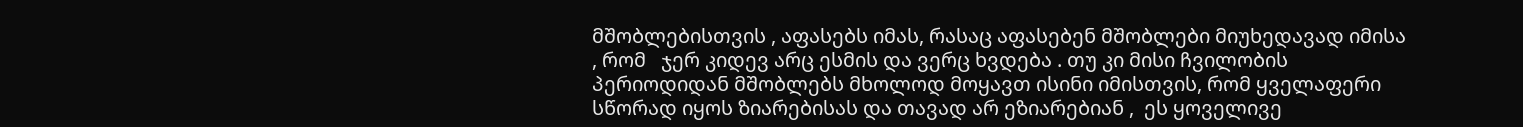მშობლებისთვის , აფასებს იმას, რასაც აფასებენ მშობლები მიუხედავად იმისა , რომ   ჯერ კიდევ არც ესმის და ვერც ხვდება . თუ კი მისი ჩვილობის პერიოდიდან მშობლებს მხოლოდ მოყავთ ისინი იმისთვის, რომ ყველაფერი სწორად იყოს ზიარებისას და თავად არ ეზიარებიან ,  ეს ყოველივე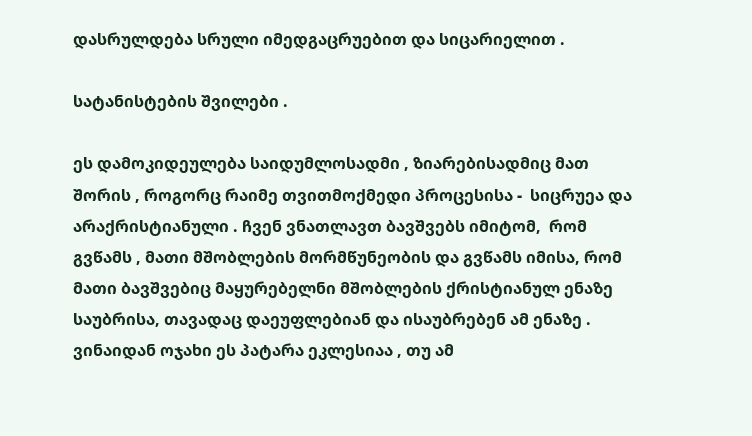დასრულდება სრული იმედგაცრუებით და სიცარიელით .

სატანისტების შვილები .

ეს დამოკიდეულება საიდუმლოსადმი , ზიარებისადმიც მათ შორის , როგორც რაიმე თვითმოქმედი პროცესისა -  სიცრუეა და არაქრისტიანული . ჩვენ ვნათლავთ ბავშვებს იმიტომ,  რომ გვწამს , მათი მშობლების მორმწუნეობის და გვწამს იმისა, რომ მათი ბავშვებიც მაყურებელნი მშობლების ქრისტიანულ ენაზე საუბრისა, თავადაც დაეუფლებიან და ისაუბრებენ ამ ენაზე . ვინაიდან ოჯახი ეს პატარა ეკლესიაა , თუ ამ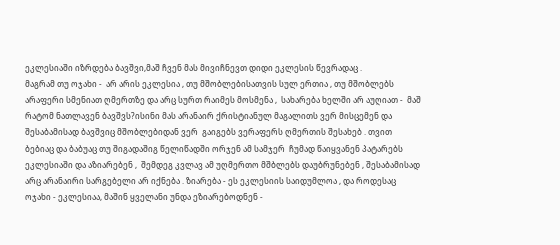ეკლესიაში იზრდება ბავშვი,მაშ ჩვენ მას მივიჩნევთ დიდი ეკლესის წევრადაც .
მაგრამ თუ ოჯახი -  არ არის ეკლესია , თუ მშობლებისათვის სულ ერთია , თუ მშობლებს არაფერი სმენიათ ღმერთზე და არც სურთ რაიმეს მოსმენა ,  სახარება ხელში არ აუღიათ -  მაშ რატომ ნათლავენ ბავშვს?ისინი მას არანაირ ქრისტიანულ მაგალითს ვერ მისცემენ და შესაბამისად ბავშვიც მშობლებიდან ვერ  გაიგებს ვერაფერს ღმერთის შესახებ . თვით ბებიაც და ბაბუაც თუ შიგადაშიგ წელიწადში ორჯენ ამ სამჯერ  ჩუმად წაიყვანენ პატარებს ეკლესიაში და აზიარებენ ,  შემდეგ კვლავ ამ უღმერთო მშბლებს დაუბრუნებენ , შესაბამისად არც არანაირი სარგებელი არ იქნება . ზიარება - ეს ეკლესიის საიდუმლოა , და როდესაც ოჯახი - ეკლესიაა, მაშინ ყველანი უნდა ეზიარებოდნენ -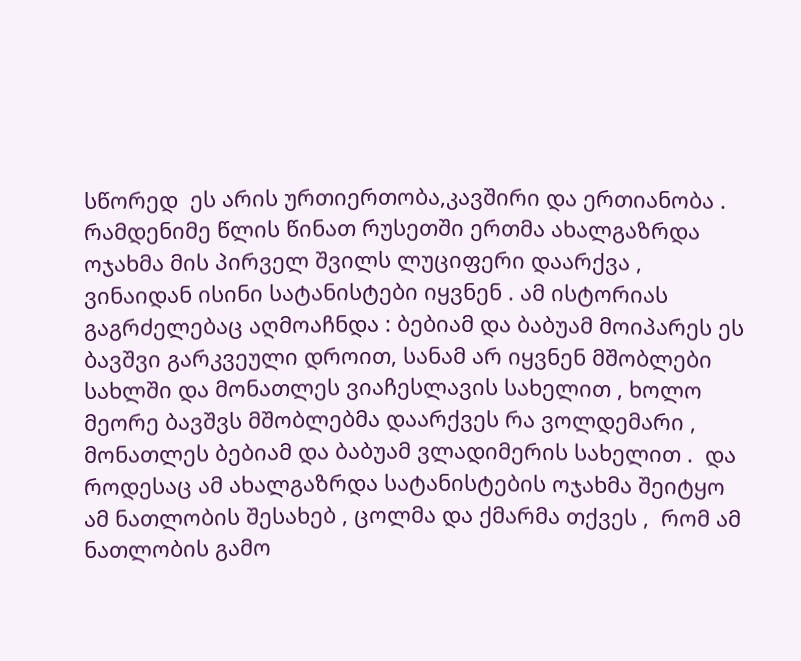სწორედ  ეს არის ურთიერთობა,კავშირი და ერთიანობა .
რამდენიმე წლის წინათ რუსეთში ერთმა ახალგაზრდა ოჯახმა მის პირველ შვილს ლუციფერი დაარქვა , ვინაიდან ისინი სატანისტები იყვნენ . ამ ისტორიას გაგრძელებაც აღმოაჩნდა : ბებიამ და ბაბუამ მოიპარეს ეს ბავშვი გარკვეული დროით, სანამ არ იყვნენ მშობლები სახლში და მონათლეს ვიაჩესლავის სახელით , ხოლო მეორე ბავშვს მშობლებმა დაარქვეს რა ვოლდემარი , მონათლეს ბებიამ და ბაბუამ ვლადიმერის სახელით .  და როდესაც ამ ახალგაზრდა სატანისტების ოჯახმა შეიტყო ამ ნათლობის შესახებ , ცოლმა და ქმარმა თქვეს ,  რომ ამ ნათლობის გამო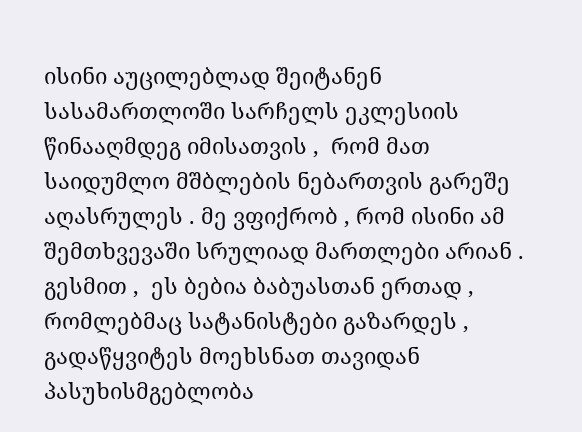ისინი აუცილებლად შეიტანენ სასამართლოში სარჩელს ეკლესიის წინააღმდეგ იმისათვის ,  რომ მათ საიდუმლო მშბლების ნებართვის გარეშე აღასრულეს . მე ვფიქრობ , რომ ისინი ამ შემთხვევაში სრულიად მართლები არიან .
გესმით ,  ეს ბებია ბაბუასთან ერთად ,  რომლებმაც სატანისტები გაზარდეს , გადაწყვიტეს მოეხსნათ თავიდან პასუხისმგებლობა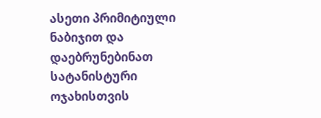ასეთი პრიმიტიული ნაბიჯით და დაებრუნებინათ სატანისტური ოჯახისთვის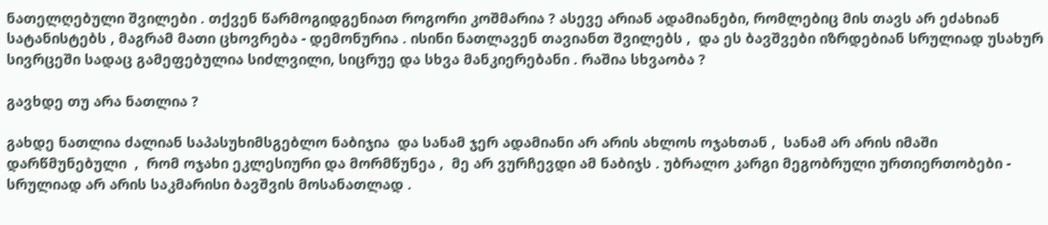ნათელღებული შვილები . თქვენ წარმოგიდგენიათ როგორი კოშმარია ? ასევე არიან ადამიანები, რომლებიც მის თავს არ ეძახიან სატანისტებს , მაგრამ მათი ცხოვრება - დემონურია . ისინი ნათლავენ თავიანთ შვილებს ,  და ეს ბავშვები იზრდებიან სრულიად უსახურ სივრცეში სადაც გამეფებულია სიძლვილი, სიცრუე და სხვა მანკიერებანი . რაშია სხვაობა ?

გავხდე თუ არა ნათლია ?

გახდე ნათლია ძალიან საპასუხიმსგებლო ნაბიჯია  და სანამ ჯერ ადამიანი არ არის ახლოს ოჯახთან ,  სანამ არ არის იმაში დარწმუნებული  ,  რომ ოჯახი ეკლესიური და მორმწუნეა ,  მე არ ვურჩევდი ამ ნაბიჯს . უბრალო კარგი მეგობრული ურთიერთობები -  სრულიად არ არის საკმარისი ბავშვის მოსანათლად .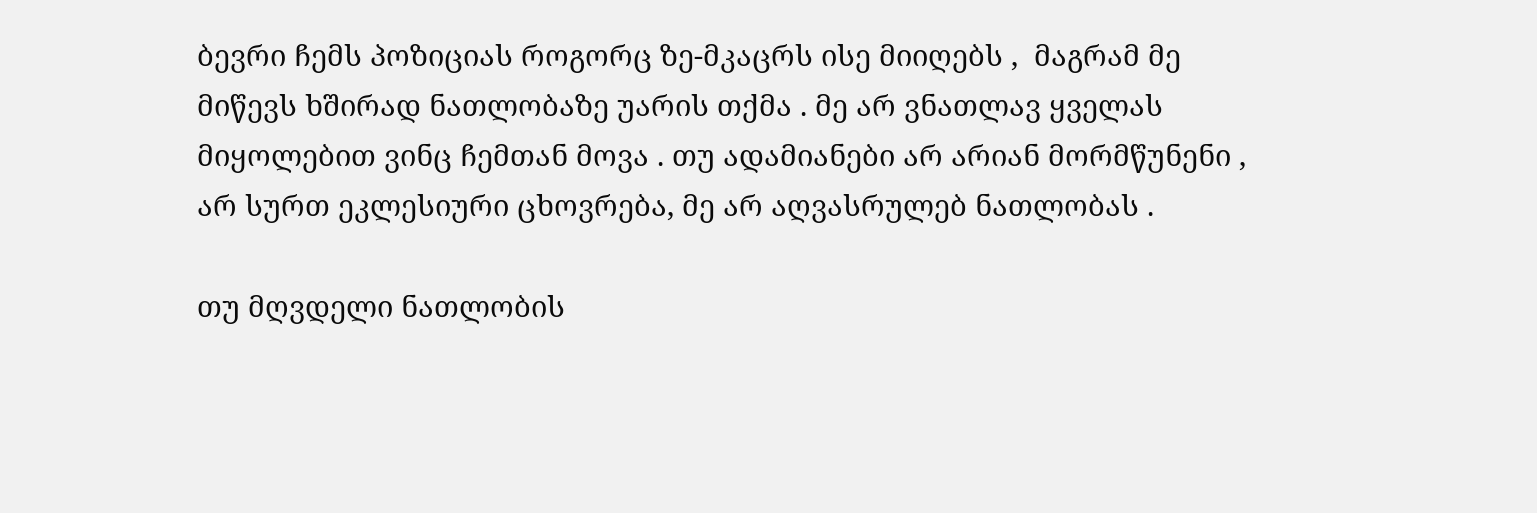ბევრი ჩემს პოზიციას როგორც ზე-მკაცრს ისე მიიღებს ,  მაგრამ მე მიწევს ხშირად ნათლობაზე უარის თქმა . მე არ ვნათლავ ყველას მიყოლებით ვინც ჩემთან მოვა . თუ ადამიანები არ არიან მორმწუნენი ,  არ სურთ ეკლესიური ცხოვრება, მე არ აღვასრულებ ნათლობას .

თუ მღვდელი ნათლობის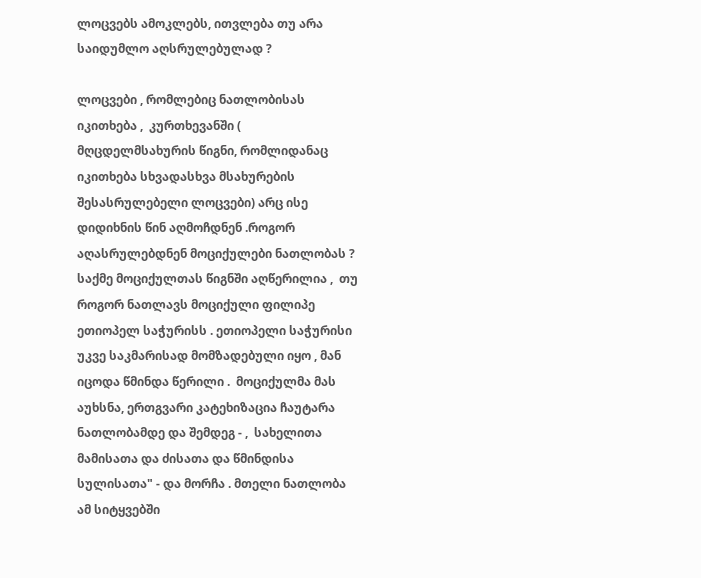ლოცვებს ამოკლებს, ითვლება თუ არა საიდუმლო აღსრულებულად ?

ლოცვები , რომლებიც ნათლობისას იკითხება ,  კურთხევანში ( მღცდელმსახურის წიგნი, რომლიდანაც იკითხება სხვადასხვა მსახურების შესასრულებელი ლოცვები) არც ისე დიდიხნის წინ აღმოჩდნენ .როგორ აღასრულებდნენ მოციქულები ნათლობას ? საქმე მოციქულთას წიგნში აღწერილია ,  თუ როგორ ნათლავს მოციქული ფილიპე ეთიოპელ საჭურისს . ეთიოპელი საჭურისი უკვე საკმარისად მომზადებული იყო , მან იცოდა წმინდა წერილი .  მოციქულმა მას აუხსნა, ერთგვარი კატეხიზაცია ჩაუტარა ნათლობამდე და შემდეგ - ,  სახელითა მამისათა და ძისათა და წმინდისა სულისათა" - და მორჩა . მთელი ნათლობა ამ სიტყვებში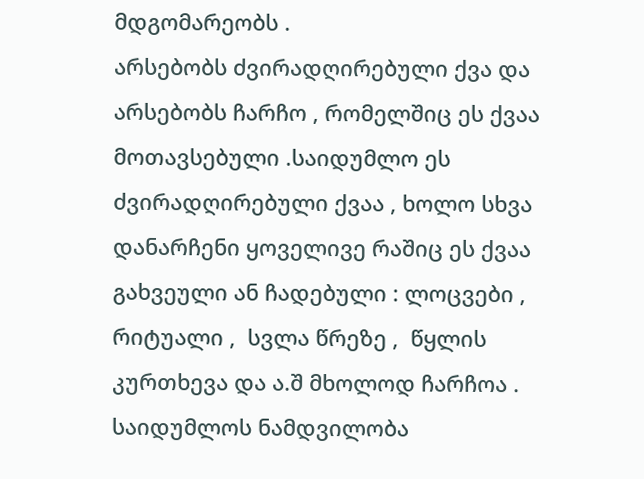მდგომარეობს .
არსებობს ძვირადღირებული ქვა და არსებობს ჩარჩო , რომელშიც ეს ქვაა მოთავსებული .საიდუმლო ეს ძვირადღირებული ქვაა , ხოლო სხვა დანარჩენი ყოველივე რაშიც ეს ქვაა გახვეული ან ჩადებული : ლოცვები ,  რიტუალი ,  სვლა წრეზე ,  წყლის კურთხევა და ა.შ მხოლოდ ჩარჩოა . საიდუმლოს ნამდვილობა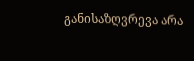განისაზღვრევა არა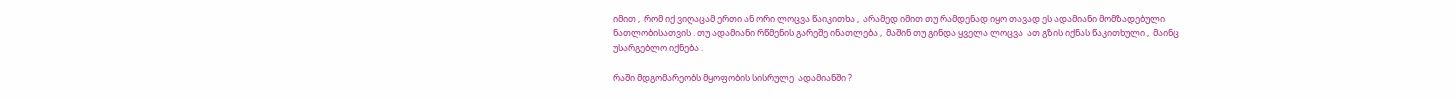იმით ,  რომ იქ ვიღაცამ ერთი ან ორი ლოცვა წაიკითხა ,  არამედ იმით თუ რამდენად იყო თავად ეს ადამიანი მომზადებული ნათლობისათვის . თუ ადამიანი რწმენის გარეშე ინათლება ,  მაშინ თუ გინდა ყველა ლოცვა  ათ გზის იქნას წაკითხული ,  მაინც უსარგებლო იქნება .

რაში მდგომარეობს მყოფობის სისრულე  ადამიანში ?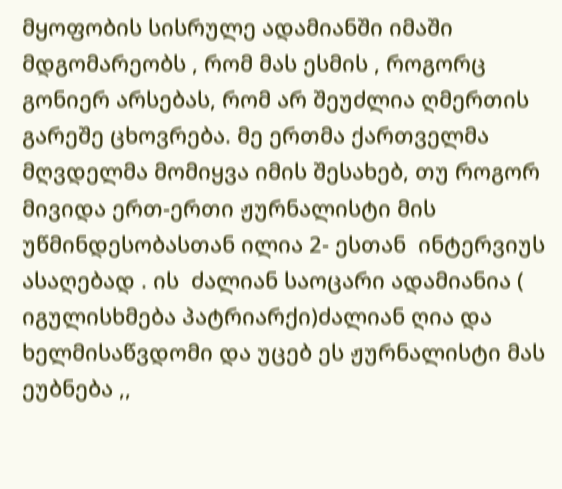მყოფობის სისრულე ადამიანში იმაში მდგომარეობს , რომ მას ესმის , როგორც გონიერ არსებას, რომ არ შეუძლია ღმერთის გარეშე ცხოვრება. მე ერთმა ქართველმა მღვდელმა მომიყვა იმის შესახებ, თუ როგორ მივიდა ერთ-ერთი ჟურნალისტი მის უწმინდესობასთან ილია 2- ესთან  ინტერვიუს ასაღებად . ის  ძალიან საოცარი ადამიანია ( იგულისხმება პატრიარქი)ძალიან ღია და ხელმისაწვდომი და უცებ ეს ჟურნალისტი მას ეუბნება ,,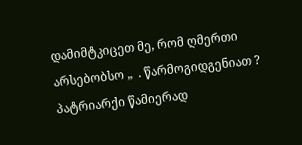დამიმტკიცეთ მე, რომ ღმერთი არსებობსო „  . წარმოგიდგენიათ ?
პატრიარქი წამიერად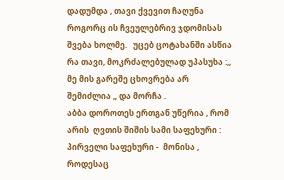დადუმდა , თავი ქვევით ჩაღუნა   როგორც ის ჩვეულებრივ ჯდომისას შვება ხოლმე.   უცებ ცოტახანში ასწია რა თავი, მოკრძალებულად უპასუხა :,, მე მის გარეშე ცხოვრება არ შემიძლია „ და მორჩა .
აბბა დოროთეს ერთგან უწერია , რომ არის  ღვთის შიშის სამი საფეხური : პირველი საფეხური -  მონისა , როდესაც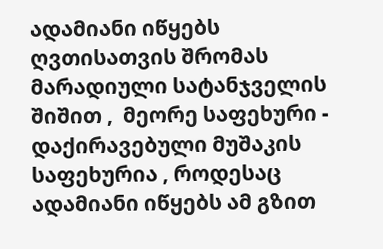ადამიანი იწყებს ღვთისათვის შრომას მარადიული სატანჯველის შიშით ,  მეორე საფეხური -  დაქირავებული მუშაკის საფეხურია , როდესაც ადამიანი იწყებს ამ გზით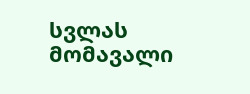სვლას მომავალი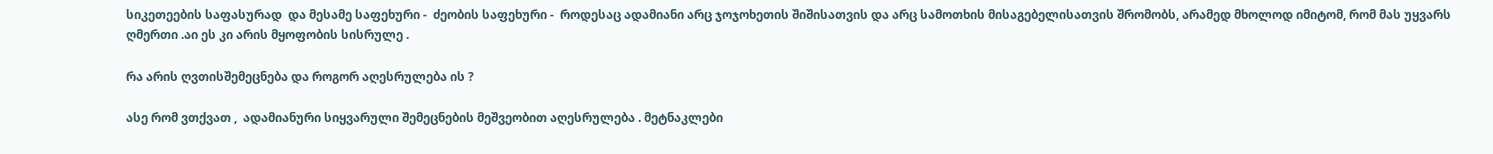სიკეთეების საფასურად  და მესამე საფეხური -  ძეობის საფეხური -  როდესაც ადამიანი არც ჯოჯოხეთის შიშისათვის და არც სამოთხის მისაგებელისათვის შრომობს, არამედ მხოლოდ იმიტომ, რომ მას უყვარს ღმერთი .აი ეს კი არის მყოფობის სისრულე .

რა არის ღვთისშემეცნება და როგორ აღესრულება ის ?

ასე რომ ვთქვათ ,  ადამიანური სიყვარული შემეცნების მეშვეობით აღესრულება . მეტნაკლები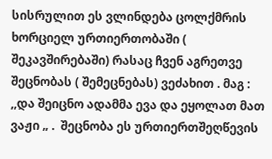სისრულით ეს ვლინდება ცოლქმრის ხორციელ ურთიერთობაში ( შეკავშირებაში) რასაც ჩვენ აგრეთვე შეცნობას ( შემეცნებას) ვეძახით . მაგ :  ,,და შეიცნო ადამმა ევა და ეყოლათ მათ ვაჟი „ .  შეცნობა ეს ურთიერთშეღწევის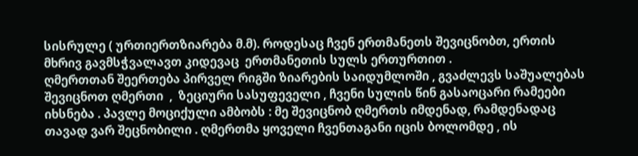სისრულე ( ურთიერთზიარება მ.მ). როდესაც ჩვენ ერთმანეთს შევიცნობთ, ერთის მხრივ გავმსჭვალავთ კიდევაც  ერთმანეთის სულს ერთურთით .
ღმერთთან შეერთება პირველ რიგში ზიარების საიდუმლოში , გვაძლევს საშუალებას შევიცნოთ ღმერთი  ,  ზეციური სასუფეველი , ჩვენი სულის წინ გასაოცარი რამეები იხსნება . პავლე მოციქული ამბობს : მე შევიცნობ ღმერთს იმდენად, რამდენადაც თავად ვარ შეცნობილი . ღმერთმა ყოველი ჩვენთაგანი იცის ბოლომდე , ის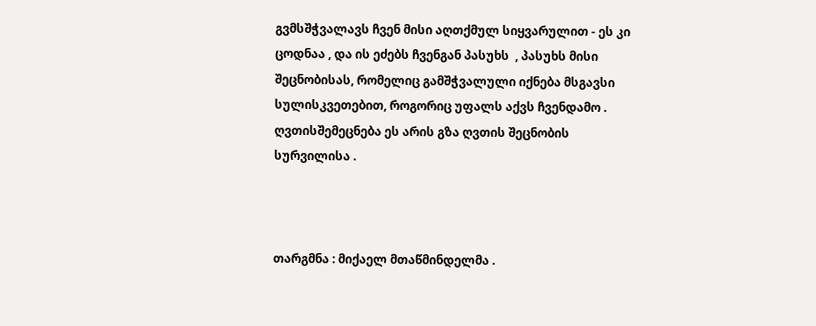გვმსშჭვალავს ჩვენ მისი აღთქმულ სიყვარულით - ეს კი ცოდნაა , და ის ეძებს ჩვენგან პასუხს  , პასუხს მისი შეცნობისას, რომელიც გამშჭვალული იქნება მსგავსი სულისკვეთებით, როგორიც უფალს აქვს ჩვენდამო . ღვთისშემეცნება ეს არის გზა ღვთის შეცნობის სურვილისა .



თარგმნა : მიქაელ მთაწმინდელმა .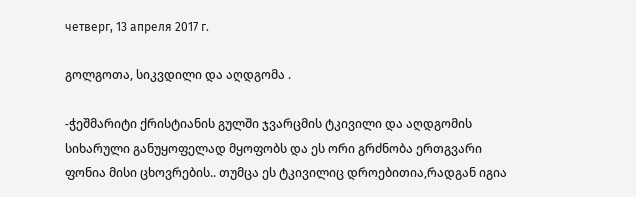четверг, 13 апреля 2017 г.

გოლგოთა, სიკვდილი და აღდგომა .

-ჭეშმარიტი ქრისტიანის გულში ჯვარცმის ტკივილი და აღდგომის სიხარული განუყოფელად მყოფობს და ეს ორი გრძნობა ერთგვარი ფონია მისი ცხოვრების.. თუმცა ეს ტკივილიც დროებითია,რადგან იგია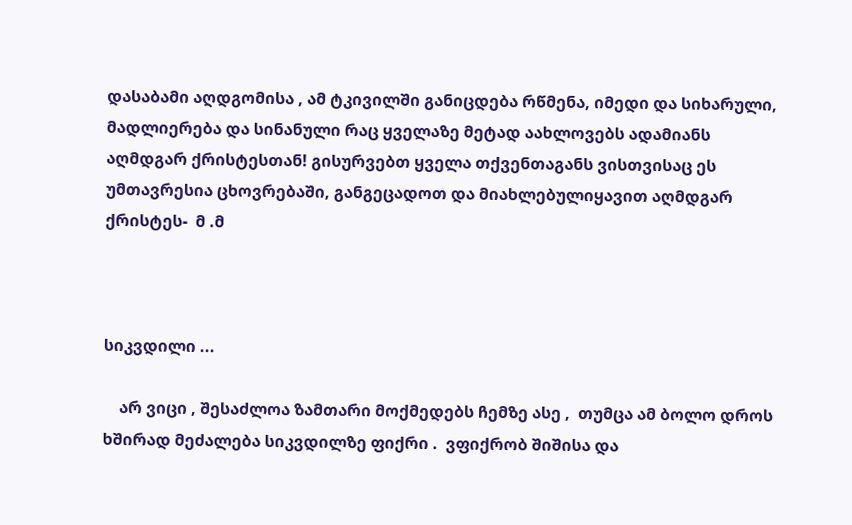დასაბამი აღდგომისა , ამ ტკივილში განიცდება რწმენა, იმედი და სიხარული, მადლიერება და სინანული რაც ყველაზე მეტად აახლოვებს ადამიანს აღმდგარ ქრისტესთან! გისურვებთ ყველა თქვენთაგანს ვისთვისაც ეს უმთავრესია ცხოვრებაში, განგეცადოთ და მიახლებულიყავით აღმდგარ ქრისტეს-  მ .მ



სიკვდილი ...

    არ ვიცი , შესაძლოა ზამთარი მოქმედებს ჩემზე ასე ,  თუმცა ამ ბოლო დროს ხშირად მეძალება სიკვდილზე ფიქრი .  ვფიქრობ შიშისა და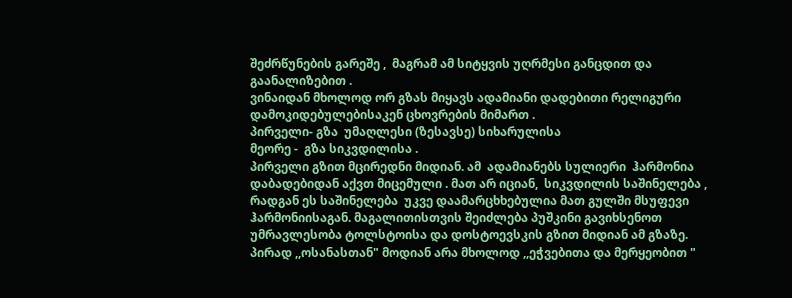შეძრწუნების გარეშე ,  მაგრამ ამ სიტყვის უღრმესი განცდით და გაანალიზებით .
ვინაიდან მხოლოდ ორ გზას მიყავს ადამიანი დადებითი რელიგური დამოკიდებულებისაკენ ცხოვრების მიმართ .
პირველი- გზა  უმაღლესი (ზესავსე) სიხარულისა
მეორე -  გზა სიკვდილისა .
პირველი გზით მცირედნი მიდიან. ამ  ადამიანებს სულიერი  ჰარმონია  დაბადებიდან აქვთ მიცემული . მათ არ იციან,  სიკვდილის საშინელება , რადგან ეს საშინელება  უკვე დაამარცხხებულია მათ გულში მსუფევი  ჰარმონიისაგან. მაგალითისთვის შეიძლება პუშკინი გავიხსენოთ
უმრავლესობა ტოლსტოისა და დოსტოევსკის გზით მიდიან ამ გზაზე. პირად ,,ოსანასთან" მოდიან არა მხოლოდ ,,ეჭვებითა და მერყეობით "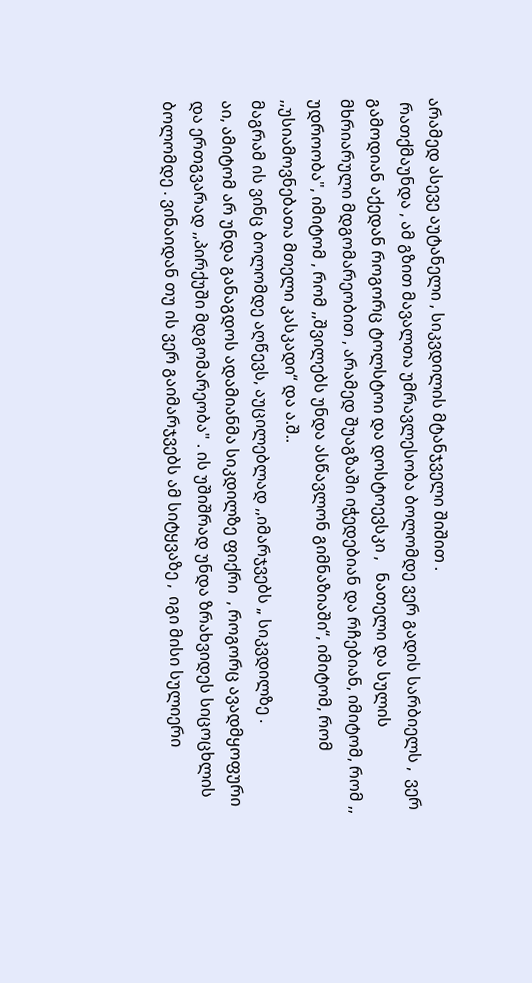არამედ ასევე აუტანელი , სიკვდილის მტანჯველი შიშით .
 რათქმაუნდა , ამ გზით მავალთა უმრავლესობა ბოლომდე ვერ გადის სარბიელს ,  ვერ გამოდიან აქედან როგორც ტოლსტოი და დოსტოევსკი ,   ნათელი და სულის მხრიარული მდგომარეობით , არამედ შუაგზაში იჭედებიან და რჩებიან, იმიტომ, რომ ,, უდროობა", იმიტომ , რომ ,,შვილებს უნდა ასწავლონ გიმნაზიაში“, იმიტომ, რომ ,,უსიამოვნებათა მთელი კასკადი“ და ა.შ..
მაგრამ ის ვინც ბოლომდე აღწევს, აუცილებლად ,,იმარჯვებს „ სიკვდილზე .
აი, ამიტომ არ უნდა განაგდოს ადამიანმა სიკდილზე ფიქრი  , როგორც ავადმყოფური და ერთგვარად ,,პირქუში მდგომარეობა" . ის უშიშრად უნდა ზრახვიდეს სიცოცხლის ბოლომდე . ვინაიდან თუ ის ვერ გაიმარჯვებს ამ სიტყვაზე ,  იგი მისი სულიერი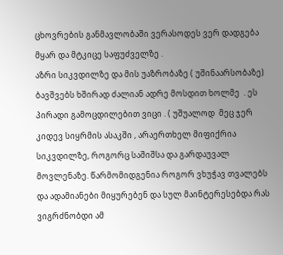ცხოვრების განმავლობაში ვერასოდეს ვერ დადგება მყარ და მტკიცე საფუძველზე .
აზრი სიკვდილზე და მის უაზრობაზე ( უშინაარსობაზე) ბავშვებს ხშირად ძალიან ადრე მოსდით ხოლმე  . ეს პირადი გამოცდილებით ვიცი . ( უშუალოდ  მეც ჯერ კიდევ სიყრმის ასაკში , არაერთხელ მიფიქრია სიკვდილზე, როგორც საშიშსა და გარდაუვალ მოვლენაზე. წარმომიდგენია როგორ ვხუჭავ თვალებს და ადამიანები მიყურებენ და სულ მაინტერესებდა რას ვიგრძნობდი ამ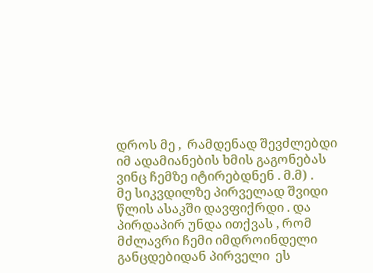დროს მე ,  რამდენად შევძლებდი იმ ადამიანების ხმის გაგონებას ვინც ჩემზე იტირებდნენ . მ.მ) .
მე სიკვდილზე პირველად შვიდი წლის ასაკში დავფიქრდი . და პირდაპირ უნდა ითქვას , რომ  მძლავრი ჩემი იმდროინდელი განცდებიდან პირველი  ეს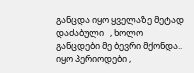განცდა იყო ყველაზე მეტად დაძაბული   , ხოლო განცდები მე ბევრი მქონდა.. იყო პერიოდები ,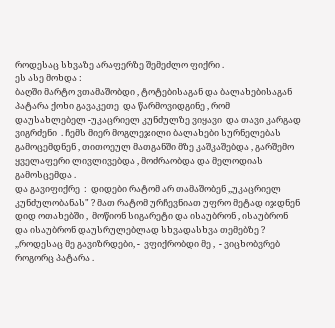როდესაც სხვაზე არაფერზე შემეძლო ფიქრი .
ეს ასე მოხდა :
ბაღში მარტო ვთამაშობდი , ტოტებისაგან და ბალახებისაგან  პატარა ქოხი გავაკეთე  და წარმოვიდგინე , რომ დაუსახლებელ -უკაცრიელ კუნძულზე ვიყავი  და თავი კარგად ვიგრძენი  . ჩემს მიერ მოგლეჯილი ბალახები სურნელებას გამოცემდნენ , თითოეულ მათგანში მზე კაშკაშებდა , გარშემო ყველაფერი ლივლივებდა , მოძრაობდა და მელოდიას გამოსცემდა .
და გავიფიქრე  :  დიდები რატომ არ თამაშობენ ,,უკაცრიელ კუნძულობანას" ? მათ რატომ ურჩევნიათ უფრო მეტად იჯდნენ დიდ ოთახებში ,  მოწიონ სიგარეტი და ისაუბრონ , ისაუბრონ და ისაუბრონ დაუსრულებლად სხვადასხვა თემებზე ?
,,როდესაც მე გავიზრდები, -  ვფიქრობდი მე ,  - ვიცხობვრებ როგორც პატარა .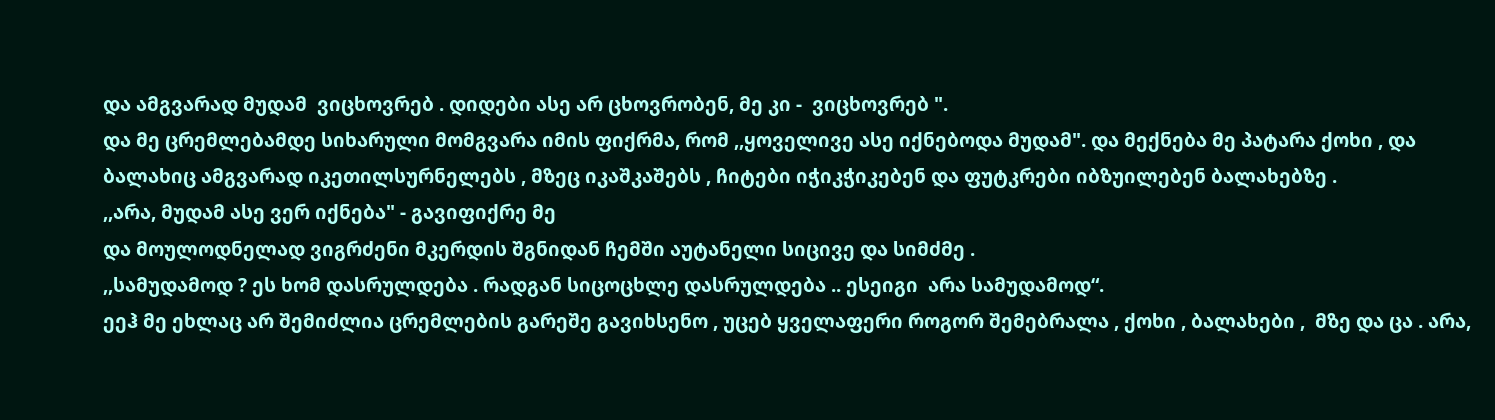და ამგვარად მუდამ  ვიცხოვრებ . დიდები ასე არ ცხოვრობენ, მე კი -  ვიცხოვრებ ".
და მე ცრემლებამდე სიხარული მომგვარა იმის ფიქრმა, რომ ,,ყოველივე ასე იქნებოდა მუდამ". და მექნება მე პატარა ქოხი , და ბალახიც ამგვარად იკეთილსურნელებს , მზეც იკაშკაშებს , ჩიტები იჭიკჭიკებენ და ფუტკრები იბზუილებენ ბალახებზე .
,,არა, მუდამ ასე ვერ იქნება" - გავიფიქრე მე
და მოულოდნელად ვიგრძენი მკერდის შგნიდან ჩემში აუტანელი სიცივე და სიმძმე .
,,სამუდამოდ ? ეს ხომ დასრულდება . რადგან სიცოცხლე დასრულდება .. ესეიგი  არა სამუდამოდ“.
ეეჰ მე ეხლაც არ შემიძლია ცრემლების გარეშე გავიხსენო , უცებ ყველაფერი როგორ შემებრალა , ქოხი , ბალახები ,  მზე და ცა . არა,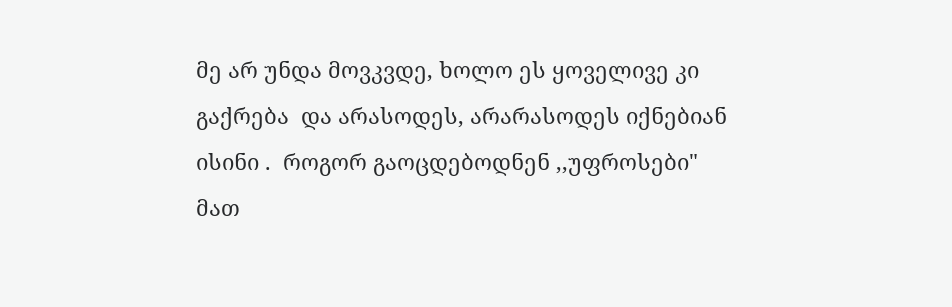მე არ უნდა მოვკვდე, ხოლო ეს ყოველივე კი გაქრება  და არასოდეს, არარასოდეს იქნებიან ისინი .  როგორ გაოცდებოდნენ ,,უფროსები" მათ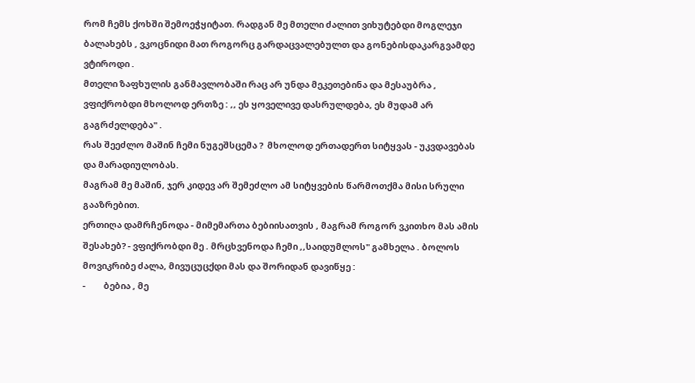რომ ჩემს ქოხში შემოეჭყიტათ. რადგან მე მთელი ძალით ვიხუტებდი მოგლეჯი ბალახებს , ვკოცნიდი მათ როგორც გარდაცვალებულთ და გონებისდაკარგვამდე ვტიროდი .
მთელი ზაფხულის განმავლობაში რაც არ უნდა მეკეთებინა და მესაუბრა , ვფიქრობდი მხოლოდ ერთზე : ,, ეს ყოველივე დასრულდება, ეს მუდამ არ გაგრძელდება" .
რას შეეძლო მაშინ ჩემი ნუგეშსცემა ?  მხოლოდ ერთადერთ სიტყვას - უკვდავებას და მარადიულობას.
მაგრამ მე მაშინ, ჯერ კიდევ არ შემეძლო ამ სიტყვების წარმოთქმა მისი სრული გააზრებით.
ერთიღა დამრჩენოდა - მიმემართა ბებიისათვის , მაგრამ როგორ ვკითხო მას ამის შესახებ? - ვფიქრობდი მე . მრცხვენოდა ჩემი ,,საიდუმლოს" გამხელა . ბოლოს  მოვიკრიბე ძალა, მივუცუცქდი მას და შორიდან დავიწყე :
-         ბებია , მე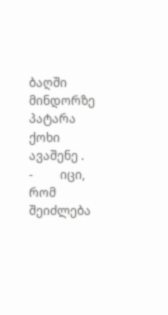ბაღში მინდორზე პატარა ქოხი ავაშენე .
-         იცი, რომ შეიძლება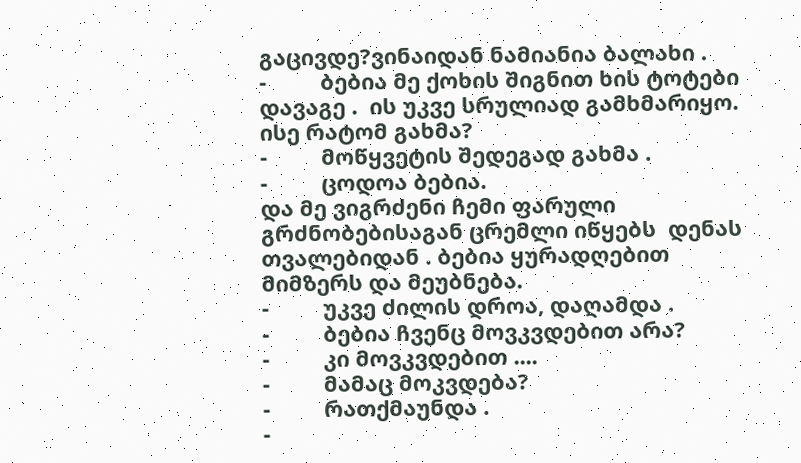გაცივდე?ვინაიდან ნამიანია ბალახი .
-         ბებია მე ქოხის შიგნით ხის ტოტები  დავაგე .  ის უკვე სრულიად გამხმარიყო. ისე რატომ გახმა?
-         მოწყვეტის შედეგად გახმა .
-         ცოდოა ბებია.
და მე ვიგრძენი ჩემი ფარული გრძნობებისაგან ცრემლი იწყებს  დენას თვალებიდან . ბებია ყურადღებით მიმზერს და მეუბნება.
-         უკვე ძილის დროა, დაღამდა .
-         ბებია ჩვენც მოვკვდებით არა?
-         კი მოვკვდებით ....
-         მამაც მოკვდება?
-         რათქმაუნდა .
-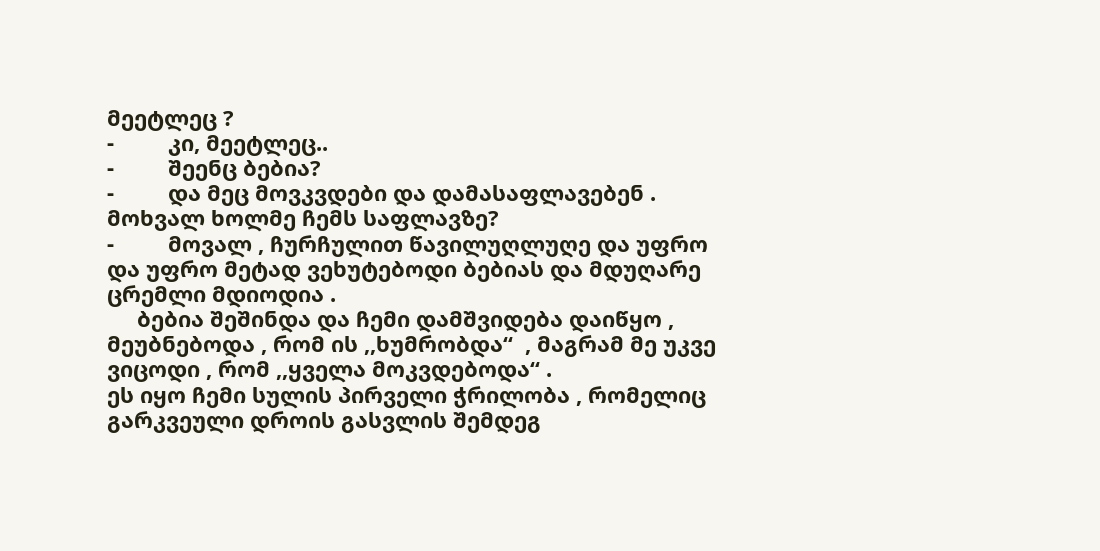მეეტლეც ?
-         კი, მეეტლეც..
-         შეენც ბებია?
-         და მეც მოვკვდები და დამასაფლავებენ . მოხვალ ხოლმე ჩემს საფლავზე?
-         მოვალ , ჩურჩულით წავილუღლუღე და უფრო და უფრო მეტად ვეხუტებოდი ბებიას და მდუღარე ცრემლი მდიოდია .
     ბებია შეშინდა და ჩემი დამშვიდება დაიწყო , მეუბნებოდა , რომ ის ,,ხუმრობდა“  , მაგრამ მე უკვე ვიცოდი , რომ ,,ყველა მოკვდებოდა“ .
ეს იყო ჩემი სულის პირველი ჭრილობა , რომელიც გარკვეული დროის გასვლის შემდეგ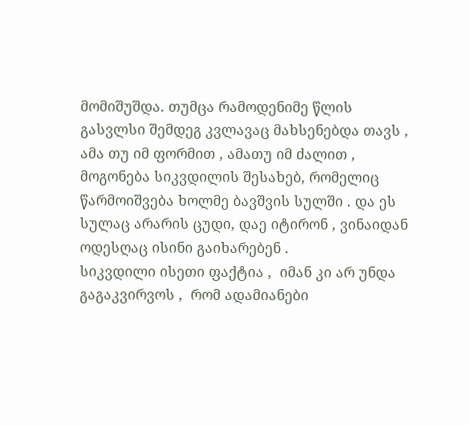მომიშუშდა. თუმცა რამოდენიმე წლის გასვლსი შემდეგ კვლავაც მახსენებდა თავს , ამა თუ იმ ფორმით , ამათუ იმ ძალით , მოგონება სიკვდილის შესახებ, რომელიც  წარმოიშვება ხოლმე ბავშვის სულში . და ეს სულაც არარის ცუდი, დაე იტირონ , ვინაიდან ოდესღაც ისინი გაიხარებენ .
სიკვდილი ისეთი ფაქტია ,  იმან კი არ უნდა გაგაკვირვოს ,  რომ ადამიანები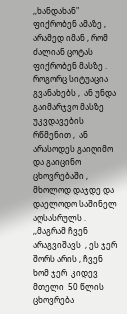,,ხანდახან" ფიქრობენ ამაზე , არამედ იმან , რომ ძალიან ცოტას ფიქრობენ მასზე .  როგორც სიტუაცია გვანახებს ,  ან უნდა გაიმარჯვო მასზე უკვდავების რწმენით ,  ან არასოდეს გაიღიმო და გაიცინო ცხოვრებაში ,  მხოლოდ დაჯდე და დაელოდო საშინელ აღსასრულს .
,,მაგრამ ჩვენ არაგვიშავს  , ეს ჯერ შორს არის , ჩვენ ხომ ჯერ  კიდევ მთელი  50 წლის ცხოვრება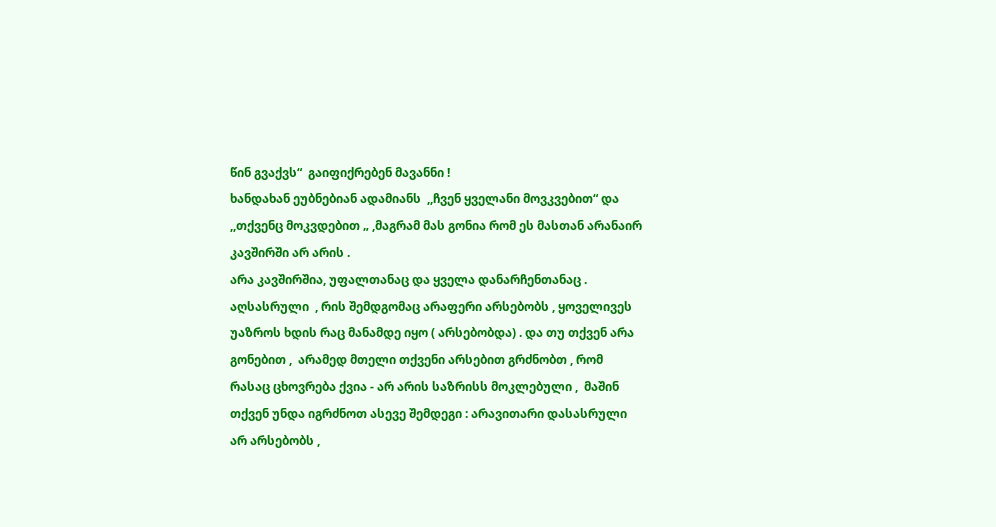წინ გვაქვს“  გაიფიქრებენ მავანნი !
ხანდახან ეუბნებიან ადამიანს  ,,ჩვენ ყველანი მოვკვებით“ და ,,თქვენც მოკვდებით „ ,მაგრამ მას გონია რომ ეს მასთან არანაირ კავშირში არ არის .
არა კავშირშია, უფალთანაც და ყველა დანარჩენთანაც .
აღსასრული  , რის შემდგომაც არაფერი არსებობს , ყოველივეს უაზროს ხდის რაც მანამდე იყო ( არსებობდა) . და თუ თქვენ არა გონებით ,  არამედ მთელი თქვენი არსებით გრძნობთ , რომ რასაც ცხოვრება ქვია - არ არის საზრისს მოკლებული ,  მაშინ თქვენ უნდა იგრძნოთ ასევე შემდეგი : არავითარი დასასრული არ არსებობს ,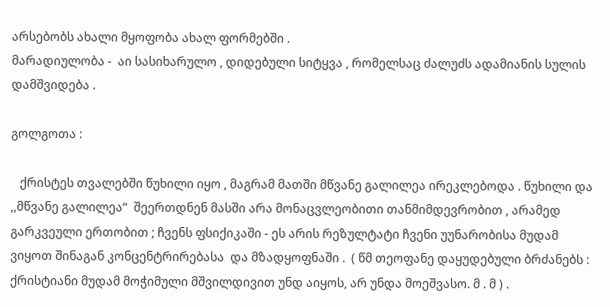არსებობს ახალი მყოფობა ახალ ფორმებში .
მარადიულობა -  აი სასიხარულო , დიდებული სიტყვა , რომელსაც ძალუძს ადამიანის სულის დამშვიდება .

გოლგოთა :

   ქრისტეს თვალებში წუხილი იყო , მაგრამ მათში მწვანე გალილეა ირეკლებოდა . წუხილი და ,,მწვანე გალილეა“  შეერთდნენ მასში არა მონაცვლეობითი თანმიმდევრობით , არამედ გარკვეული ერთობით ; ჩვენს ფსიქიკაში - ეს არის რეზულტატი ჩვენი უუნარობისა მუდამ ვიყოთ შინაგან კონცენტრირებასა  და მზადყოფნაში .  ( წმ თეოფანე დაყუდებული ბრძანებს :  ქრისტიანი მუდამ მოჭიმული მშვილდივით უნდ აიყოს, არ უნდა მოეშვასო. მ . მ ) .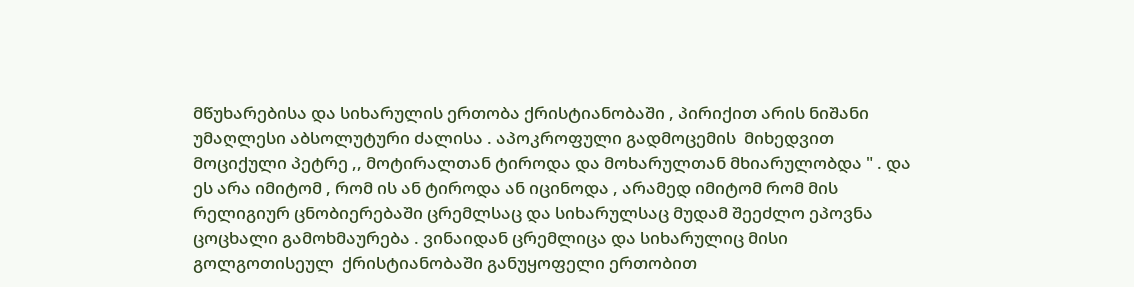მწუხარებისა და სიხარულის ერთობა ქრისტიანობაში , პირიქით არის ნიშანი უმაღლესი აბსოლუტური ძალისა . აპოკროფული გადმოცემის  მიხედვით მოციქული პეტრე ,, მოტირალთან ტიროდა და მოხარულთან მხიარულობდა " . და ეს არა იმიტომ , რომ ის ან ტიროდა ან იცინოდა , არამედ იმიტომ რომ მის რელიგიურ ცნობიერებაში ცრემლსაც და სიხარულსაც მუდამ შეეძლო ეპოვნა ცოცხალი გამოხმაურება . ვინაიდან ცრემლიცა და სიხარულიც მისი გოლგოთისეულ  ქრისტიანობაში განუყოფელი ერთობით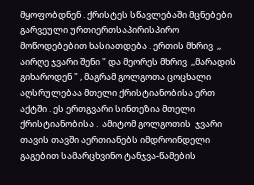მყოფობდნენ . ქრისტეს სწავლებაში მცნებები გარვეული ურთიერთსაპირისპირო მოწოდებებით ხასიათდება . ერთის მხრივ  ,, აირღე ჯვარი შენი " და მეორეს მხრივ  ,,მარადის გიხაროდენ " , მაგრამ გოლგოთა ცოცხალი აღსრულებაა მთელი ქრისტიანობისა ერთ აქტში . ეს ერთგვარი სინთეზია მთელი ქრისტიანობისა .  ამიტომ გოლგოთის  ჯვარი თავის თავში აერთიანებს იმდროინდელი გაგებით სამარცხვინო ტანჯვა-წამების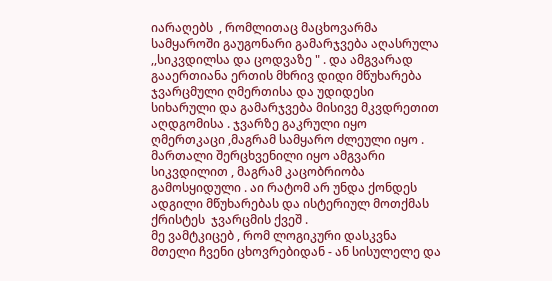იარაღებს  , რომლითაც მაცხოვარმა სამყაროში გაუგონარი გამარჯვება აღასრულა ,,სიკვდილსა და ცოდვაზე " . და ამგვარად გააერთიანა ერთის მხრივ დიდი მწუხარება ჯვარცმული ღმერთისა და უდიდესი სიხარული და გამარჯვება მისივე მკვდრეთით აღდგომისა . ჯვარზე გაკრული იყო ღმერთკაცი ,მაგრამ სამყარო ძლეული იყო . მართალი შერცხვენილი იყო ამგვარი სიკვდილით , მაგრამ კაცობრიობა გამოსყიდული . აი რატომ არ უნდა ქონდეს ადგილი მწუხარებას და ისტერიულ მოთქმას ქრისტეს  ჯვარცმის ქვეშ .
მე ვამტკიცებ , რომ ლოგიკური დასკვნა მთელი ჩვენი ცხოვრებიდან - ან სისულელე და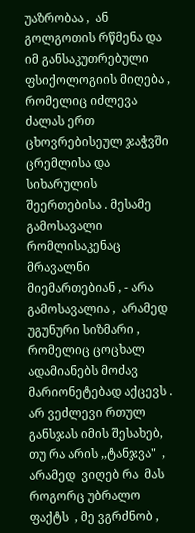უაზრობაა ,  ან გოლგოთის რწმენა და იმ განსაკუთრებული ფსიქოლოგიის მიღება ,  რომელიც იძლევა ძალას ერთ ცხოვრებისეულ ჯაჭვში ცრემლისა და სიხარულის შეერთებისა . მესამე გამოსავალი რომლისაკენაც მრავალნი მიემართებიან , - არა გამოსავალია ,  არამედ უგუნური სიზმარი ,  რომელიც ცოცხალ ადამიანებს მოძავ მარიონეტებად აქცევს . არ ვეძლევი რთულ განსჯას იმის შესახებ, თუ რა არის ,,ტანჯვა"  , არამედ  ვიღებ რა  მას როგორც უბრალო ფაქტს  , მე ვგრძნობ ,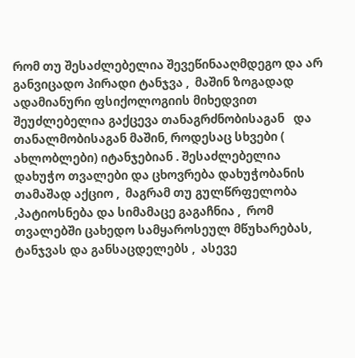რომ თუ შესაძლებელია შევეწინააღმდეგო და არ განვიცადო პირადი ტანჯვა ,  მაშინ ზოგადად  ადამიანური ფსიქოლოგიის მიხედვით შეუძლებელია გაქცევა თანაგრძნობისაგან   და თანალმობისაგან მაშინ, როდესაც სხვები ( ახლობლები) იტანჯებიან . შესაძლებელია დახუჭო თვალები და ცხოვრება დახუჭობანის თამაშად აქციო ,  მაგრამ თუ გულწრფელობა ,პატიოსნება და სიმამაცე გაგაჩნია ,  რომ თვალებში ცახედო სამყაროსეულ მწუხარებას, ტანჯვას და განსაცდელებს ,  ასევე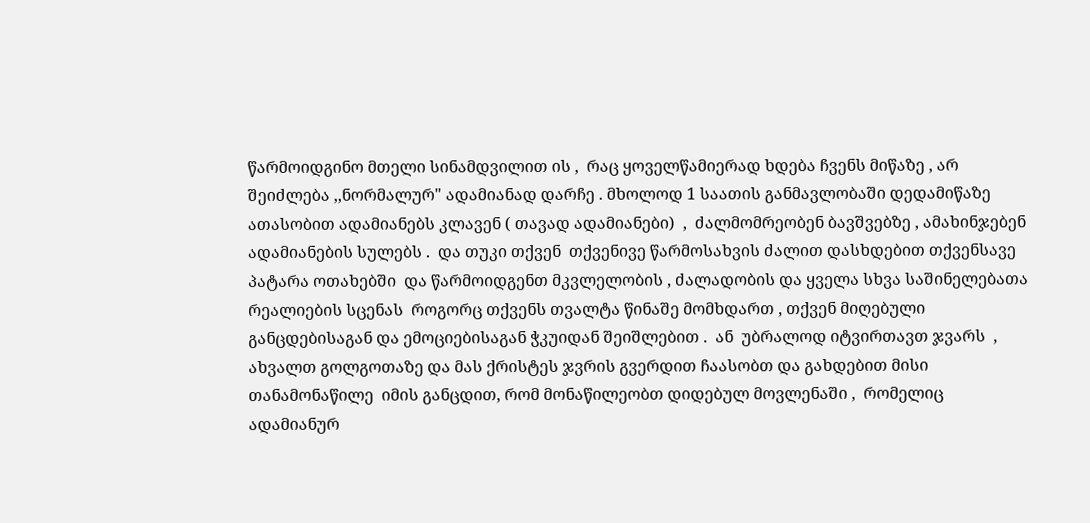წარმოიდგინო მთელი სინამდვილით ის ,  რაც ყოველწამიერად ხდება ჩვენს მიწაზე , არ შეიძლება ,,ნორმალურ" ადამიანად დარჩე . მხოლოდ 1 საათის განმავლობაში დედამიწაზე ათასობით ადამიანებს კლავენ ( თავად ადამიანები)  ,  ძალმომრეობენ ბავშვებზე , ამახინჯებენ ადამიანების სულებს .  და თუკი თქვენ  თქვენივე წარმოსახვის ძალით დასხდებით თქვენსავე პატარა ოთახებში  და წარმოიდგენთ მკვლელობის , ძალადობის და ყველა სხვა საშინელებათა რეალიების სცენას  როგორც თქვენს თვალტა წინაშე მომხდართ , თქვენ მიღებული განცდებისაგან და ემოციებისაგან ჭკუიდან შეიშლებით .  ან  უბრალოდ იტვირთავთ ჯვარს  ,  ახვალთ გოლგოთაზე და მას ქრისტეს ჯვრის გვერდით ჩაასობთ და გახდებით მისი თანამონაწილე  იმის განცდით, რომ მონაწილეობთ დიდებულ მოვლენაში ,  რომელიც ადამიანურ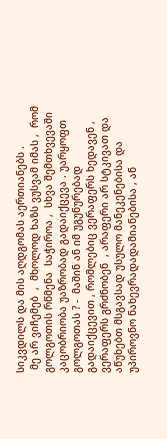სიკვდილს და მის აღდგომას აერთიანებს .
 მე არ ვიჩემებ  ,  მხოლოდ ხაზს ვუსვამ იმას ,  რომ გოლგოთის რწმენა  საჭიროა ,  სხვა შემთხვევაში კაცობრიობა უაზრობად გადაიქცევა . უარყოფთ გოლგოთას ? -  მაშინ ან იმ უგუნურებად გადაიქცევით , რომლებიც ვერაფერს ხედავენ , ვერაფერს გრძნობენ  , არაფერი არ სტკივათ და აწუხებთ მსგავსად უსულო მანეკენებისა და უპიროვნო ნახევრადადამიანებისა , ან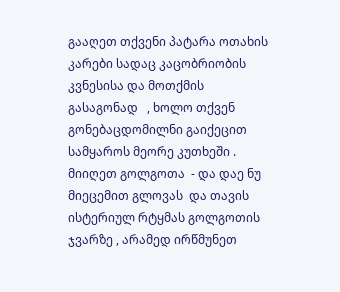გააღეთ თქვენი პატარა ოთახის კარები სადაც კაცობრიობის კვნესისა და მოთქმის  გასაგონად   , ხოლო თქვენ გონებაცდომილნი გაიქეცით სამყაროს მეორე კუთხეში . მიიღეთ გოლგოთა  - და დაე ნუ მიეცემით გლოვას  და თავის ისტერიულ რტყმას გოლგოთის ჯვარზე , არამედ ირწმუნეთ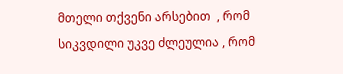მთელი თქვენი არსებით  , რომ სიკვდილი უკვე ძლეულია , რომ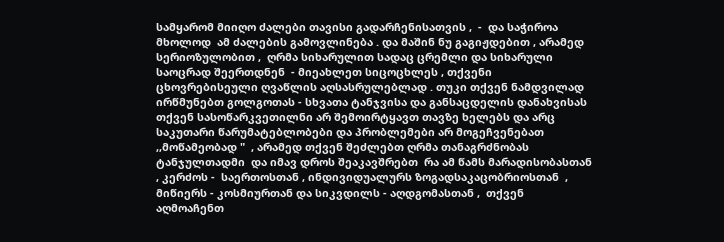სამყარომ მიიღო ძალები თავისი გადარჩენისათვის ,  -  და საჭიროა  მხოლოდ  ამ ძალების გამოვლინება . და მაშინ ნუ გაგიჟდებით , არამედ სერიოზულობით ,  ღრმა სიხარულით სადაც ცრემლი და სიხარული საოცრად შეერთდნენ  - მიეახლეთ სიცოცხლეს , თქვენი ცხოვრებისეული ღვაწლის აღსასრულებლად . თუკი თქვენ ნამდვილად ირწმუნებთ გოლგოთას - სხვათა ტანჯვისა და განსაცდელის დანახვისას თქვენ სასოწარკვეთილნი არ შემოირტყავთ თავზე ხელებს და არც საკუთარი წარუმატებლობები და პრობლემები არ მოგეჩვენებათ ,,მოწამეობად "  , არამედ თქვენ შეძლებთ ღრმა თანაგრძნობას ტანჯულთადმი  და იმავ დროს შეაკავშრებთ  რა ამ წამს მარადისობასთან , კერძოს -  საერთოსთან , ინდივიდუალურს ზოგადსაკაცობრიოსთან  ,  მიწიერს - კოსმიურთან და სიკვდილს - აღდგომასთან ,  თქვენ აღმოაჩენთ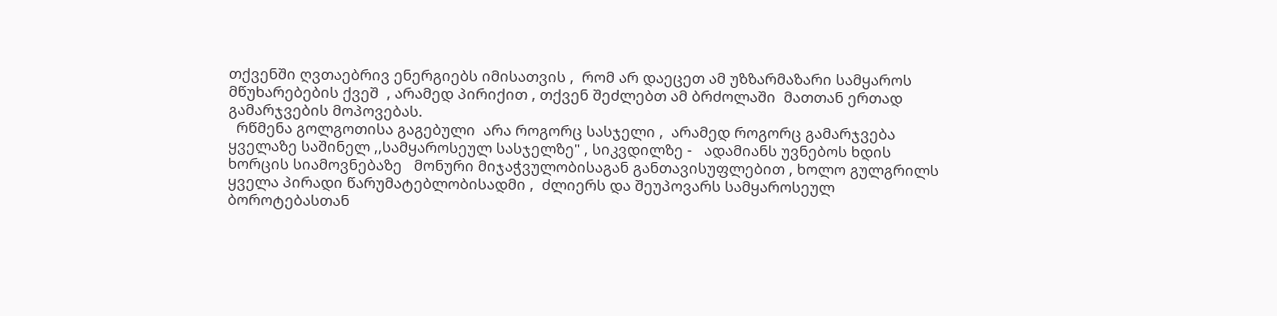თქვენში ღვთაებრივ ენერგიებს იმისათვის ,  რომ არ დაეცეთ ამ უზზარმაზარი სამყაროს მწუხარებების ქვეშ  , არამედ პირიქით , თქვენ შეძლებთ ამ ბრძოლაში  მათთან ერთად გამარჯვების მოპოვებას.
  რწმენა გოლგოთისა გაგებული  არა როგორც სასჯელი ,  არამედ როგორც გამარჯვება ყველაზე საშინელ ,,სამყაროსეულ სასჯელზე" , სიკვდილზე -   ადამიანს უვნებოს ხდის ხორცის სიამოვნებაზე   მონური მიჯაჭვულობისაგან განთავისუფლებით , ხოლო გულგრილს ყველა პირადი წარუმატებლობისადმი ,  ძლიერს და შეუპოვარს სამყაროსეულ ბოროტებასთან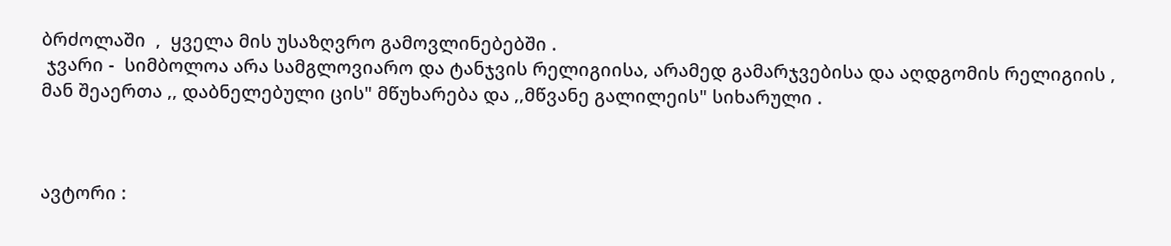ბრძოლაში  ,  ყველა მის უსაზღვრო გამოვლინებებში .
 ჯვარი -  სიმბოლოა არა სამგლოვიარო და ტანჯვის რელიგიისა, არამედ გამარჯვებისა და აღდგომის რელიგიის , მან შეაერთა ,, დაბნელებული ცის" მწუხარება და ,,მწვანე გალილეის" სიხარული .



ავტორი :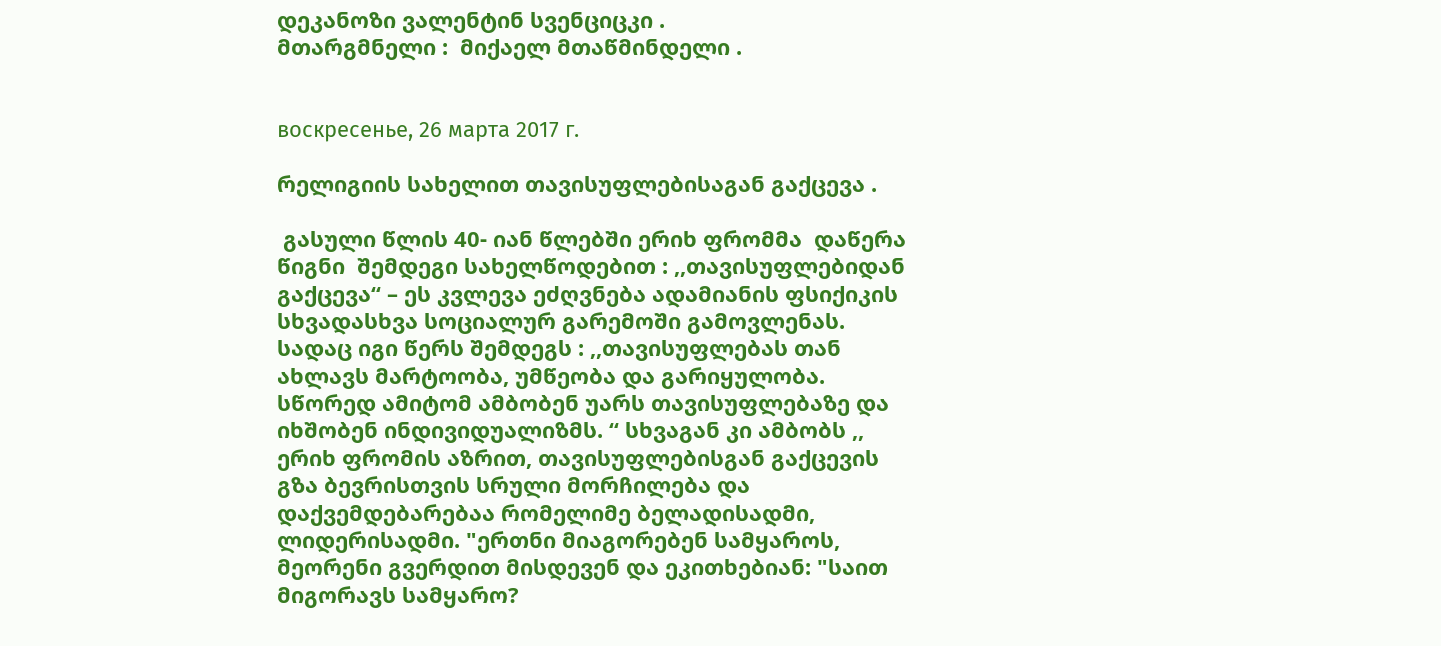დეკანოზი ვალენტინ სვენციცკი .
მთარგმნელი :  მიქაელ მთაწმინდელი .


воскресенье, 26 марта 2017 г.

რელიგიის სახელით თავისუფლებისაგან გაქცევა .

 გასული წლის 40- იან წლებში ერიხ ფრომმა  დაწერა წიგნი  შემდეგი სახელწოდებით : ,,თავისუფლებიდან გაქცევა“ – ეს კვლევა ეძღვნება ადამიანის ფსიქიკის სხვადასხვა სოციალურ გარემოში გამოვლენას.  სადაც იგი წერს შემდეგს : ,,თავისუფლებას თან ახლავს მარტოობა, უმწეობა და გარიყულობა. სწორედ ამიტომ ამბობენ უარს თავისუფლებაზე და იხშობენ ინდივიდუალიზმს. “ სხვაგან კი ამბობს ,, ერიხ ფრომის აზრით, თავისუფლებისგან გაქცევის გზა ბევრისთვის სრული მორჩილება და დაქვემდებარებაა რომელიმე ბელადისადმი, ლიდერისადმი. "ერთნი მიაგორებენ სამყაროს, მეორენი გვერდით მისდევენ და ეკითხებიან: "საით მიგორავს სამყარო?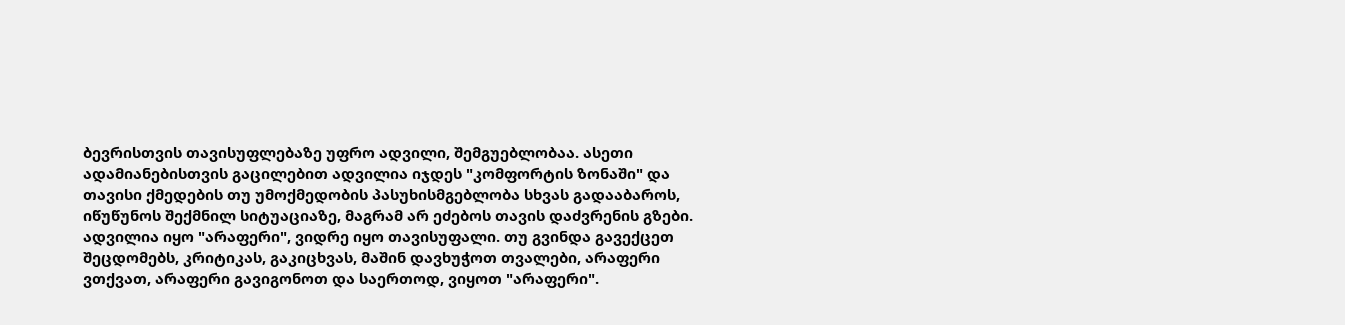ბევრისთვის თავისუფლებაზე უფრო ადვილი, შემგუებლობაა. ასეთი ადამიანებისთვის გაცილებით ადვილია იჯდეს "კომფორტის ზონაში" და თავისი ქმედების თუ უმოქმედობის პასუხისმგებლობა სხვას გადააბაროს, იწუწუნოს შექმნილ სიტუაციაზე, მაგრამ არ ეძებოს თავის დაძვრენის გზები. ადვილია იყო "არაფერი", ვიდრე იყო თავისუფალი. თუ გვინდა გავექცეთ შეცდომებს, კრიტიკას, გაკიცხვას, მაშინ დავხუჭოთ თვალები, არაფერი ვთქვათ, არაფერი გავიგონოთ და საერთოდ, ვიყოთ "არაფერი".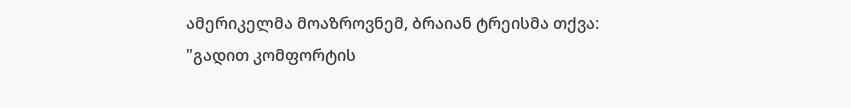ამერიკელმა მოაზროვნემ, ბრაიან ტრეისმა თქვა: "გადით კომფორტის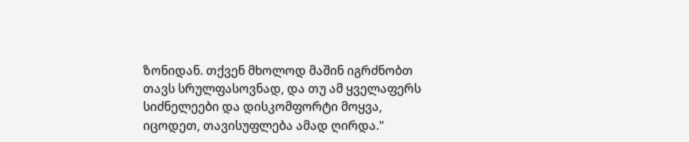ზონიდან. თქვენ მხოლოდ მაშინ იგრძნობთ თავს სრულფასოვნად, და თუ ამ ყველაფერს სიძნელეები და დისკომფორტი მოყვა, იცოდეთ, თავისუფლება ამად ღირდა."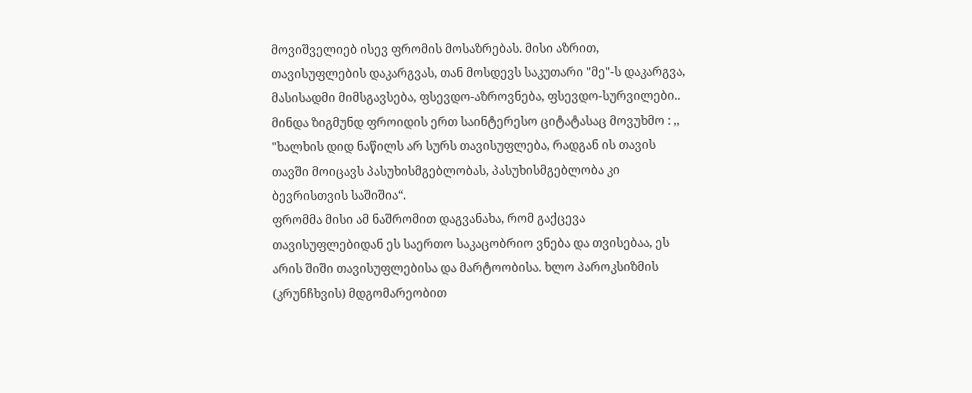მოვიშველიებ ისევ ფრომის მოსაზრებას. მისი აზრით, თავისუფლების დაკარგვას, თან მოსდევს საკუთარი "მე"-ს დაკარგვა, მასისადმი მიმსგავსება, ფსევდო-აზროვნება, ფსევდო-სურვილები..
მინდა ზიგმუნდ ფროიდის ერთ საინტერესო ციტატასაც მოვუხმო : ,, "ხალხის დიდ ნაწილს არ სურს თავისუფლება, რადგან ის თავის თავში მოიცავს პასუხისმგებლობას, პასუხისმგებლობა კი ბევრისთვის საშიშია“.
ფრომმა მისი ამ ნაშრომით დაგვანახა, რომ გაქცევა თავისუფლებიდან ეს საერთო საკაცობრიო ვნება და თვისებაა, ეს არის შიში თავისუფლებისა და მარტოობისა. ხლო პაროკსიზმის (კრუნჩხვის) მდგომარეობით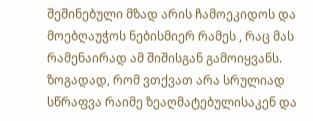შეშინებული მზად არის ჩამოეკიდოს და მოებღაუჭოს ნებისმიერ რამეს , რაც მას რამენაირად ამ შიშისგან გამოიყვანს.  ზოგადად, რომ ვთქვათ არა სრულიად სწრაფვა რაიმე ზეაღმატებულისაკენ და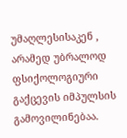უმაღლესისაკენ ,  არამედ უბრალოდ ფსიქოლოგიური გაქცევის იმპულსის გამოვილინებაა.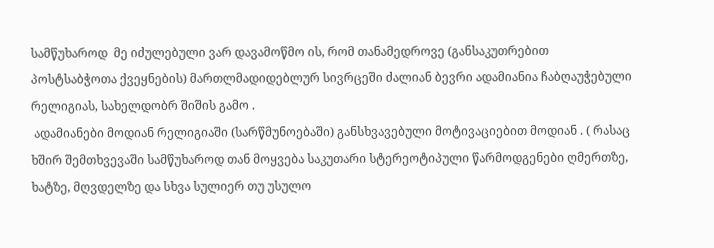სამწუხაროდ  მე იძულებული ვარ დავამოწმო ის, რომ თანამედროვე (განსაკუთრებით პოსტსაბჭოთა ქვეყნების) მართლმადიდებლურ სივრცეში ძალიან ბევრი ადამიანია ჩაბღაუჭებული რელიგიას, სახელდობრ შიშის გამო .
 ადამიანები მოდიან რელიგიაში (სარწმუნოებაში) განსხვავებული მოტივაციებით მოდიან . ( რასაც  ხშირ შემთხვევაში სამწუხაროდ თან მოყვება საკუთარი სტერეოტიპული წარმოდგენები ღმერთზე, ხატზე, მღვდელზე და სხვა სულიერ თუ უსულო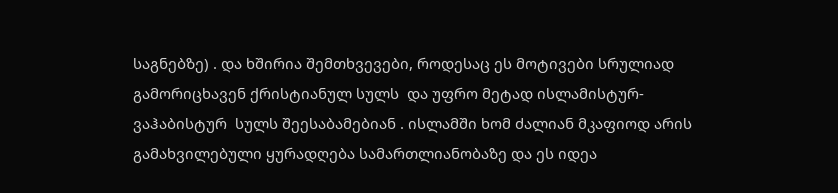საგნებზე) . და ხშირია შემთხვევები, როდესაც ეს მოტივები სრულიად გამორიცხავენ ქრისტიანულ სულს  და უფრო მეტად ისლამისტურ- ვაჰაბისტურ  სულს შეესაბამებიან . ისლამში ხომ ძალიან მკაფიოდ არის გამახვილებული ყურადღება სამართლიანობაზე და ეს იდეა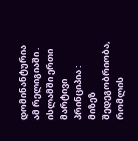დომინანტურია ამ რელიგიაში .  ისლამში ერთი მარტივი პრინციპია : მიზეზ შედეგობრიობა, რომლის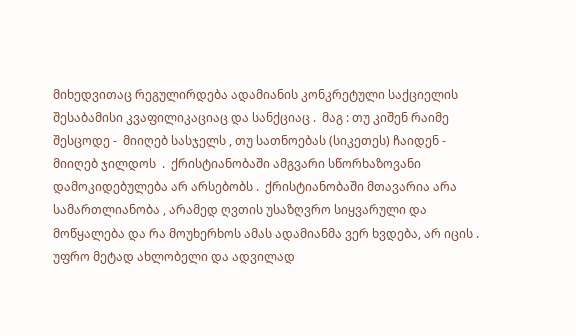მიხედვითაც რეგულირდება ადამიანის კონკრეტული საქციელის შესაბამისი კვაფილიკაციაც და სანქციაც .  მაგ : თუ კიშენ რაიმე შესცოდე -  მიიღებ სასჯელს , თუ სათნოებას (სიკეთეს) ჩაიდენ - მიიღებ ჯილდოს  .  ქრისტიანობაში ამგვარი სწორხაზოვანი დამოკიდებულება არ არსებობს .  ქრისტიანობაში მთავარია არა სამართლიანობა , არამედ ღვთის უსაზღვრო სიყვარული და მოწყალება და რა მოუხერხოს ამას ადამიანმა ვერ ხვდება, არ იცის . უფრო მეტად ახლობელი და ადვილად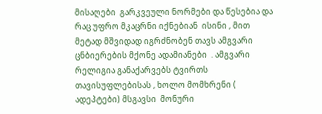მისაღები  გარკვეული ნორმები და წესებია და რაც უფრო მკაცრნი იქნებიან  ისინი , მით მეტად მშვიდად იგრძნობენ თავს ამგვარი ცნბიერების მქონე ადამიანები  . ამგვარი რელიგია განაქარვებს ტვირთს თავისუფლებისას , ხოლო მომხრენი ( ადეპტები) მსგავსი  მონური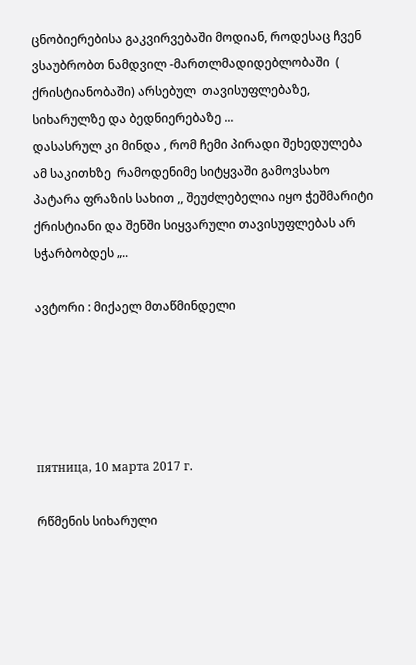ცნობიერებისა გაკვირვებაში მოდიან, როდესაც ჩვენ ვსაუბრობთ ნამდვილ -მართლმადიდებლობაში  ( ქრისტიანობაში) არსებულ  თავისუფლებაზე, სიხარულზე და ბედნიერებაზე ...
დასასრულ კი მინდა , რომ ჩემი პირადი შეხედულება ამ საკითხზე  რამოდენიმე სიტყვაში გამოვსახო პატარა ფრაზის სახით ,, შეუძლებელია იყო ჭეშმარიტი ქრისტიანი და შენში სიყვარული თავისუფლებას არ სჭარბობდეს „..

ავტორი : მიქაელ მთაწმინდელი





пятница, 10 марта 2017 г.

რწმენის სიხარული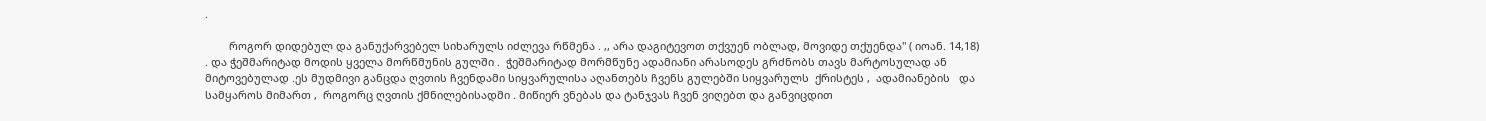.

        როგორ დიდებულ და განუქარვებელ სიხარულს იძლევა რწმენა . ,, არა დაგიტევოთ თქვუენ ობლად, მოვიდე თქუენდა" ( იოან. 14,18) . და ჭეშმარიტად მოდის ყველა მორწმუნის გულში .  ჭეშმარიტად მორმწუნე ადამიანი არასოდეს გრძნობს თავს მარტოსულად ან მიტოვებულად .ეს მუდმივი განცდა ღვთის ჩვენდამი სიყვარულისა აღანთებს ჩვენს გულებში სიყვარულს  ქრისტეს ,  ადამიანების   და  სამყაროს მიმართ ,  როგორც ღვთის ქმნილებისადმი . მიწიერ ვნებას და ტანჯვას ჩვენ ვიღებთ და განვიცდით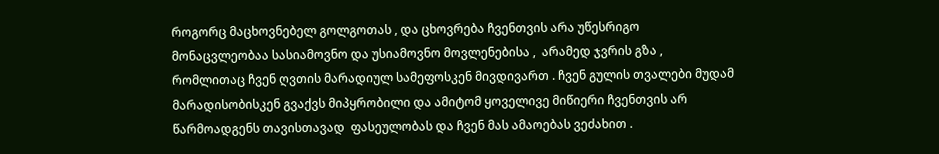როგორც მაცხოვნებელ გოლგოთას , და ცხოვრება ჩვენთვის არა უწესრიგო მონაცვლეობაა სასიამოვნო და უსიამოვნო მოვლენებისა ,  არამედ ჯვრის გზა ,  რომლითაც ჩვენ ღვთის მარადიულ სამეფოსკენ მივდივართ . ჩვენ გულის თვალები მუდამ მარადისობისკენ გვაქვს მიპყრობილი და ამიტომ ყოველივე მიწიერი ჩვენთვის არ წარმოადგენს თავისთავად  ფასეულობას და ჩვენ მას ამაოებას ვეძახით .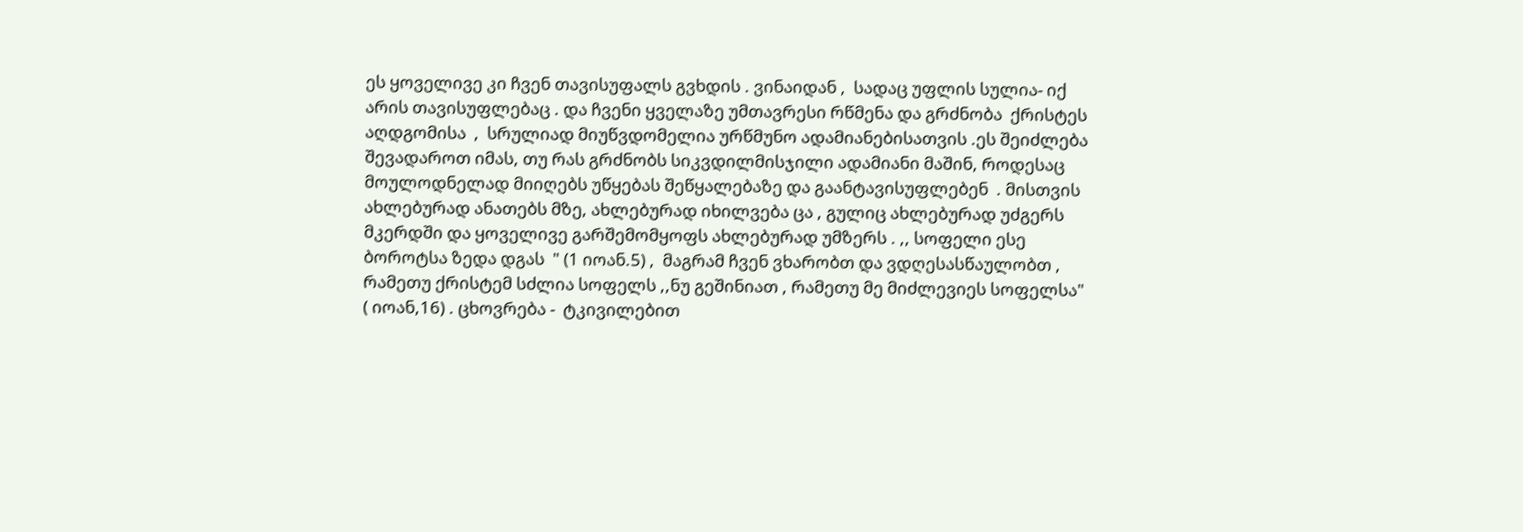ეს ყოველივე კი ჩვენ თავისუფალს გვხდის . ვინაიდან ,  სადაც უფლის სულია- იქ არის თავისუფლებაც . და ჩვენი ყველაზე უმთავრესი რწმენა და გრძნობა  ქრისტეს აღდგომისა  ,  სრულიად მიუწვდომელია ურწმუნო ადამიანებისათვის .ეს შეიძლება შევადაროთ იმას, თუ რას გრძნობს სიკვდილმისჯილი ადამიანი მაშინ, როდესაც მოულოდნელად მიიღებს უწყებას შეწყალებაზე და გაანტავისუფლებენ  . მისთვის ახლებურად ანათებს მზე, ახლებურად იხილვება ცა , გულიც ახლებურად უძგერს მკერდში და ყოველივე გარშემომყოფს ახლებურად უმზერს . ,, სოფელი ესე ბოროტსა ზედა დგას  " (1 იოან.5) ,  მაგრამ ჩვენ ვხარობთ და ვდღესასწაულობთ , რამეთუ ქრისტემ სძლია სოფელს ,,ნუ გეშინიათ , რამეთუ მე მიძლევიეს სოფელსა" ( იოან,16) . ცხოვრება -  ტკივილებით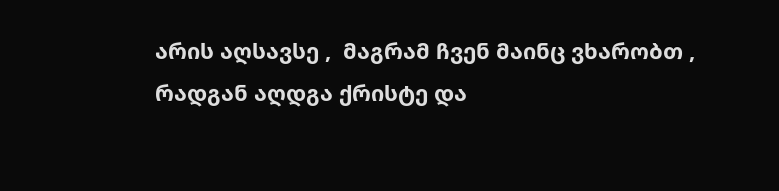არის აღსავსე ,  მაგრამ ჩვენ მაინც ვხარობთ ,  რადგან აღდგა ქრისტე და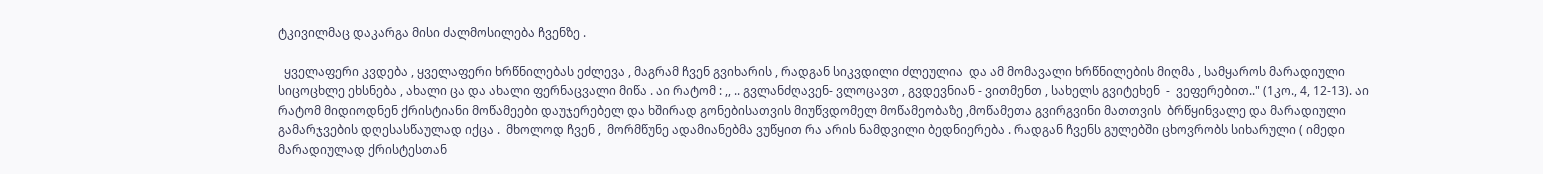ტკივილმაც დაკარგა მისი ძალმოსილება ჩვენზე .

  ყველაფერი კვდება , ყველაფერი ხრწნილებას ეძლევა , მაგრამ ჩვენ გვიხარის , რადგან სიკვდილი ძლეულია  და ამ მომავალი ხრწნილების მიღმა , სამყაროს მარადიული სიცოცხლე ეხსნება , ახალი ცა და ახალი ფერნაცვალი მიწა . აი რატომ : ,, .. გვლანძღავენ- ვლოცავთ , გვდევნიან - ვითმენთ , სახელს გვიტეხენ  -  ვეფერებით.." (1კო., 4, 12-13). აი რატომ მიდიოდნენ ქრისტიანი მოწამეები დაუჯერებელ და ხშირად გონებისათვის მიუწვდომელ მოწამეობაზე ,მოწამეთა გვირგვინი მათთვის  ბრწყინვალე და მარადიული გამარჯვების დღესასწაულად იქცა .  მხოლოდ ჩვენ ,  მორმწუნე ადამიანებმა ვუწყით რა არის ნამდვილი ბედნიერება . რადგან ჩვენს გულებში ცხოვრობს სიხარული ( იმედი მარადიულად ქრისტესთან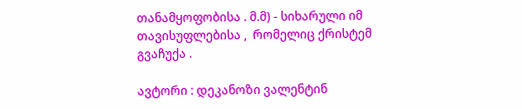თანამყოფობისა . მ.მ) - სიხარული იმ თავისუფლებისა ,  რომელიც ქრისტემ გვაჩუქა .

ავტორი : დეკანოზი ვალენტინ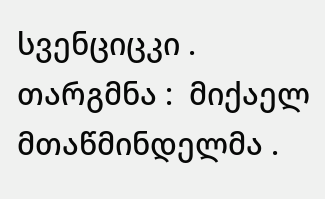სვენციცკი .
თარგმნა :  მიქაელ მთაწმინდელმა .